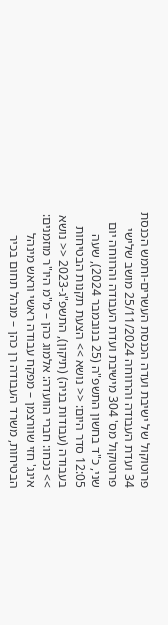פרוטוקול של ישיבת ועדה הכנסת העשרים-וחמש הכנסת 34 ועדת העבודה והרווחה 25/11/2024 מושב שלישי פרוטוקול מס' 304 מישיבת ועדת העבודה והרווחה יום שני, כ"ד בחשון התשפ"ה (25 בנובמבר 2024), שעה 12:05 סדר היום: << נושא >> הצעת תקנות הבטיחות בעבודה (עבודות בניה) (תיקון), התשפ"ג-2023 << נושא >> נכחו: חברי הוועדה: אלמוג כהן – מ"מ היו"ר מוזמנים: אינג' חזי שוורצמן – מפקח עבודה ראשי וראש מינהל הבטיחות, משרד העבודה רן כהן – מנהל תחום בכיר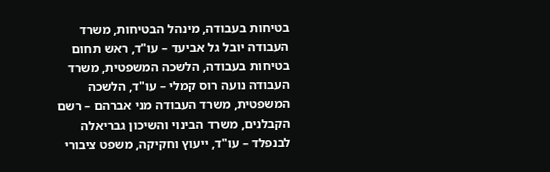בטיחות בעבודה, מינהל הבטיחות, משרד העבודה יובל גל אביעד – עו"ד, ראש תחום בטיחות בעבודה, הלשכה המשפטית, משרד העבודה נועה רוס קמלי – עו"ד, הלשכה המשפטית, משרד העבודה מני אברהם – רשם הקבלנים, משרד הבינוי והשיכון גבריאלה לבנפלד – עו"ד, ייעוץ וחקיקה, משפט ציבורי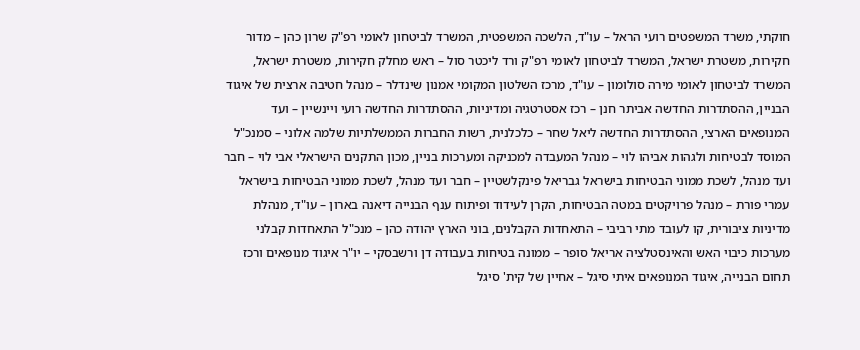חוקתי, משרד המשפטים רועי הראל – עו"ד, הלשכה המשפטית, המשרד לביטחון לאומי רפ"ק שרון כהן – מדור חקירות, משטרת ישראל, המשרד לביטחון לאומי רפ"ק ורד ליכטר סול – ראש מחלק חקירות, משטרת ישראל, המשרד לביטחון לאומי מירה סולומון – עו"ד, מרכז השלטון המקומי אמנון שינדלר – מנהל חטיבה ארצית של איגוד הבניין, ההסתדרות החדשה אביתר חנן – רכז אסטרטגיה ומדיניות, ההסתדרות החדשה רועי ויינשיין – ועד המנופאים הארצי, ההסתדרות החדשה ליאל שחר – כלכלנית, רשות החברות הממשלתיות שלמה אלוני – סמנכ"ל המוסד לבטיחות ולגהות אביהו לוי – מנהל המעבדה למכניקה ומערכות בניין, מכון התקנים הישראלי אבי לוי – חבר ועד מנהל, לשכת ממוני הבטיחות בישראל גבריאל פינקלשטיין – חבר ועד מנהל, לשכת ממוני הבטיחות בישראל עמרי פורת – מנהל פרויקטים במטה הבטיחות, הקרן לעידוד ופיתוח ענף הבנייה דיאנה בארון – עו"ד, מנהלת מדיניות ציבורית, קו לעובד מתי רביבי – התאחדות הקבלנים, בוני הארץ יהודה כהן – מנכ"ל התאחדות קבלני מערכות כיבוי האש והאינסטלציה אריאל סופר – ממונה בטיחות בעבודה דן ורשבסקי – יו"ר איגוד מנופאים ורכז תחום הבנייה, איגוד המנופאים איתי סיגל – אחיין של קית' סיגל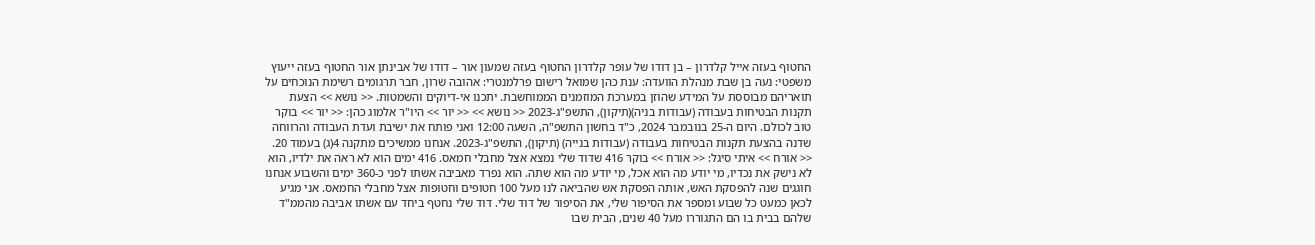החטוף בעזה אייל קלדרון – בן דודו של עופר קלדרון החטוף בעזה שמעון אור – דודו של אבינתן אור החטוף בעזה ייעוץ משפטי: נעה בן שבת מנהלת הוועדה: ענת כהן שמואל רישום פרלמנטרי: אהובה שרון, חבר תרגומים רשימת הנוכחים על תואריהם מבוססת על המידע שהוזן במערכת המוזמנים הממוחשבת. יתכנו אי-דיוקים והשמטות. << נושא >> הצעת תקנות הבטיחות בעבודה (עבודות בניה)(תיקון), התשפ"ג-2023 << נושא >> << יור >> היו"ר אלמוג כהן: << יור >> בוקר טוב לכולם. היום ה-25 בנובמבר 2024, כ"ד בחשון התשפ"ה, השעה 12:00 ואני פותח את ישיבת ועדת העבודה והרווחה שדנה בהצעת תקנות הבטיחות בעבודה (עבודות בנייה) (תיקון), התשפ"ג-2023. אנחנו ממשיכים מתקנה 4(ג) בעמוד 20. << אורח >> איתי סיגל: << אורח >> בוקר 416 שדוד שלי נמצא אצל מחבלי חמאס. 416 ימים הוא לא ראה את ילדיו, הוא לא נישק את נכדיו, מי יודע מה הוא אכל, מי יודע מה הוא שתה. הוא נפרד מאביבה אשתו לפני כ-360 ימים והשבוע אנחנו חוגגים שנה להפסקת האש, אותה הפסקת אש שהביאה לנו מעל 100 חטופים וחטופות אצל מחבלי החמאס. אני מגיע לכאן כמעט כל שבוע ומספר את הסיפור שלי, את הסיפור של דוד שלי. דוד שלי נחטף ביחד עם אשתו אביבה מהממ"ד שלהם בבית בו הם התגוררו מעל 40 שנים, הבית שבו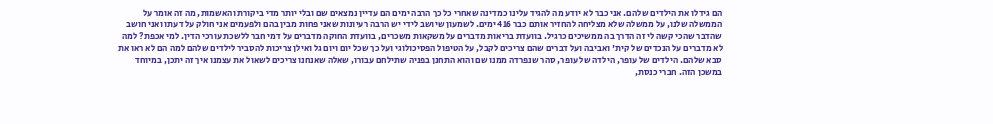הם גידלו את הילדים שלהם. אני כבר לא יודע מה להגיד עלינו כמדינה שאחרי כל כך הרבה ימים הם עדיין נמצאים שם ובלי יותר מדי ביקורת והאשמות, מה זה אומר על הממשלה שלנו, על ממשלה שלא מצליחה להחזיר אותם כבר 416 ימים. לשמעון שיושב לידי יש הרבה רעיונות שאני פחות מבין בהם ולפעמים אני חולק על דעתו ואני חושב שהדבר שהכי קשה לי זה הדרך בה ממשיכים כרגיל. בוועדת בריאות מדברים על משקאות משכרים, בוועדת החוקה מדברים על דמי חבר ללשכת עורכי הדין. למי אכפת? למה לא מדברים על הנכדים של קית' ואביבה ועל דברים שהם צריכים לקבל, על הטיפול הפסיכולוגי ועל כך שכל יום ויום גל ואילן צריכות להסביר לילדים שלהם למה הם לא ראו את סבא שלהם. הילדים של עופר, הילדה של עופר, סהר שנפרדה ממנו שם והוא התחנן בפניה שתילחם עבורו, שאלה שאנחנו צריכים לשאול את עצמנו איך זה יתכן, במיוחד במשכן הזה. חברי כנסת,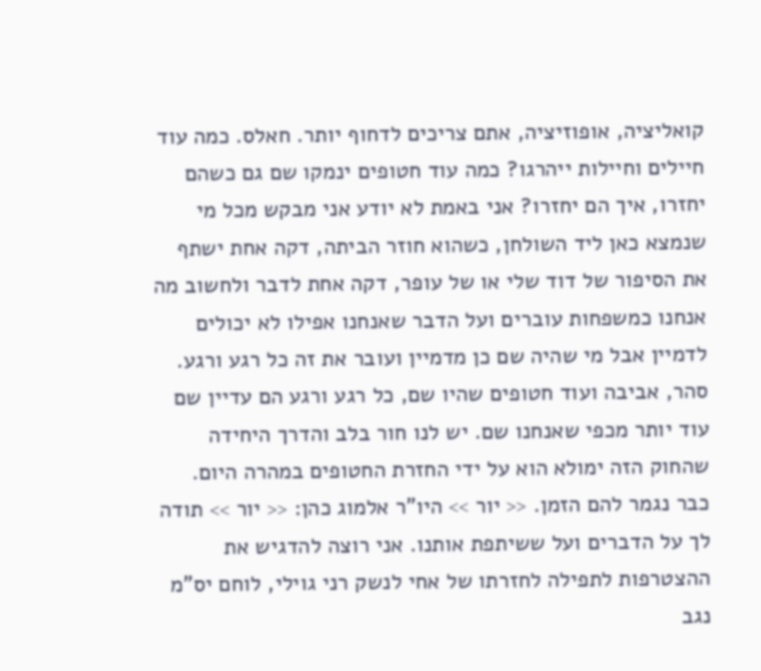קואליציה, אופוזיציה, אתם צריכים לדחוף יותר. חאלס. כמה עוד חיילים וחיילות ייהרגו? כמה עוד חטופים ינמקו שם גם כשהם יחזרו, איך הם יחזרו? אני באמת לא יודע אני מבקש מכל מי שנמצא כאן ליד השולחן, כשהוא חוזר הביתה, דקה אחת ישתף את הסיפור של דוד שלי או של עופר, דקה אחת לדבר ולחשוב מה אנחנו כמשפחות עוברים ועל הדבר שאנחנו אפילו לא יכולים לדמיין אבל מי שהיה שם כן מדמיין ועובר את זה כל רגע ורגע. סהר, אביבה ועוד חטופים שהיו שם, כל רגע ורגע הם עדיין שם עוד יותר מכפי שאנחנו שם. יש לנו חור בלב והדרך היחידה שהחוק הזה ימולא הוא על ידי החזרת החטופים במהרה היום. כבר נגמר להם הזמן. << יור >> היו"ר אלמוג כהן: << יור >> תודה לך על הדברים ועל ששיתפת אותנו. אני רוצה להדגיש את ההצטרפות לתפילה לחזרתו של אחי לנשק רני גוילי, לוחם יס"מ נגב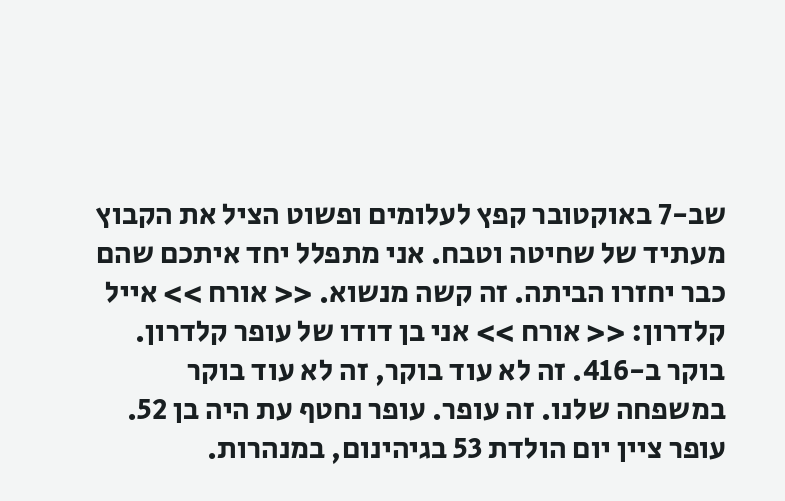שב-7 באוקטובר קפץ לעלומים ופשוט הציל את הקבוץ מעתיד של שחיטה וטבח. אני מתפלל יחד איתכם שהם כבר יחזרו הביתה. זה קשה מנשוא. << אורח >> אייל קלדרון: << אורח >> אני בן דודו של עופר קלדרון. בוקר ב-416. זה לא עוד בוקר, זה לא עוד בוקר במשפחה שלנו. זה עופר. עופר נחטף עת היה בן 52. עופר ציין יום הולדת 53 בגיהינום, במנהרות.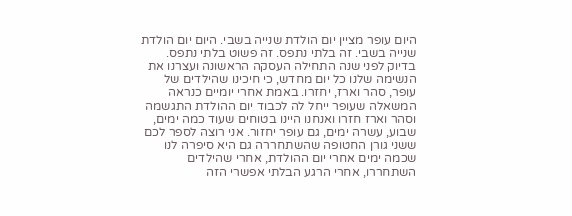היום עופר מציין יום הולדת שנייה בשבי. היום יום הולדת שנייה בשבי. זה בלתי נתפס. זה פשוט בלתי נתפס. בדיוק לפני שנה התחילה העסקה הראשונה ועצרנו את הנשימה שלנו כל יום מחדש, כי חיכינו שהילדים של עופר, סהר וארז, יחזרו. באמת אחרי יומיים כנראה המשאלה שעופר ייחל לה לכבוד יום ההולדת התגשמה וסהר וארז חזרו ואנחנו היינו בטוחים שעוד כמה ימים, שבוע, עשרה ימים, גם עופר יחזור. אני רוצה לספר לכם ששני גורן החטופה שהשתחררה גם היא סיפרה לנו שכמה ימים אחרי יום ההולדת, אחרי שהילדים השתחררו, אחרי הרגע הבלתי אפשרי הזה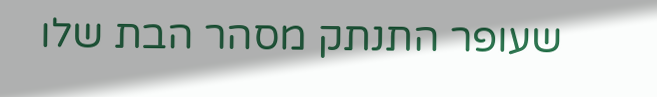שעופר התנתק מסהר הבת שלו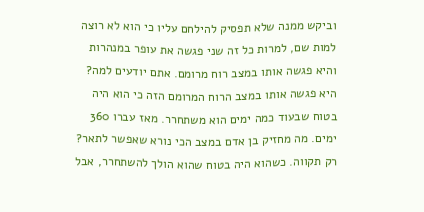וביקש ממנה שלא תפסיק להילחם עליו כי הוא לא רוצה למות שם, למרות כל זה שני פגשה את עופר במנהרות והיא פגשה אותו במצב רוח מרומם. אתם יודעים למה? היא פגשה אותו במצב הרוח המרומם הזה כי הוא היה בטוח שבעוד כמה ימים הוא משתחרר. מאז עברו 360 ימים. מה מחזיק בן אדם במצב הכי נורא שאפשר לתאר? רק תקווה. כשהוא היה בטוח שהוא הולך להשתחרר, אבל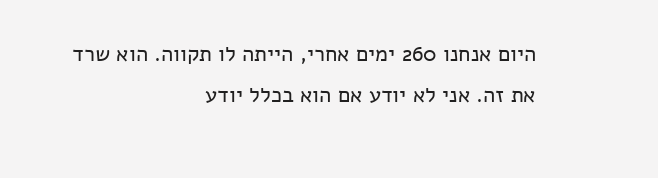היום אנחנו 260 ימים אחרי, הייתה לו תקווה. הוא שרד את זה. אני לא יודע אם הוא בכלל יודע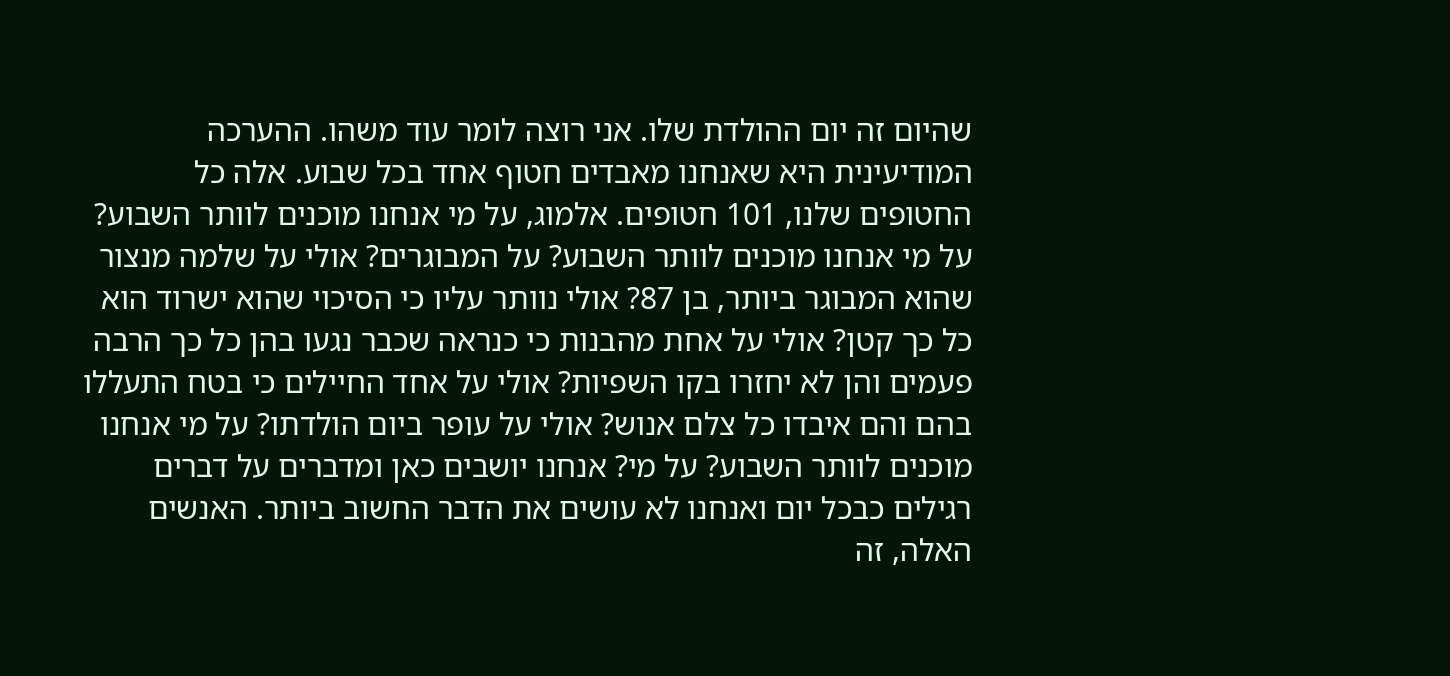שהיום זה יום ההולדת שלו. אני רוצה לומר עוד משהו. ההערכה המודיעינית היא שאנחנו מאבדים חטוף אחד בכל שבוע. אלה כל החטופים שלנו, 101 חטופים. אלמוג, על מי אנחנו מוכנים לוותר השבוע? על מי אנחנו מוכנים לוותר השבוע? על המבוגרים? אולי על שלמה מנצור שהוא המבוגר ביותר, בן 87? אולי נוותר עליו כי הסיכוי שהוא ישרוד הוא כל כך קטן? אולי על אחת מהבנות כי כנראה שכבר נגעו בהן כל כך הרבה פעמים והן לא יחזרו בקו השפיות? אולי על אחד החיילים כי בטח התעללו בהם והם איבדו כל צלם אנוש? אולי על עופר ביום הולדתו? על מי אנחנו מוכנים לוותר השבוע? על מי? אנחנו יושבים כאן ומדברים על דברים רגילים כבכל יום ואנחנו לא עושים את הדבר החשוב ביותר. האנשים האלה, זה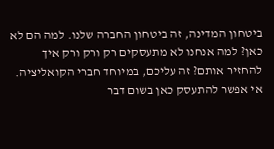ביטחון המדינה, זה ביטחון החברה שלנו. למה הם לא כאן? למה אנחנו לא מתעסקים רק ורק ורק איך להחזיר אותם? זה עליכם, במיוחד חברי הקואליציה. אי אפשר להתעסק כאן בשום דבר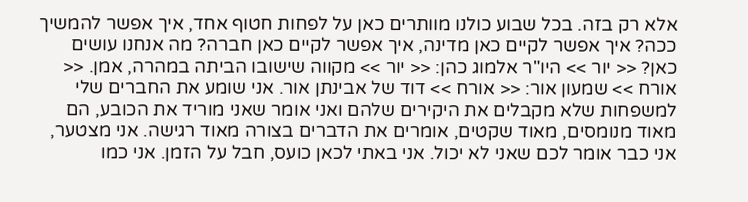אלא רק בזה. בכל שבוע כולנו מוותרים כאן על לפחות חטוף אחד, איך אפשר להמשיך ככה? איך אפשר לקיים כאן מדינה, איך אפשר לקיים כאן חברה? מה אנחנו עושים כאן? << יור >> היו"ר אלמוג כהן: << יור >> מקווה שישובו הביתה במהרה, אמן. << אורח >> שמעון אור: << אורח >> דוד של אבינתן אור. אני שומע את החברים שלי למשפחות שלא מקבלים את היקירים שלהם ואני אומר שאני מוריד את הכובע, הם מאוד מנומסים, מאוד שקטים, אומרים את הדברים בצורה מאוד רגישה. אני מצטער, אני כבר אומר לכם שאני לא יכול. אני באתי לכאן כועס, חבל על הזמן. אני כמו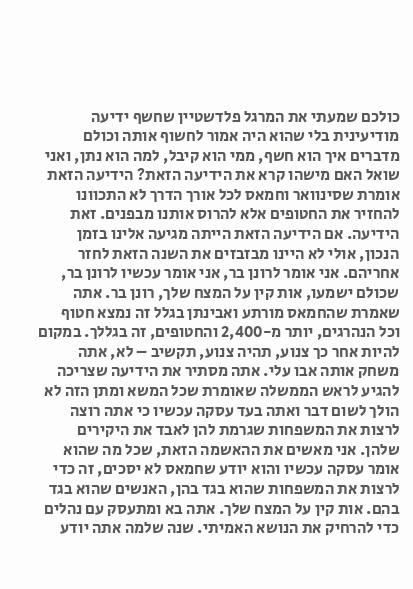כולכם שמעתי את המרגל פלדשטיין שחשף ידיעה מודיעינית בלי שהוא היה אמור לחשוף אותה וכולם מדברים איך הוא חשף, ממי הוא קיבל, למה הוא נתן, ואני שואל האם מישהו קרא את הידיעה הזאת? הידיעה הזאת אומרת שסינוואר וחמאס לכל אורך הדרך לא התכוונו להחזיר את החטופים אלא להרוס אותנו מבפנים. זאת הידיעה. אם הידיעה הזאת הייתה מגיעה אלינו בזמן הנכון, אולי לא היינו מבזבזים את השנה הזאת לחזר אחריהם. אני אומר לרונן בר, אני אומר עכשיו לרונן בר, שכולם ישמעו, אות קין על המצח שלך, רונן בר. אתה שאמרת שהחמאס מורתע ואבינתן בגלל זה נמצא חטוף וכל הנהרגים, יותר מ-2,400 והחטופים, זה בגללך. במקום להיות אחר כך צנוע, תהיה צנוע, תקשיב – לא, אתה משחק אותה אבו עלי. אתה מסתיר את הידיעה שצריכה להגיע לראש הממשלה שאומרת שכל המשא ומתן הזה לא הולך לשום דבר ואתה בעד עסקה עכשיו כי אתה רוצה לרצות את המשפחות שגרמת להן לאבד את היקירים שלהן. אני מאשים את ההאשמה הזאת, שכל מה שהוא אומר עסקה עכשיו והוא יודע שחמאס לא יסכים, זה כדי לרצות את המשפחות שהוא בגד בהן, האנשים שהוא בגד בהם. אות קין על המצח שלך. אתה בא ומתעסק עם נהלים כדי להרחיק את הנושא האמיתי. שנה שלמה אתה יודע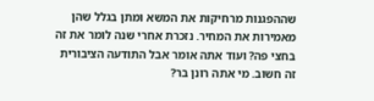שההפגנות מרחיקות את המשא ומתן בגלל שהן מאמירות את המחיר. נזכרת אחרי שנה לומר את זה בחצי פה? ועוד אתה אומר אבל התודעה הציבורית זה חשוב. מי אתה רונן בר?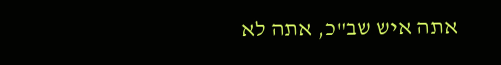אתה איש שב"כ, אתה לא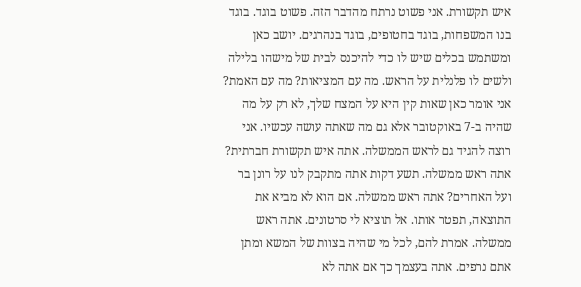איש תקשורת. אני פשוט נרתח מהדבר הזה. פשוט בוגד. בוגד בנו המשפחות, בוגד בחטופים, בוגד בנהרגים. יושב כאן ומשתמש בכלים שיש לו כדי להיכנס לבית של מישהו בלילה ולשים לו פלנלית על הראש. מה עם המציאות? מה עם האמת? אני אומר כאן שאות קין היא על המצח שלך, לא רק על מה שהיה ב-7 באוקטובר אלא גם מה שאתה עושה עכשיו. אני רוצה להגיד גם לראש הממשלה. אתה איש תקשורת חברתית? אתה ראש ממשלה. תשע דקות אתה מתקבק לנו על רונן בר ועל האחרים? אתה ראש ממשלה. אם הוא לא מביא את התוצאה, תפטר אותו. אל תוציא לי סרטונים. אתה ראש ממשלה. אמרת להם, לכל מי שהיה בצוות של המשא ומתן אתם נרפים. אתה בעצמך כך אם אתה לא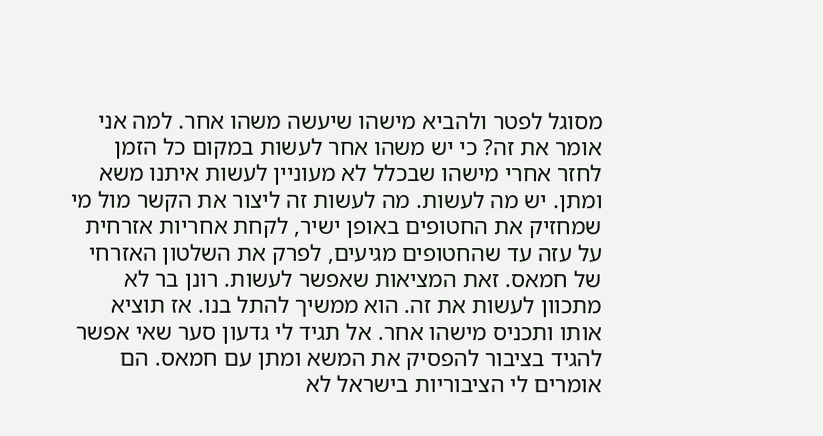מסוגל לפטר ולהביא מישהו שיעשה משהו אחר. למה אני אומר את זה? כי יש משהו אחר לעשות במקום כל הזמן לחזר אחרי מישהו שבכלל לא מעוניין לעשות איתנו משא ומתן. יש מה לעשות. מה לעשות זה ליצור את הקשר מול מי שמחזיק את החטופים באופן ישיר, לקחת אחריות אזרחית על עזה עד שהחטופים מגיעים, לפרק את השלטון האזרחי של חמאס. זאת המציאות שאפשר לעשות. רונן בר לא מתכוון לעשות את זה. הוא ממשיך להתל בנו. אז תוציא אותו ותכניס מישהו אחר. אל תגיד לי גדעון סער שאי אפשר להגיד בציבור להפסיק את המשא ומתן עם חמאס. הם אומרים לי הציבוריות בישראל לא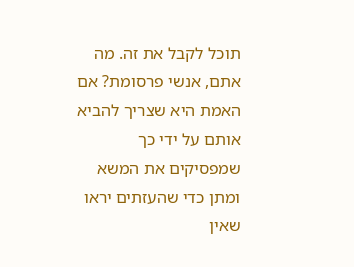תוכל לקבל את זה. מה אתם, אנשי פרסומת? אם האמת היא שצריך להביא אותם על ידי כך שמפסיקים את המשא ומתן כדי שהעזתים יראו שאין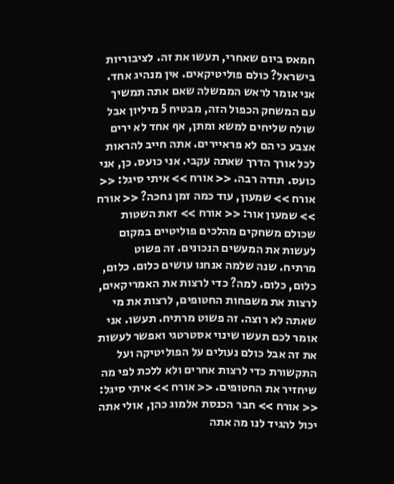חמאס ביום שאחרי, תעשו את זה. לציבוריות בישראל? כולם פוליטיקאים. אין מנהיג אחד. אני אומר לראש הממשלה שאם אתה תמשיך עם המשחק הכפול הזה, מבטיח 5 מיליון אבל שולח שליחים למשא ומתן, אף אחד לא ירים אצבע כי הם לא פראיירים. אתה חייב להראות לכל אורך הדרך שאתה עקבי. אני כועס. כן, אני כועס. תודה רבה. << אורח >> איתי סיגל: << אורח >> שמעון, עוד כמה זמן נחכה? << אורח >> שמעון אור: << אורח >> זאת השטות שכולם משחקים מהלכים פוליטיים במקום לעשות את המעשים הנכונים. זה פשוט מרתיח. שנה שלמה אנחנו עושים כלום. כלום, כלום, כלום. למה? כדי לרצות את האמריקאים, לרצות את משפחות החטופים, לרצות את מי שאתה לא רוצה. זה פשוט מרתיח. תעשו. אני אומר לכם תעשו שינוי אסטרטגי ואפשר לעשות את זה אבל כולם נעולים על הפוליטיקה ועל התקשורת כדי לרצות אחרים ולא ללכת לפי מה שיחזיר את החטופים. << אורח >> איתי סיגל: << אורח >> חבר הכנסת אלמוג כהן, אולי אתה יכול להגיד לנו מה אתה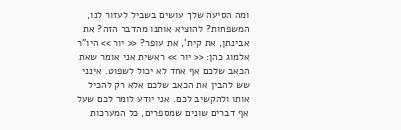ומה הסיעה שלך עושים בשביל לעזור לנו, המשפחות? להוציא אותנו מהדבר הזה? את אבינתן, את קית', את עופר? << יור >> היו"ר אלמוג כהן: << יור >> ראשית אני אומר שאת הכאב שלכם אף אחד לא יכול לשפוט. אינני שש להבין את הכאב שלכם אלא רק להכיל אותו ולהקשיב לכם. אני יודע לומר לכם שעל אף דברים שונים שמספרים, כל המערכות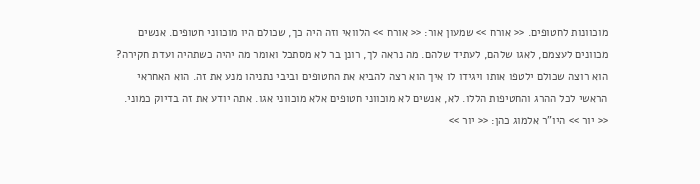מוכוונות לחטופים. << אורח >> שמעון אור: << אורח >> הלוואי וזה היה כך, שכולם היו מוכווני חטופים. אנשים מכוונים לעצמם, לאגו שלהם, לעתיד שלהם. מה נראה לך, רונן בר לא מסתכל ואומר מה יהיה כשתהיה ועדת חקירה? הוא רוצה שכולם ילטפו אותו ויגידו לו איך הוא רצה להביא את החטופים וביבי נתניהו מנע את זה. הוא האחראי הראשי לכל ההרג והחטיפות הללו. לא, אנשים לא מוכווני חטופים אלא מוכווני אגו. אתה יודע את זה בדיוק כמוני. << יור >> היו"ר אלמוג כהן: << יור >>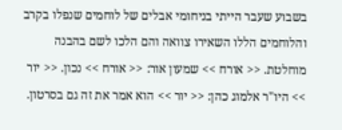בשבוע שעבר הייתי בניחומי אבלים של לוחמים שנפלו בקרב והלוחמים הללו השאירו צוואה והם הלכו לשם בהבנה מוחלטת. << אורח >> שמעון אור: << אורח >> נכון. << יור >> היו"ר אלמוג כהן: << יור >> הוא אמר את זה גם בסרטון.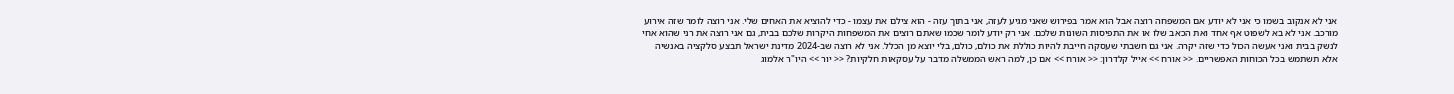אני לא אנקוב בשמו כי אני לא יודע אם המשפחה רוצה אבל הוא אמר בפירוש שאני מגיע לעזה, אני בתוך עזה - הוא צילם את עצמו - כדי להוציא את האחים שלי. אני רוצה לומר שזה אירוע מורכב. אני לא בא לשפוט אף אחד ואת הכאב שלו או את התפיסות השונות שלכם. אני רק יודע לומר שכמו שאתם רוצים את המשפחות היקרות שלכם בבית, גם אני רוצה את רני שהוא אחי לנשק בבית ואני אעשה הכול כדי שזה יקרה. אני גם חשבתי שעסקה חייבת להיות כוללת את כולם, כולם, בלי יוצא מן הכלל. אני לא רוצה שב-2024 מדינת ישראל תבצע סלקציה באנשיה אלא תשתמש בכל הכוחות האפשריים. << אורח >> אייל קלדרון: << אורח >> אם כן, למה ראש הממשלה מדבר על עסקאות חלקיות? << יור >> היו"ר אלמוג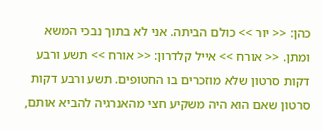כהן: << יור >> כולם הביתה. אני לא בתוך נבכי המשא ומתן. << אורח >> אייל קלדרון: << אורח >> תשע ורבע דקות סרטון שלא מוזכרים בו החטופים. תשע ורבע דקות סרטון שאם הוא היה משקיע חצי מהאנרגיה להביא אותם,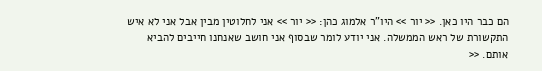הם כבר היו כאן. << יור >> היו"ר אלמוג כהן: << יור >> אני לחלוטין מבין אבל אני לא איש התקשורת של ראש הממשלה. אני יודע לומר שבסוף אני חושב שאנחנו חייבים להביא אותם. <<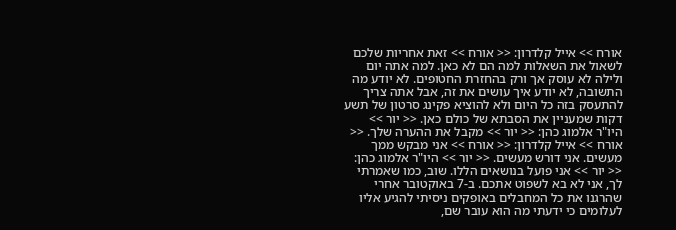אורח >> אייל קלדרון: << אורח >> זאת אחריות שלכם לשאול את השאלות למה הם לא כאן. למה אתה יום ולילה לא עוסק אך ורק בהחזרת החטופים. לא יודע מה התשובה, לא יודע איך עושים את זה, אבל אתה צריך להתעסק בזה כל היום ולא להוציא פקינג סרטון של תשע דקות שמעניין את הסבתא של כולם כאן. << יור >> היו"ר אלמוג כהן: << יור >> מקבל את ההערה שלך. << אורח >> אייל קלדרון: << אורח >> אני מבקש ממך מעשים. אני דורש מעשים. << יור >> היו"ר אלמוג כהן: << יור >> אני פועל בנושאים הללו. שוב, כמו שאמרתי לך, אני לא בא לשפוט אתכם. ב-7 באוקטובר אחרי שהרגנו את כל המחבלים באופקים ניסיתי להגיע אליו לעלומים כי ידעתי מה הוא עובר שם,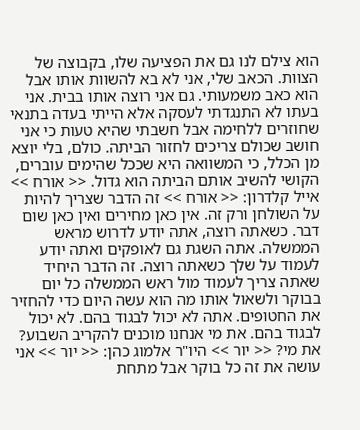הוא צילם לנו גם את הפציעה שלו, בקבוצה של הצוות. הכאב שלי, אני לא בא להשוות אותו אבל הוא כאב משמעותי. גם אני רוצה אותו בבית. אני בעתו לא התנגדתי לעסקה אלא הייתי בעדה בתנאי שחוזרים ללחימה אבל חשבתי שהיא טעות כי אני חושב שכולם צריכים לחזור הביתה. כולם, בלי יוצא מן הכלל, כי המשוואה היא שככל שהימים עוברים, הקושי להשיב אותם הביתה הוא גדול. << אורח >> אייל קלדרון: << אורח >> זה הדבר שצריך להיות על השולחן ורק זה. אין כאן מחירים ואין כאן שום דבר. כשאתה רוצה, אתה יודע לדרוש מראש הממשלה. אתה השגת גם לאופקים ואתה יודע לעמוד על שלך כשאתה רוצה. זה הדבר היחיד שאתה צריך לעמוד מול ראש הממשלה כל יום בבוקר ולשאול אותו מה הוא עשה היום כדי להחזיר את החטופים. אתה לא יכול לבגוד בהם. לא יכול לבגוד בהם. את מי אנחנו מוכנים להקריב השבוע? את מי? << יור >> היו"ר אלמוג כהן: << יור >> אני עושה את זה כל בוקר אבל מתחת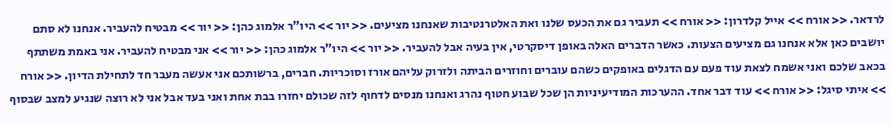לרדאר. << אורח >> אייל קלדרון: << אורח >> תעביר גם את הכעס שלנו ואת האלטרנטיבות שאנחנו מציעים. << יור >> היו"ר אלמוג כהן: << יור >> מבטיח להעביר. אנחנו לא סתם יושבים כאן אלא אנחנו גם מציעים הצעות. כאשר הדברים האלה באופן דיסקרטי, אין בעיה אבל להעביר. << יור >> היו"ר אלמוג כהן: << יור >> אני מבטיח להעביר. אני באמת משתתף בכאב שלכם ואני אשמח לצאת עוד פעם עם הדגלים באופקים כשהם עוברים וחוזרים הביתה ולזרוק עליהם אורז וסוכריות. חברים, ברשותכם אני אעשה מעבר חד לתחילת הדיון. << אורח >> איתי סיגל: << אורח >> עוד דבר אחד. ההערכות המודיעיניות הן שכל שבוע חטוף נהרג ואנחנו מנסים לדחוף לזה שכולם יחזרו בבת אחת ואני בעד אבל אני לא רוצה שנגיע למצב שבסוף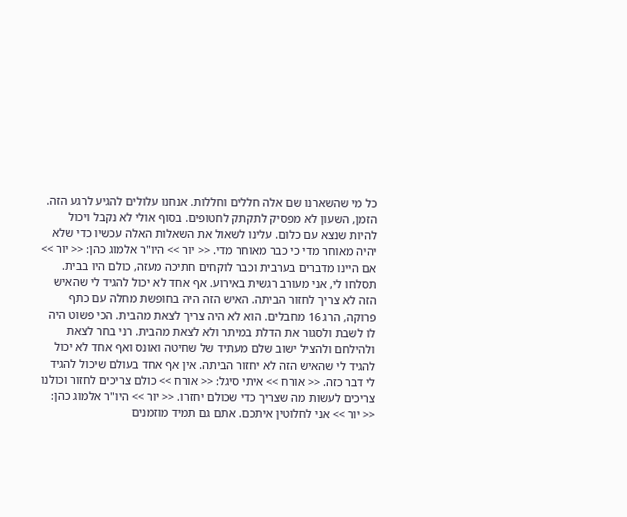כל מי שהשארנו שם אלה חללים וחללות. אנחנו עלולים להגיע לרגע הזה. הזמן, השעון לא מפסיק לתקתק לחטופים. בסוף אולי לא נקבל ויכול להיות שנצא עם כלום. עלינו לשאול את השאלות האלה עכשיו כדי שלא יהיה מאוחר מדי כי כבר מאוחר מדי. << יור >> היו"ר אלמוג כהן: << יור >> אם היינו מדברים בערבית וכבר לוקחים חתיכה מעזה, כולם היו בבית. תסלחו לי, אני מעורב רגשית באירוע. אף אחד לא יכול להגיד לי שהאיש הזה לא צריך לחזור הביתה. האיש הזה היה בחופשת מחלה עם כתף פרוקה, הרג 16 מחבלים. הוא לא היה צריך לצאת מהבית. הכי פשוט היה לו לשבת ולסגור את הדלת במיתר ולא לצאת מהבית. רני בחר לצאת ולהילחם ולהציל ישוב שלם מעתיד של שחיטה ואונס ואף אחד לא יכול להגיד לי שהאיש הזה לא יחזור הביתה. אין אף אחד בעולם שיכול להגיד לי דבר כזה. << אורח >> איתי סיגל: << אורח >> כולם צריכים לחזור וכולנו צריכים לעשות מה שצריך כדי שכולם יחזרו. << יור >> היו"ר אלמוג כהן: << יור >> אני לחלוטין איתכם. אתם גם תמיד מוזמנים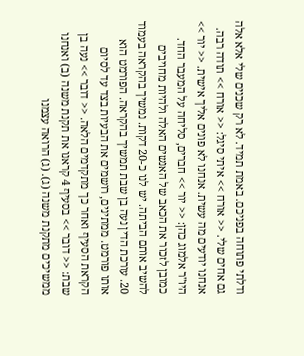ודלתי פתוחה בפניכם. באמת תמיד. לא רק שכנים שלי אלא אלה גם אחים שלי. << אורח >> איתי סיגל: << אורח >> תודה רבה. אנחנו יודעים מה עשית. אנחנו לא פונים אליך אישית. << יור >> היו"ר אלמוג כהן: << יור >> חברים, סליחה על המעבר החד. כמובן לזכור את הכאב של האנשים האלה ולהיות מחויבים להשיב אותם הביתה. יש לנו כ-20 דקות. נמשיך בהקראה בעמוד 20. עורכת הדין נעה בן שבת תמשיך בהקראה. הפורמט הוא אותו פורמט. ממתינים, רושמים את הבעיות בצד עד לסיום הקראת הסעיף ואחר כך מתקדמים הלאה. << דובר >> נעה בן שבת: << דובר >> בסעיף 4 קראנו את תקנת משנה (ב) ואנחנו ממשיכים מתקנת משנה (ג). (ג) הרואה עצמנו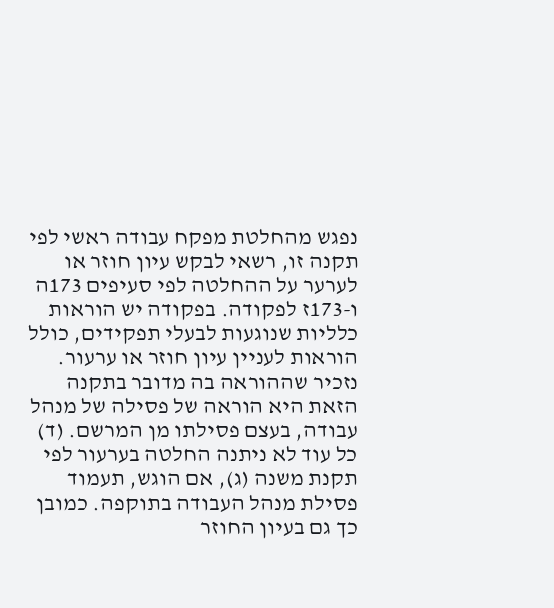נפגש מהחלטת מפקח עבודה ראשי לפי תקנה זו, רשאי לבקש עיון חוזר או לערער על ההחלטה לפי סעיפים 173ה ו-173ז לפקודה. בפקודה יש הוראות כלליות שנוגעות לבעלי תפקידים, כולל הוראות לעניין עיון חוזר או ערעור. נזכיר שההוראה בה מדובר בתקנה הזאת היא הוראה של פסילה של מנהל עבודה, בעצם פסילתו מן המרשם. (ד) כל עוד לא ניתנה החלטה בערעור לפי תקנת משנה (ג), אם הוגש, תעמוד פסילת מנהל העבודה בתוקפה. כמובן כך גם בעיון החוזר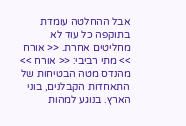אבל ההחלטה עומדת בתוקפה כל עוד לא מחליטים אחרת. << אורח >> מתי רביבי: << אורח >> מהנדס מטה הבטיחות של התאחדות הקבלנים, בוני הארץ. בנוגע למהות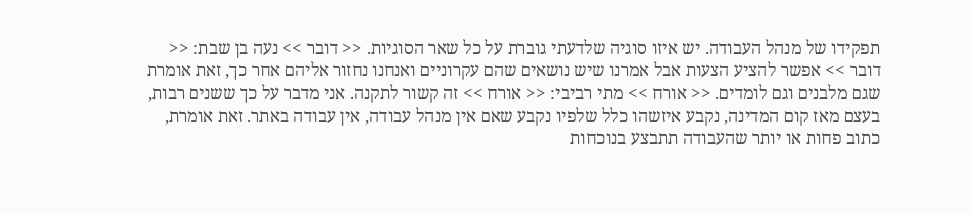תפקידו של מנהל העבודה. יש איזו סוגיה שלדעתי גוברת על כל שאר הסוגיות. << דובר >> נעה בן שבת: << דובר >> אפשר להציע הצעות אבל אמרנו שיש נושאים שהם עקרוניים ואנחנו נחזור אליהם אחר כך, זאת אומרת שגם מלבנים וגם לומדים. << אורח >> מתי רביבי: << אורח >> זה קשור לתקנה. אני מדבר על כך ששנים רבות, בעצם מאז קום המדינה, נקבע איזשהו כלל שלפיו נקבע שאם אין מנהל עבודה, אין עבודה באתר. זאת אומרת, כתוב פחות או יותר שהעבודה תתבצע בנוכחות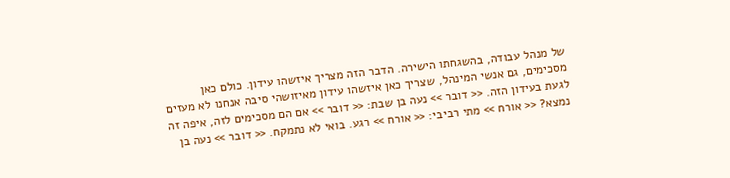של מנהל עבודה, בהשגחתו הישירה. הדבר הזה מצריך איזשהו עידון. כולם כאן מסכימים, גם אנשי המינהל, שצריך כאן איזשהו עידון מאיזושהי סיבה אנחנו לא מעזים לגעת בעידון הזה. << דובר >> נעה בן שבת: << דובר >> אם הם מסכימים לזה, איפה זה נמצא? << אורח >> מתי רביבי: << אורח >> רגע. בואי לא נתמקח. << דובר >> נעה בן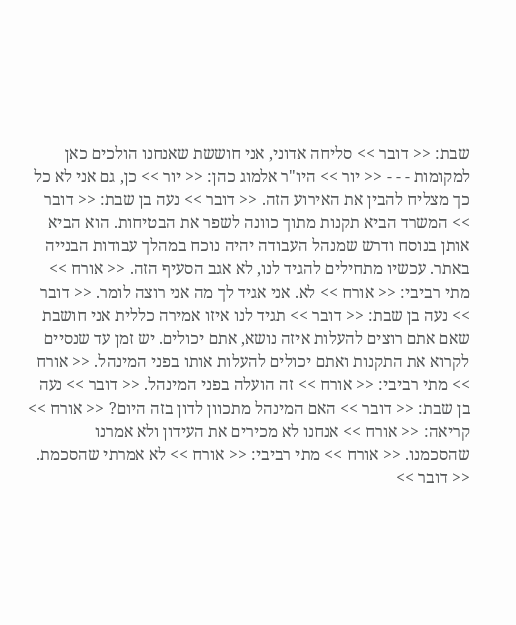שבת: << דובר >> סליחה אדוני, אני חוששת שאנחנו הולכים כאן למקומות - - - << יור >> היו"ר אלמוג כהן: << יור >> כן, גם אני לא כל כך מצליח להבין את האירוע הזה. << דובר >> נעה בן שבת: << דובר >> המשרד הביא תקנות מתוך כוונה לשפר את הבטיחות. הוא הביא אותן בנוסח ודרש שמנהל העבודה יהיה נוכח במהלך עבודות הבנייה באתר. עכשיו מתחילים להגיד לנו, לא אגב הסעיף הזה. << אורח >> מתי רביבי: << אורח >> לא. אני אגיד לך מה אני רוצה לומר. << דובר >> נעה בן שבת: << דובר >> תגיד לנו איזו אמירה כללית אני חושבת שאם אתם רוצים להעלות איזה נושא, אתם יכולים. יש זמן עד שנסיים לקרוא את התקנות ואתם יכולים להעלות אותו בפני המינהל. << אורח >> מתי רביבי: << אורח >> זה הועלה בפני המינהל. << דובר >> נעה בן שבת: << דובר >> האם המינהל מתכוון לדון בזה היום? << אורח >> קריאה: << אורח >> אנחנו לא מכירים את העידון ולא אמרנו שהסכמנו. << אורח >> מתי רביבי: << אורח >> לא אמרתי שהסכמת. << דובר >>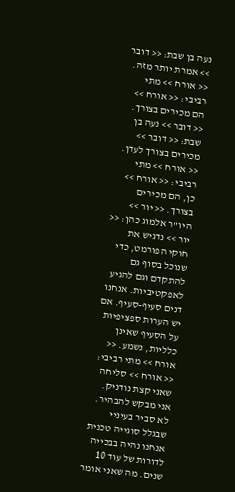נעה בן שבת: << דובר >> אמרת יותר מזה. << אורח >> מתי רביבי: << אורח >> הם מכירים בצורך. << דובר >> נעה בן שבת: << דובר >> מכירים בצורך לעדן. << אורח >> מתי רביבי: << אורח >> כן, הם מכירים בצורך. << יור >> היו"ר אלמוג כהן: << יור >> נדגיש את חוקי הפורמט, כדי שנוכל בסוף גם להתקדם וגם להגיע לאפקטיביות. אנחנו דנים סעיף-סעיף. אם יש הערות ספציפיות על הסעיף שאינן כלליות, נשמע. << אורח >> מתי רביבי: << אורח >> סליחה שאני קצת נודניק. אני מבקש להבהיר. לא סביר בעיניי שבגלל סוגייה טכנית אנחנו נהיה בבכייה לדורות של עוד 10 שנים. מה שאני אומר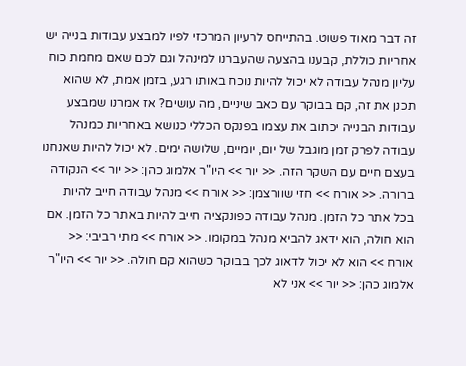זה דבר מאוד פשוט. בהתייחס לרעיון המרכזי לפיו למבצע עבודות בנייה יש אחריות כוללת, קבענו בהצעה שהעברנו למינהל וגם לכם שאם מחמת כוח עליון מנהל עבודה לא יכול להיות נוכח באותו רגע, בזמן אמת, לא שהוא תכנן את זה, קם בבוקר עם כאב שיניים, מה עושים? אז אמרנו שמבצע עבודות הבנייה יכתוב את עצמו בפנקס הכללי כנושא באחריות כמנהל עבודה לפרק זמן מוגבל של יום, יומיים, שלושה ימים. לא יכול להיות שאנחנו בעצם חיים עם השקר הזה. << יור >> היו"ר אלמוג כהן: << יור >> הנקודה ברורה. << אורח >> חזי שוורצמן: << אורח >> מנהל עבודה חייב להיות בכל אתר כל הזמן. מנהל עבודה כפונקציה חייב להיות באתר כל הזמן. אם הוא חולה, הוא ידאג להביא מנהל במקומו. << אורח >> מתי רביבי: << אורח >> הוא לא יכול לדאוג לכך בבוקר כשהוא קם חולה. << יור >> היו"ר אלמוג כהן: << יור >> אני לא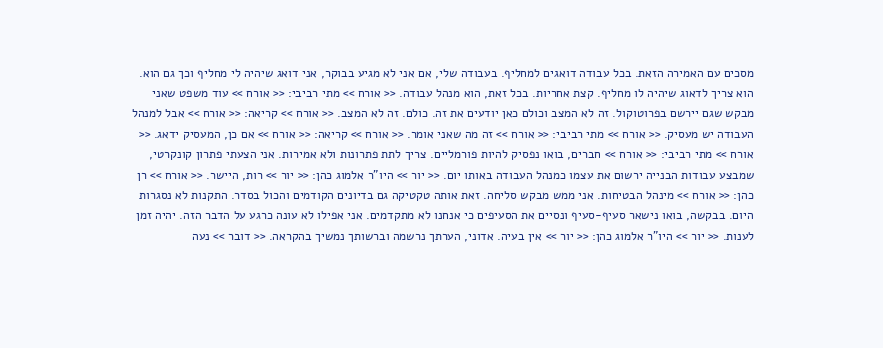מסכים עם האמירה הזאת. בכל עבודה דואגים למחליף. בעבודה שלי, אם אני לא מגיע בבוקר, אני דואג שיהיה לי מחליף וכך גם הוא. הוא צריך לדאוג שיהיה לו מחליף. קצת אחריות. בכל זאת, הוא מנהל עבודה. << אורח >> מתי רביבי: << אורח >> עוד משפט שאני מבקש שגם יירשם בפרוטוקול. זה לא המצב וכולם כאן יודעים את זה. כולם. זה לא המצב. << אורח >> קריאה: << אורח >> אבל למנהל העבודה יש מעסיק. << אורח >> מתי רביבי: << אורח >> זה מה שאני אומר. << אורח >> קריאה: << אורח >> אם כן, המעסיק ידאג. << אורח >> מתי רביבי: << אורח >> חברים, בואו נפסיק להיות פורמליים. צריך לתת פתרונות ולא אמירות. אני הצעתי פתרון קונקרטי, שמבצע עבודות הבנייה ירשום את עצמו כמנהל העבודה באותו יום. << יור >> היו"ר אלמוג כהן: << יור >> רות, היישר. << אורח >> רן כהן: << אורח >> מינהל הבטיחות. אני ממש מבקש סליחה. זאת אותה טקטיקה גם בדיונים הקודמים והכול בסדר. התקנות לא נסגרות היום. בבקשה, בואו נישאר סעיף-סעיף ונסיים את הסעיפים כי אנחנו לא מתקדמים. אני אפילו לא עונה כרגע על הדבר הזה. יהיה זמן לענות. << יור >> היו"ר אלמוג כהן: << יור >> אין בעיה. אדוני, הערתך נרשמה וברשותך נמשיך בהקראה. << דובר >> נעה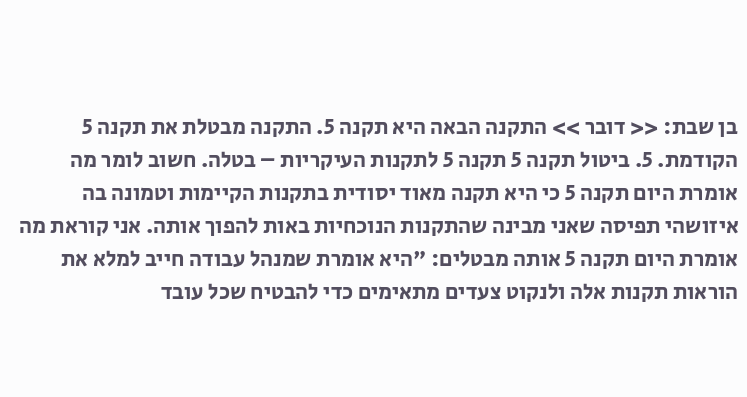בן שבת: << דובר >> התקנה הבאה היא תקנה 5. התקנה מבטלת את תקנה 5 הקודמת. 5. ביטול תקנה 5 תקנה 5 לתקנות העיקריות – בטלה. חשוב לומר מה אומרת היום תקנה 5 כי היא תקנה מאוד יסודית בתקנות הקיימות וטמונה בה איזושהי תפיסה שאני מבינה שהתקנות הנוכחיות באות להפוך אותה. אני קוראת מה אומרת היום תקנה 5 אותה מבטלים: "היא אומרת שמנהל עבודה חייב למלא את הוראות תקנות אלה ולנקוט צעדים מתאימים כדי להבטיח שכל עובד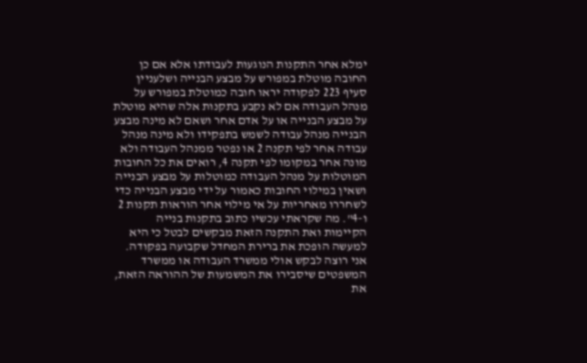ימלא אחר התקנות הנוגעות לעבודתו אלא אם כן החובה מוטלת במפורש על מבצע הבנייה ושלעניין סעיף 223 לפקודה יראו חובה כמוטלת במפורש על מנהל העבודה אם לא נקבע בתקנות אלה שהיא מוטלת על מבצע הבנייה או על אדם אחר ושאם לא מינה מבצע הבנייה מנהל עבודה לשמש בתפקידו ולא מינה מנהל עבודה אחר לפי תקנה 2 או נפטר ממנהל העבודה ולא מונה אחר במקומו לפי תקנה 4, רואים את כל החובות המוטלות על מנהל העבודה כמוטלות על מבצע הבנייה ושאין במילוי החובות כאמור על ידי מבצע הבנייה כדי לשחררו מאחריות על אי מילוי אחר הוראות תקנות 2 ו-4". מה שקראתי עכשיו כתוב בתקנות בנייה הקיימות ואת התקנה הזאת מבקשים לבטל כי היא למעשה הופכת את ברירת המחדל שקבועה בפקודה. אני רוצה לבקש אולי ממשרד העבודה או ממשרד המשפטים שיסבירו את המשמעות של ההוראה הזאת, את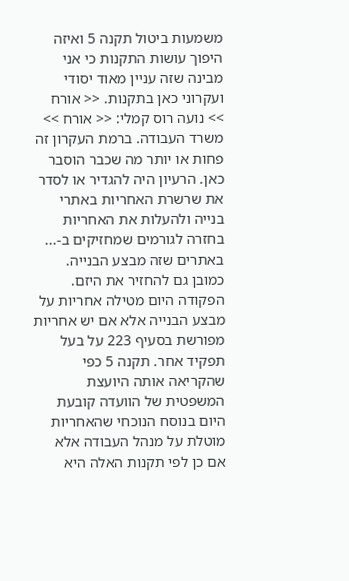משמעות ביטול תקנה 5 ואיזה היפוך עושות התקנות כי אני מבינה שזה עניין מאוד יסודי ועקרוני כאן בתקנות. << אורח >> נועה רוס קמלי: << אורח >> משרד העבודה. ברמת העקרון זה פחות או יותר מה שכבר הוסבר כאן. הרעיון היה להגדיר או לסדר את שרשרת האחריות באתרי בנייה ולהעלות את האחריות בחזרה לגורמים שמחזיקים ב-... באתרים שזה מבצע הבנייה. כמובן גם להחזיר את היזם. הפקודה היום מטילה אחריות על מבצע הבנייה אלא אם יש אחריות מפורשת בסעיף 223 על בעל תפקיד אחר. תקנה 5 כפי שהקריאה אותה היועצת המשפטית של הוועדה קובעת היום בנוסח הנוכחי שהאחריות מוטלת על מנהל העבודה אלא אם כן לפי תקנות האלה היא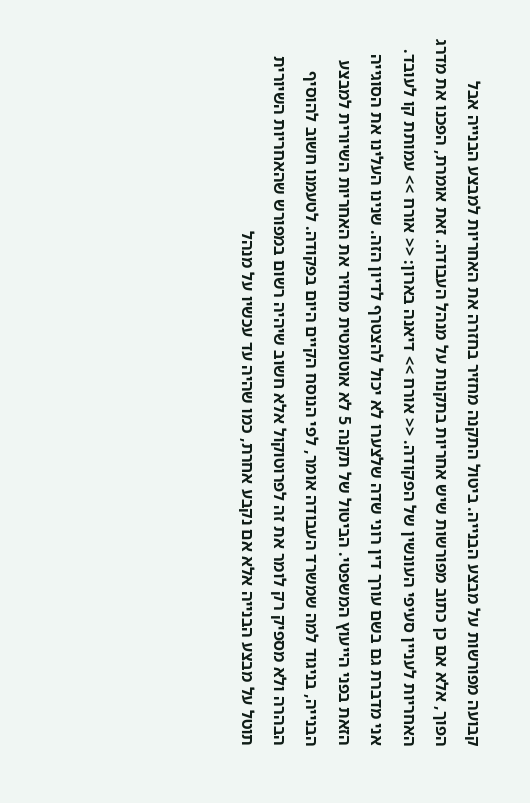קבועה מפורשות על מבצע הבנייה. ביטול התקנה מחזיר בחזרה את האחריות למבצע הבנייה אבל הפוך, אלא אם כן כתוב מפורשות שיש אחריות בתקנות על מנהל העבודה. זאת אומרת, הפכנו את מדרג האחריות לעניין סעיפי העונשין של הפקודה. << אורח >> דיאנה בארון: << אורח >> עמותת קו לעובד. אני מדברת גם בשם עורך דין רוני שדה שלצערו לא יכול להצטרף לדיון הזה. שנינו העלינו את הסוגייה הזאת בפני הייעוץ המשפטי. הביטול של תקנה 5 לא אוטומטית מחזיר את האחריות השיורית למבצע הבנייה, בניגוד למה שמשרד העבודה אומר, לפי הנוסח הקיים היום בפקודה. לטעמנו חשוב להוסיף הבהרה ולא מספיק רק לומר את זה לפרוטוקול אלא חשוב שיהיה רשום במפורש שהאחריות השיורית תוטל על מבצע הבנייה אלא אם נקבע אחרת, כמו שהיה עד עכשיו על מנהל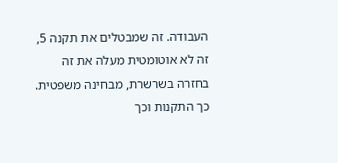העבודה. זה שמבטלים את תקנה 5, זה לא אוטומטית מעלה את זה בחזרה בשרשרת, מבחינה משפטית. כך התקנות וכך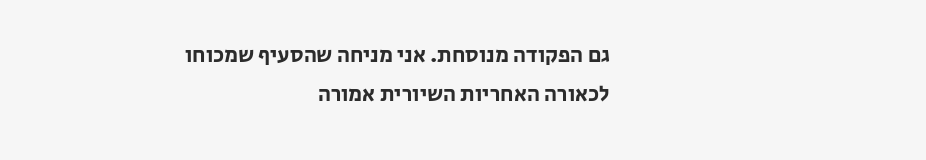גם הפקודה מנוסחת. אני מניחה שהסעיף שמכוחו לכאורה האחריות השיורית אמורה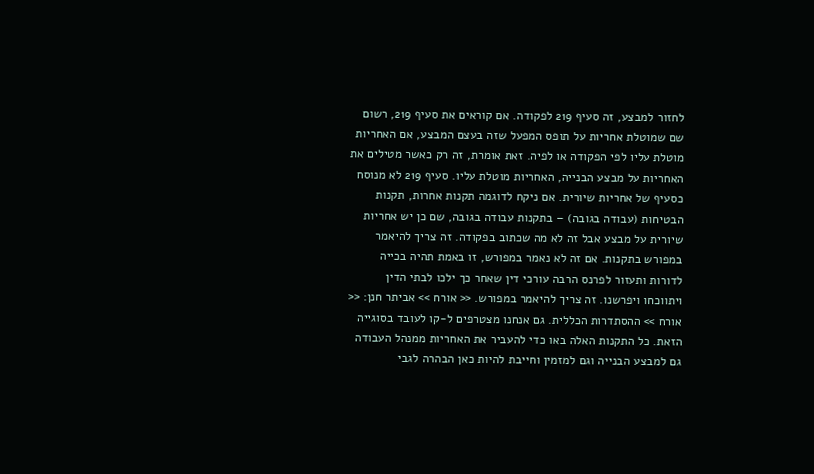לחזור למבצע, זה סעיף 219 לפקודה. אם קוראים את סעיף 219, רשום שם שמוטלת אחריות על תופס המפעל שזה בעצם המבצע, אם האחריות מוטלת עליו לפי הפקודה או לפיה. זאת אומרת, זה רק כאשר מטילים את האחריות על מבצע הבנייה, האחריות מוטלת עליו. סעיף 219 לא מנוסח כסעיף של אחריות שיורית. אם ניקח לדוגמה תקנות אחרות, תקנות הבטיחות (עבודה בגובה) – בתקנות עבודה בגובה, שם כן יש אחריות שיורית על מבצע אבל זה לא מה שכתוב בפקודה. זה צריך להיאמר במפורש בתקנות. אם זה לא נאמר במפורש, זו באמת תהיה בכייה לדורות ותעזור לפרנס הרבה עורכי דין שאחר כך ילכו לבתי הדין ויתווכחו ויפרשנו. זה צריך להיאמר במפורש. << אורח >> אביתר חנן: << אורח >> ההסתדרות הכללית. גם אנחנו מצטרפים ל-קו לעובד בסוגייה הזאת. כל התקנות האלה באו כדי להעביר את האחריות ממנהל העבודה גם למבצע הבנייה וגם למזמין וחייבת להיות כאן הבהרה לגבי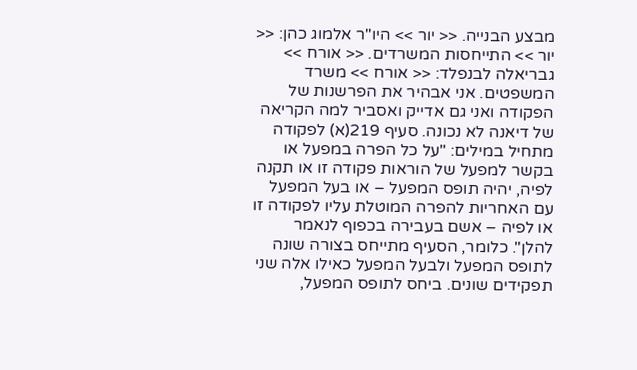מבצע הבנייה. << יור >> היו"ר אלמוג כהן: << יור >> התייחסות המשרדים. << אורח >> גבריאלה לבנפלד: << אורח >> משרד המשפטים. אני אבהיר את הפרשנות של הפקודה ואני גם אדייק ואסביר למה הקריאה של דיאנה לא נכונה. סעיף 219(א) לפקודה מתחיל במילים: "על כל הפרה במפעל או בקשר למפעל של הוראות פקודה זו או תקנה לפיה, יהיה תופס המפעל – או בעל המפעל עם האחריות להפרה המוטלת עליו לפקודה זו או לפיה – אשם בעבירה בכפוף לנאמר להלן". כלומר, הסעיף מתייחס בצורה שונה לתופס המפעל ולבעל המפעל כאילו אלה שני תפקידים שונים. ביחס לתופס המפעל,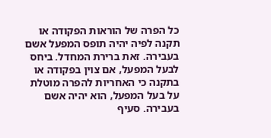כל הפרה של הוראות הפקודה או תקנה לפיה יהיה תופס המפעל אשם בעבירה. זאת ברירת המחדל. ביחס לבעל המפעל, אם צוין בפקודה או בתקנה כי האחריות להפרה מוטלת על בעל המפעל, הוא יהיה אשם בעבירה. סעיף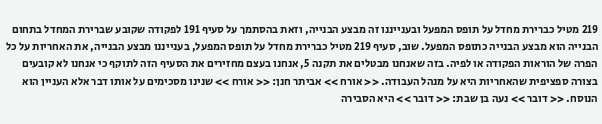219 מטיל כברירת מחדל על תופס המפעל ובענייננו זה מבצע הבנייה, וזאת בהסתמך על סעיף 191 לפקודה שקובע שברירת המחדל בתחום הבנייה הוא מבצע הבנייה כתופס המפעל. שוב, סעיף 219 מטיל כברירת מחדל על תופס המפעל, בענייננו מבצע הבנייה, את האחריות על כל הפרה של הוראות הפקודה או לפיה. בזה שאנחנו מבטלים את תקנה 5, אנחנו בעצם מחזירים את הסעיף הזה לתוקף כי אנחנו לא קובעים בצורה ספציפית שהאחריות היא על מנהל העבודה. << אורח >> אביתר חנן: << אורח >> שנינו מסכימים על אותו דבר אלא העניין הוא הנוסח. << דובר >> נעה בן שבת: << דובר >> היא הסבירה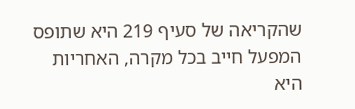שהקריאה של סעיף 219 היא שתופס המפעל חייב בכל מקרה, האחריות היא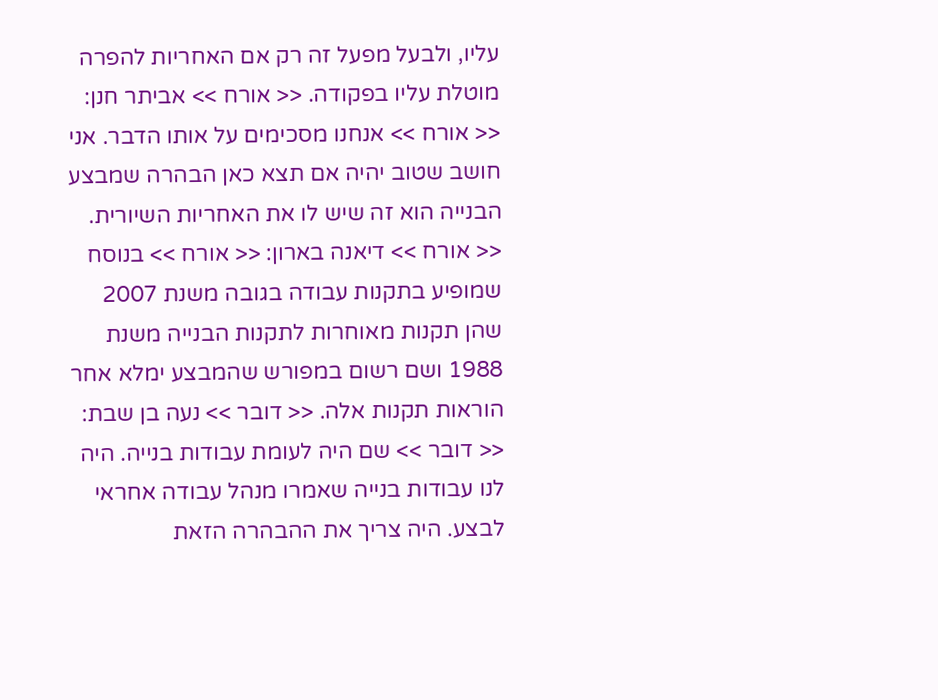עליו, ולבעל מפעל זה רק אם האחריות להפרה מוטלת עליו בפקודה. << אורח >> אביתר חנן: << אורח >> אנחנו מסכימים על אותו הדבר. אני חושב שטוב יהיה אם תצא כאן הבהרה שמבצע הבנייה הוא זה שיש לו את האחריות השיורית. << אורח >> דיאנה בארון: << אורח >> בנוסח שמופיע בתקנות עבודה בגובה משנת 2007 שהן תקנות מאוחרות לתקנות הבנייה משנת 1988 ושם רשום במפורש שהמבצע ימלא אחר הוראות תקנות אלה. << דובר >> נעה בן שבת: << דובר >> שם היה לעומת עבודות בנייה. היה לנו עבודות בנייה שאמרו מנהל עבודה אחראי לבצע. היה צריך את ההבהרה הזאת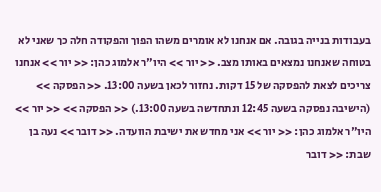בעבודות בנייה בגובה. אם אנחנו לא אומרים משהו הפוך והפקודה חלה כך שאני לא בטוחה שאנחנו נמצאים באותו מצב. << יור >> היו"ר אלמוג כהן: << יור >> אנחנו צריכים לצאת להפסקה של 15 דקות. נחזור לכאן בשעה 13:00. << הפסקה >> (הישיבה נפסקה בשעה 12:45 ונתחדשה בשעה 13:00.) << הפסקה >> << יור >> היו"ר אלמוג כהן: << יור >> אני מחדש את ישיבת הוועדה. << דובר >> נעה בן שבת: << דובר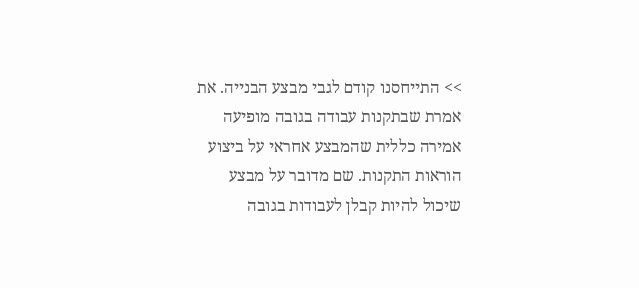>> התייחסנו קודם לגבי מבצע הבנייה. את אמרת שבתקנות עבודה בגובה מופיעה אמירה כללית שהמבצע אחראי על ביצוע הוראות התקנות. שם מדובר על מבצע שיכול להיות קבלן לעבודות בגובה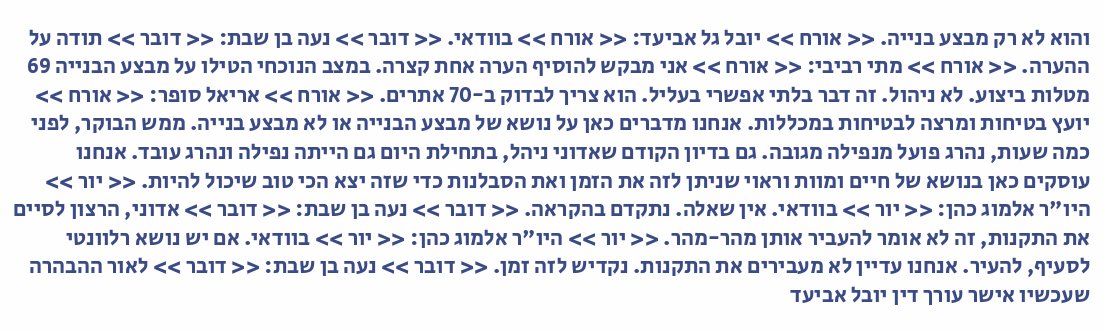והוא לא רק מבצע בנייה. << אורח >> יובל גל אביעד: << אורח >> בוודאי. << דובר >> נעה בן שבת: << דובר >> תודה על ההערה. << אורח >> מתי רביבי: << אורח >> אני מבקש להוסיף הערה אחת קצרה. במצב הנוכחי הטילו על מבצע הבנייה 69 מטלות ביצוע. לא ניהול. זה דבר בלתי אפשרי בעליל. הוא צריך לבדוק ב-70 אתרים. << אורח >> אריאל סופר: << אורח >> יועץ בטיחות ומרצה לבטיחות במכללות. אנחנו מדברים כאן על נושא של מבצע הבנייה או לא מבצע בנייה. ממש הבוקר, לפני כמה שעות, נהרג פועל מנפילה מגובה. גם בדיון הקודם שאדוני ניהל, בתחילת היום גם הייתה נפילה ונהרג עובד. אנחנו עוסקים כאן בנושא של חיים ומוות וראוי שניתן לזה את הזמן ואת הסבלנות כדי שזה יצא הכי טוב שיכול להיות. << יור >> היו"ר אלמוג כהן: << יור >> בוודאי. אין שאלה. נתקדם בהקראה. << דובר >> נעה בן שבת: << דובר >> אדוני, הרצון לסיים את התקנות, זה לא אומר להעביר אותן מהר-מהר. << יור >> היו"ר אלמוג כהן: << יור >> בוודאי. אם יש נושא רלוונטי לסעיף, להעיר. אנחנו עדיין לא מעבירים את התקנות. נקדיש לזה זמן. << דובר >> נעה בן שבת: << דובר >> לאור ההבהרה שעכשיו אישר עורך דין יובל אביעד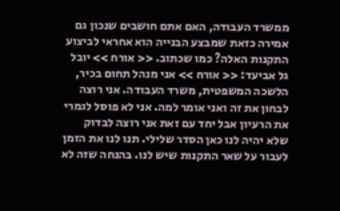ממשרד העבודה, האם אתם חושבים שנכון גם אמירה כזאת שמבצע הבנייה הוא אחראי לביצוע התקנות האלה? כמו שכתוב. << אורח >> יובל גל אביעד: << אורח >> אני מנהל תחום בכיר, הלשכה המשפטית, משרד העבודה. אני רוצה לבחון את זה ואני אומר למה. אני לא פוסל לגמרי את הרעיון אבל יחד עם זאת אני רוצה לבדוק שלא יהיה לנו כאן הסדר שלילי. תנו לנו את הזמן לעבור על שאר התקנות שיש לנו. בהנחה שזה לא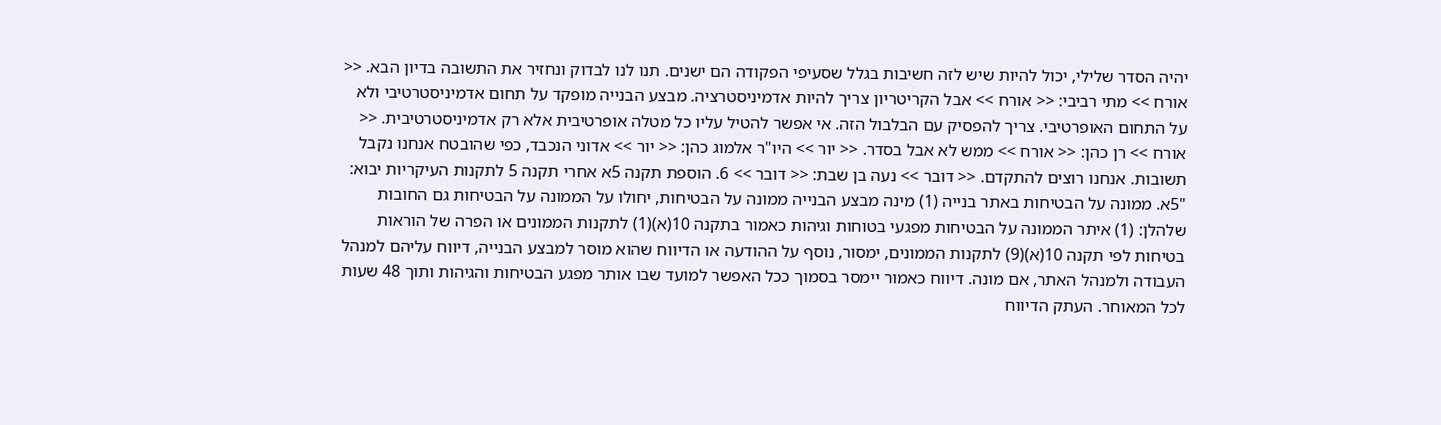יהיה הסדר שלילי, יכול להיות שיש לזה חשיבות בגלל שסעיפי הפקודה הם ישנים. תנו לנו לבדוק ונחזיר את התשובה בדיון הבא. << אורח >> מתי רביבי: << אורח >> אבל הקריטריון צריך להיות אדמיניסטרציה. מבצע הבנייה מופקד על תחום אדמיניסטרטיבי ולא על התחום האופרטיבי. צריך להפסיק עם הבלבול הזה. אי אפשר להטיל עליו כל מטלה אופרטיבית אלא רק אדמיניסטרטיבית. << אורח >> רן כהן: << אורח >> ממש לא אבל בסדר. << יור >> היו"ר אלמוג כהן: << יור >> אדוני הנכבד, כפי שהובטח אנחנו נקבל תשובות. אנחנו רוצים להתקדם. << דובר >> נעה בן שבת: << דובר >> 6. הוספת תקנה 5א אחרי תקנה 5 לתקנות העיקריות יבוא: "5א. ממונה על הבטיחות באתר בנייה (1) מינה מבצע הבנייה ממונה על הבטיחות, יחולו על הממונה על הבטיחות גם החובות שלהלן: (1) איתר הממונה על הבטיחות מפגעי בטוחות וגיהות כאמור בתקנה 10(א)(1) לתקנות הממונים או הפרה של הוראות בטיחות לפי תקנה 10(א)(9) לתקנות הממונים, ימסור, נוסף על ההודעה או הדיווח שהוא מוסר למבצע הבנייה, דיווח עליהם למנהל העבודה ולמנהל האתר, אם מונה. דיווח כאמור יימסר בסמוך ככל האפשר למועד שבו אותר מפגע הבטיחות והגיהות ותוך 48 שעות לכל המאוחר. העתק הדיווח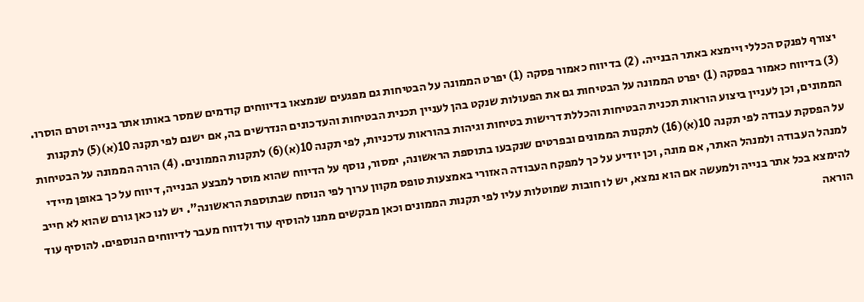יצורף לפנקס הכללי ויימצא באתר הבנייה. (2) בדיווח כאמור פסקה (1) יפרט הממונה על הבטיחות גם מפגעים שנמצאו בדיווחים קודמים שמסר באותו אתר בנייה וטרם הוסרו. (3) בדיווח כאמור בפסקה (1) יפרט הממונה על הבטיחות גם את הפעולות שנקט בהן לעניין תכנית הבטיחות והעדכונים הנדרשים בה, אם ישנם לפי תקנה 10(א)(5) לתקנות הממונים, וכן לעניין ביצוע הוראות תכנית הבטיחות והכללת דרישות בטיחות וגיהות בהוראות עדכניות, לפי תקנה 10(א)(6) לתקנות הממונים. (4) הורה הממונה על הבטיחות על הפסקת עבודה לפי תקנה 10(א)(16) לתקנות הממונים ובפרטים שנקבעו בתוספת הראשונה, ימסור, נוסף על הדיווח שהוא מוסר למבצע הבנייה, דיווח על כך באופן מיידי למנהל העבודה ולמנהל האתר, אם מונה, וכן יודיע על כך למפקח העבודה האזורי באמצעות טופס מקוון ערוך לפי הנוסח שבתוספת הראשונה". יש לנו כאן גורם שהוא לא חייב להימצא בכל אתר בנייה ולמעשה אם הוא נמצא, יש לו חובות שמוטלות עליו לפי תקנות הממונים וכאן מבקשים ממנו להוסיף עוד ולדווח מעבר לדיווחים הנוספים. להוסיף עוד הוראה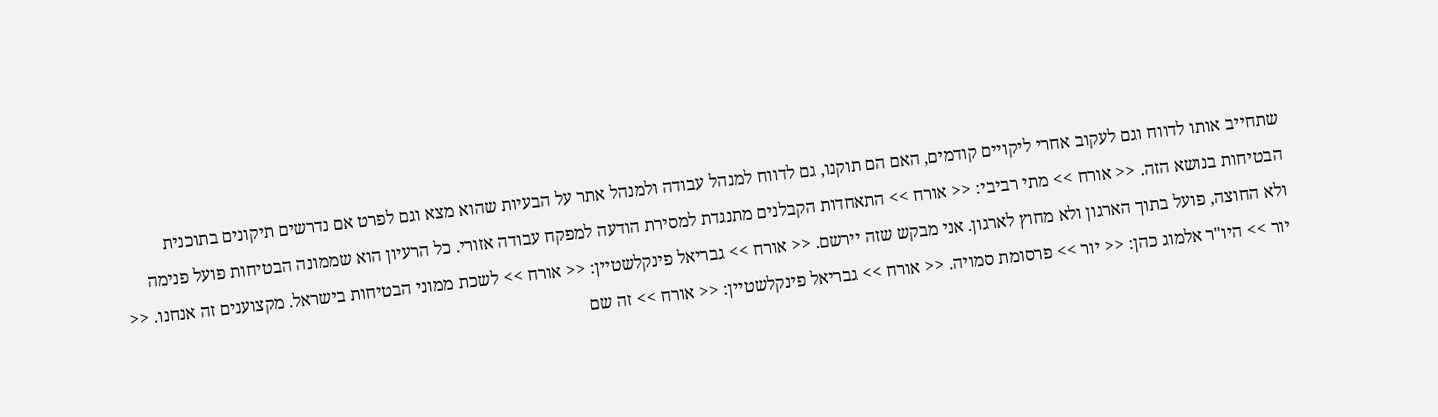שתחייב אותו לדווח וגם לעקוב אחרי ליקויים קודמים, האם הם תוקנו, גם לדווח למנהל עבודה ולמנהל אתר על הבעיות שהוא מצא וגם לפרט אם נדרשים תיקונים בתוכנית הבטיחות בנושא הזה. << אורח >> מתי רביבי: << אורח >> התאחדות הקבלנים מתנגדת למסירת הודעה למפקח עבודה אזורי. כל הרעיון הוא שממונה הבטיחות פועל פנימה ולא החוצה, פועל בתוך הארגון ולא מחוץ לארגון. אני מבקש שזה יירשם. << אורח >> גבריאל פינקלשטיין: << אורח >> לשכת ממוני הבטיחות בישראל. מקצוענים זה אנחנו. << יור >> היו"ר אלמוג כהן: << יור >> פרסומת סמויה. << אורח >> גבריאל פינקלשטיין: << אורח >> זה שם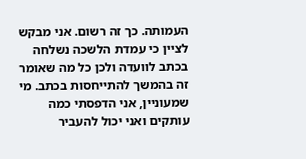העמותה. כך זה רשום. אני מבקש לציין כי עמדת הלשכה נשלחה בכתב לוועדה ולכן כל מה שאומר זה בהמשך להתייחסות בכתב. מי שמעוניין, אני הדפסתי כמה עותקים ואני יכול להעביר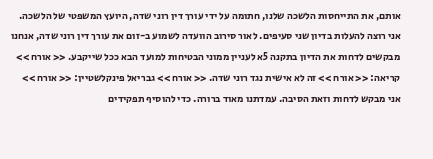אותם, את התייחסות הלשכה שלנו, חתומה על ידי עורך דין רוני שדה, היועץ המשפטי של הלשכה. אני רוצה להעלות בדיון שני סעיפים. לאור סירוב הוועדה לשמוע ב-זום את עורך דין רוני שדה, אנחנו מבקשים לדחות את הדיון בתקנה 5א לעניין ממוני הבטיחות למועד הבא ככל שייקבע. << אורח >> קריאה: << אורח >> זה לא אישית נגד רוני שדה. << אורח >> גבריאל פינקלשטיין: << אורח >> אני מבקש לדחות וזאת הסיבה. עמדתנו מאוד ברורה. כדי להוסיף תפקידים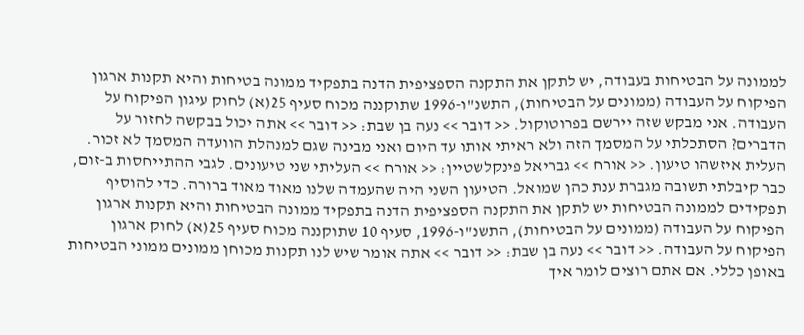לממונה על הבטיחות בעבודה, יש לתקן את התקנה הספציפית הדנה בתפקיד ממונה בטיחות והיא תקנות ארגון הפיקוח על העבודה (ממונים על הבטיחות), התשנ"ו-1996 שתוקננה מכוח סעיף 25(א) לחוק עיגון הפיקוח על העבודה. אני מבקש שזה יירשם בפרוטוקול. << דובר >> נעה בן שבת: << דובר >> אתה יכול בבקשה לחזור על הדברים? הסתכלתי על המסמך הזה ולא ראיתי אותו עד היום ואני מבינה שגם למנהלת הוועדה המסמך לא זכור. העלית איזשהו טיעון. << אורח >> גבריאל פינקלשטיין: << אורח >> העליתי שני טיעונים. לגבי ההתייחסות ב-זום, כבר קיבלתי תשובה מגברת ענת כהן שמואל. הטיעון השני היה שהעמדה שלנו מאוד מאוד ברורה. כדי להוסיף תפקידים לממונה הבטיחות יש לתקן את התקנה הספציפית הדנה בתפקיד ממונה הבטיחות והיא תקנות ארגון הפיקוח על העבודה (ממונים על הבטיחות), התשנ"ו-1996, סעיף 10 שתוקננה מכוח סעיף 25(א) לחוק ארגון הפיקוח על העבודה. << דובר >> נעה בן שבת: << דובר >> אתה אומר שיש לנו תקנות מכוחן ממונים ממוני הבטיחות באופן כללי. אם אתם רוצים לומר איך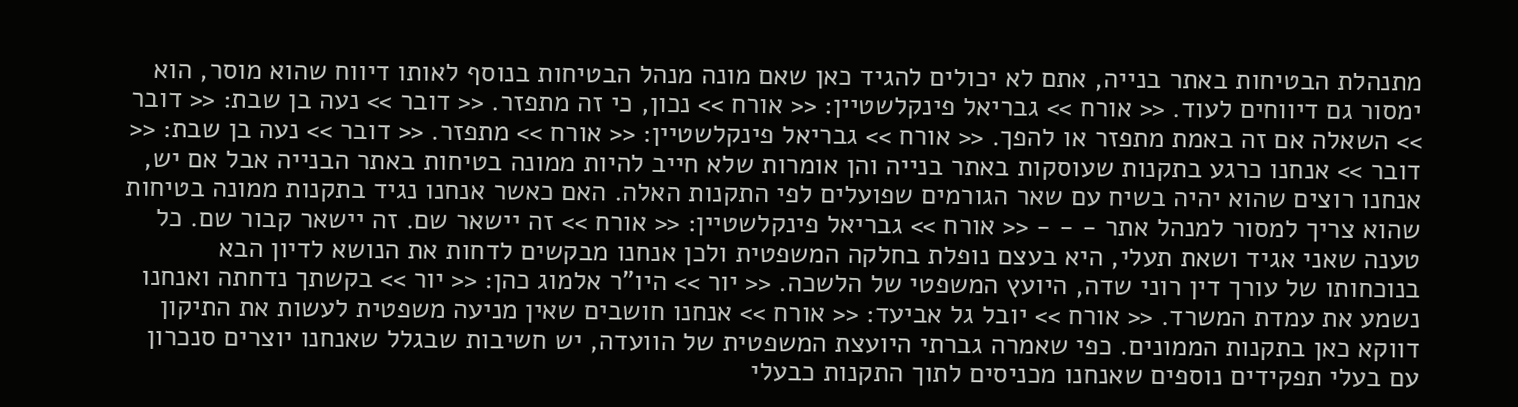מתנהלת הבטיחות באתר בנייה, אתם לא יכולים להגיד כאן שאם מונה מנהל הבטיחות בנוסף לאותו דיווח שהוא מוסר, הוא ימסור גם דיווחים לעוד. << אורח >> גבריאל פינקלשטיין: << אורח >> נכון, כי זה מתפזר. << דובר >> נעה בן שבת: << דובר >> השאלה אם זה באמת מתפזר או להפך. << אורח >> גבריאל פינקלשטיין: << אורח >> מתפזר. << דובר >> נעה בן שבת: << דובר >> אנחנו כרגע בתקנות שעוסקות באתר בנייה והן אומרות שלא חייב להיות ממונה בטיחות באתר הבנייה אבל אם יש, אנחנו רוצים שהוא יהיה בשיח עם שאר הגורמים שפועלים לפי התקנות האלה. האם כאשר אנחנו נגיד בתקנות ממונה בטיחות שהוא צריך למסור למנהל אתר - - - << אורח >> גבריאל פינקלשטיין: << אורח >> זה יישאר שם. זה יישאר קבור שם. כל טענה שאני אגיד ושאת תעלי, היא בעצם נופלת בחלקה המשפטית ולכן אנחנו מבקשים לדחות את הנושא לדיון הבא בנוכחותו של עורך דין רוני שדה, היועץ המשפטי של הלשכה. << יור >> היו"ר אלמוג כהן: << יור >> בקשתך נדחתה ואנחנו נשמע את עמדת המשרד. << אורח >> יובל גל אביעד: << אורח >> אנחנו חושבים שאין מניעה משפטית לעשות את התיקון דווקא כאן בתקנות הממונים. כפי שאמרה גברתי היועצת המשפטית של הוועדה, יש חשיבות שבגלל שאנחנו יוצרים סנכרון עם בעלי תפקידים נוספים שאנחנו מכניסים לתוך התקנות כבעלי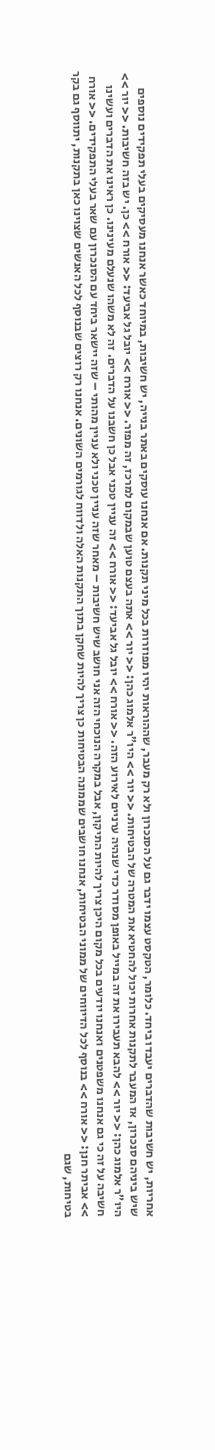אחריות, יש חשיבות שהדברים יעבדו ביחד. כלומר, הטקסט עצמו ידבר גם על הסנכרון ולא רק מעבר, שההוראות יהיו מפוזרות בכל מיני תקנות. אם אנחנו עוסקים באתר בנייה, יש חשיבות, במיוחד כאשר אנחנו מעסיקים בעלי תפקידים נוספים שיש ביניהם סנכרון, אז המעבר לתקנות אחרות יכול להחטיא את המטרה של הבטיחות. << יור >> היו"ר אלמוג כהן: << יור >> אתה בעצם טוען שבמקום למרכז, זה מפזר. << אורח >> יובל גל אביעד: << אורח >> כן. יש בזה חשיבות. << יור >> היו"ר אלמוג כהן: << יור >> להבא תעבירו את זה במייל באופן מסודר כדי שנהיה ערניים לאירוע הזה. << אורח >> יובל גל אביעד: << אורח >> זה עניין טכני אבל כן חשבנו על הדברים. זה לא משהו שנעלם מעינינו. כן ראינו את הדברים ועשינו חשיבה על זה כי גם אנחנו משפטנים ואנחנו יודעים בכל מקום היכן צריך להיות התיקון, אבל במקרה הנוכחי הזה אני חושב שיש חשיבות – מאחר שזה עניין טכני ולא עניין מהותי – שזה יישאר ביחד עם הסנכרון עם שאר בעלי התפקידים. << אורח >> אביתר חנן: << אורח >> בנוסף לכל הדיווחים של ממוני הבטיחות, אנחנו חושבים שממונה הבטיחות כן צריך להיות שחקן בתוך התקנות האלה ולדווח לגורמים השונים. אנחנו רק רוצים שבנוסף לכל האנשים שצוינו כאן בתקנות, יתווסף גם בקר בטיחות, שגם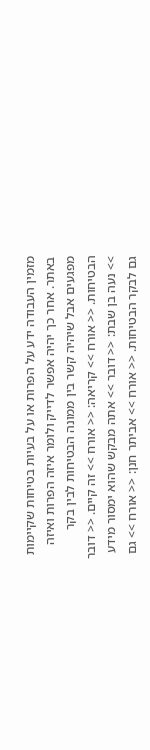מזמין העבודה ידע על הפרות או על בעיות בטיחות שקיימות באתר. אחר כך יהיה אפשר לדייק ולומר איזה הפרות ואיזה מפגעים אבל שיהיה קשר בין ממונה הבטיחות לבין בקר הבטיחות. << אורח >> קריאה: << אורח >> זה קיים. << דובר >> נעה בן שבת: << דובר >> אתה מבקש שהוא ימסור מידע גם לבקר הבטיחות. << אורח >> אביתר חנן: << אורח >> גם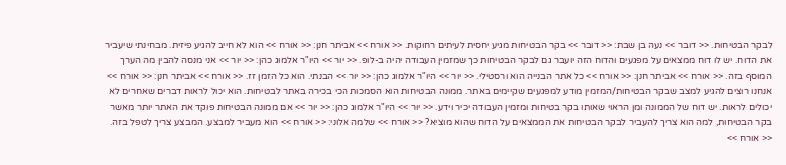לבקר הבטיחות. << דובר >> נעה בן שבת: << דובר >> בקר הבטיחות מגיע יחסית לעיתים רחוקות. << אורח >> אביתר חנן: << אורח >> הוא לא חייב להגיע פיזית. מבחינתי שיעביר את הדוח. יש לו דוח ממצאים על מפגעים והדוח הזה יועבר גם לבקר הבטיחות כך שמזמין העבודה יהיה ב-לופ. << יור >> היו"ר אלמוג כהן: << יור >> אני מנסה להבין מה הערך המוסף בזה. << אורח >> אביתר חנן: << אורח >> כל אתר הבנייה הוא ורסטילי. << יור >> היו"ר אלמוג כהן: << יור >> הבנתי. הוא כל הזמן זז. << אורח >> אביתר חנן: << אורח >> אנחנו רוצים להגיע למצב שבקר הבטיחות/המזמין מודע למפגעים שקיימים באתר. ממונה הבטיחות הוא הסמכות הכי בכירה באתר לבטיחות. הוא יכול לראות דברים שאחרים לא יכולים לראות. יש דוח של הממונה ומן הראוי שאותו בקר בטיחות ומזמין העבודה יכיר וידע. << יור >> היו"ר אלמוג כהן: << יור >> אם ממונה הבטיחות פוקד את האתר יותר מאשר בקר הבטיחות, למה הוא צריך להעביר לבקר הבטיחות את הממצאים על הדוח שהוא מוציא? << אורח >> שלמה אלוני: << אורח >> הוא מעביר למבצע. המבצע צריך לטפל בזה. << אורח >>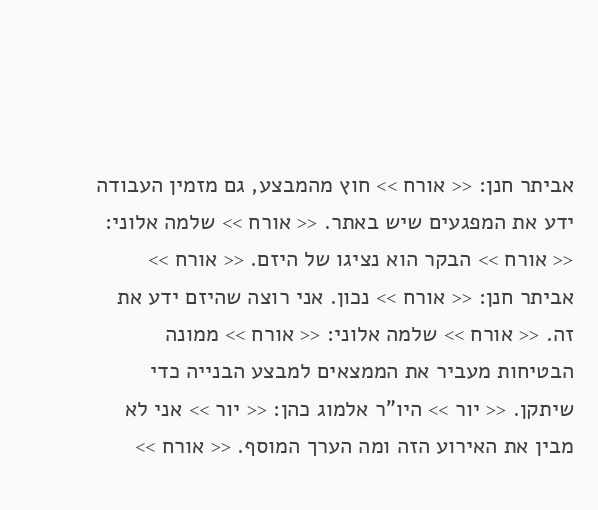אביתר חנן: << אורח >> חוץ מהמבצע, גם מזמין העבודה ידע את המפגעים שיש באתר. << אורח >> שלמה אלוני: << אורח >> הבקר הוא נציגו של היזם. << אורח >> אביתר חנן: << אורח >> נכון. אני רוצה שהיזם ידע את זה. << אורח >> שלמה אלוני: << אורח >> ממונה הבטיחות מעביר את הממצאים למבצע הבנייה כדי שיתקן. << יור >> היו"ר אלמוג כהן: << יור >> אני לא מבין את האירוע הזה ומה הערך המוסף. << אורח >>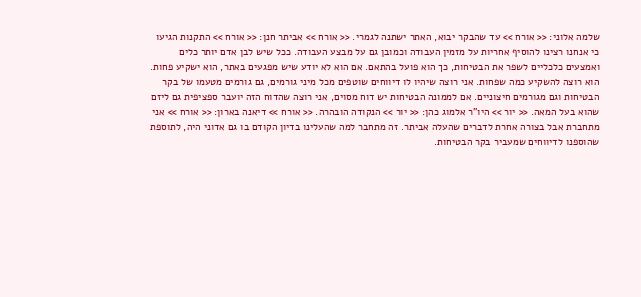שלמה אלוני: << אורח >> עד שהבקר יבוא, האתר ישתנה לגמרי. << אורח >> אביתר חנן: << אורח >> התקנות הגיעו כי אנחנו רצינו להוסיף אחריות על מזמין העבודה וכמובן גם על מבצע העבודה. ככל שיש לבן אדם יותר כלים ואמצעים כלכליים לשפר את הבטיחות, כך הוא פועל בהתאם. אם הוא לא יודע שיש מפגעים באתר, הוא ישקיע פחות. הוא רוצה להשקיע כמה שפחות. אני רוצה שיהיו לו דיווחים שוטפים מכל מיני גורמים, גם גורמים מטעמו של בקר הבטיחות וגם מגורמים חיצוניים. אם לממונה הבטיחות יש דוח מסוים, אני רוצה שהדוח הזה יועבר ספציפית גם ליזם שהוא בעל המאה. << יור >> היו"ר אלמוג כהן: << יור >> הנקודה הובהרה. << אורח >> דיאנה בארון: << אורח >> אני מתחברת אבל בצורה אחרת לדברים שהעלה אביתר. זה מתחבר למה שהעלינו בדיון הקודם בו גם אדוני היה, לתוספת שהוספנו לדיווחים שמעביר בקר הבטיחות.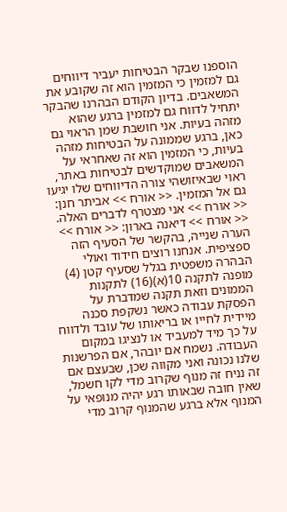הוספנו שבקר הבטיחות יעביר דיווחים גם למזמין כי המזמין הוא זה שקובע את המשאבים. בדיון הקודם הבהרנו שהבקר יתחיל לדווח גם למזמין ברגע שהוא מזהה בעיות. אני חושבת שמן הראוי גם כאן, ברגע שממונה על הבטיחות מזהה בעיות, כי המזמין הוא זה שאחראי על המשאבים שמוקדשים לבטיחות באתר, ראוי שבאיזושהי צורה הדיווחים שלו יגיעו גם אל המזמין. << אורח >> אביתר חנן: << אורח >> אני מצטרף לדברים האלה. << אורח >> דיאנה בארון: << אורח >> הערה שנייה, בהקשר של הסעיף הזה ספציפית. אנחנו רוצים חידוד ואולי הבהרה משפטית בגלל שסעיף קטן (4) מופנה לתקנה 10(א)(16) לתקנות הממונים וזאת תקנה שמדברת על הפסקת עבודה כאשר נשקפת סכנה מיידית לחייו או בריאותו של עובד ולדווח על כך מיד למעביד או לנציגו במקום העבודה. נשמח אם יובהר, אם הפרשנות שלנו נכונה ואני מקווה שכן, שבעצם אם זה נניח זה מנוף שקרוב מדי לקו חשמל, שאין חובה שבאותו רגע יהיה מנופאי על המנוף אלא ברגע שהמנוף קרוב מדי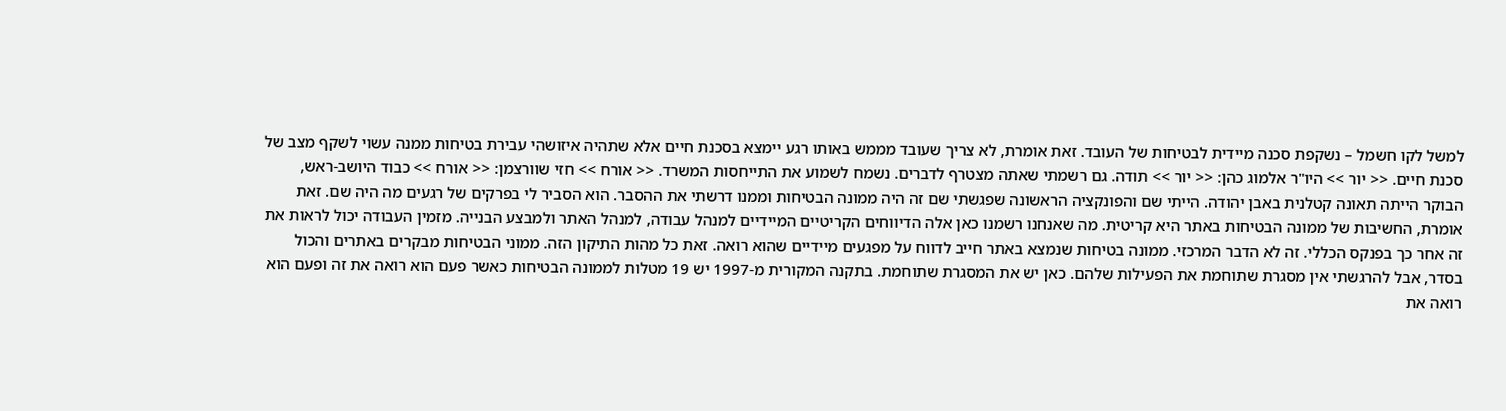למשל לקו חשמל – נשקפת סכנה מיידית לבטיחות של העובד. זאת אומרת, לא צריך שעובד מממש באותו רגע יימצא בסכנת חיים אלא שתהיה איזושהי עבירת בטיחות ממנה עשוי לשקף מצב של סכנת חיים. << יור >> היו"ר אלמוג כהן: << יור >> תודה. גם רשמתי שאתה מצטרף לדברים. נשמח לשמוע את התייחסות המשרד. << אורח >> חזי שוורצמן: << אורח >> כבוד היושב-ראש, הבוקר הייתה תאונה קטלנית באבן יהודה. הייתי שם והפונקציה הראשונה שפגשתי שם זה היה ממונה הבטיחות וממנו דרשתי את ההסבר. הוא הסביר לי בפרקים של רגעים מה היה שם. זאת אומרת, החשיבות של ממונה הבטיחות באתר היא קריטית. מה שאנחנו רשמנו כאן אלה הדיווחים הקריטיים המיידיים למנהל עבודה, למנהל האתר ולמבצע הבנייה. מזמין העבודה יכול לראות את זה אחר כך בפנקס הכללי. זה לא הדבר המרכזי. ממונה בטיחות שנמצא באתר חייב לדווח על מפגעים מיידיים שהוא רואה. זאת כל מהות התיקון הזה. ממוני הבטיחות מבקרים באתרים והכול בסדר, אבל להרגשתי אין מסגרת שתוחמת את הפעילות שלהם. כאן יש את המסגרת שתוחמת. בתקנה המקורית מ-1997 יש 19 מטלות לממונה הבטיחות כאשר פעם הוא רואה את זה ופעם הוא רואה את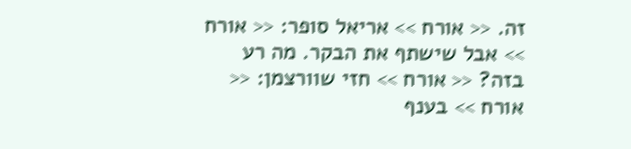זה. << אורח >> אריאל סופר: << אורח >> אבל שישתף את הבקר. מה רע בזה? << אורח >> חזי שוורצמן: << אורח >> בענף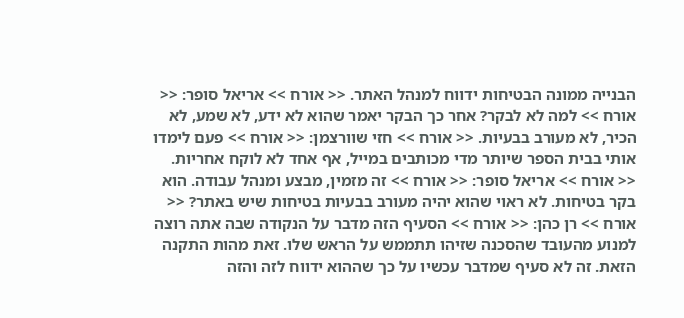הבנייה ממונה הבטיחות ידווח למנהל האתר. << אורח >> אריאל סופר: << אורח >> למה לא לבקר? אחר כך הבקר יאמר שהוא לא ידע, לא שמע, לא הכיר, לא מעורב בבעיות. << אורח >> חזי שוורצמן: << אורח >> פעם לימדו אותי בבית הספר שיותר מדי מכותבים במייל, אף אחד לא לוקח אחריות. << אורח >> אריאל סופר: << אורח >> זה מזמין, מבצע ומנהל עבודה. הוא בקר בטיחות. לא ראוי שהוא יהיה מעורב בבעיות בטיחות שיש באתר? << אורח >> רן כהן: << אורח >> הסעיף הזה מדבר על הנקודה שבה אתה רוצה למנוע מהעובד שהסכנה שזיהו תתממש על הראש שלו. זאת מהות התקנה הזאת. זה לא סעיף שמדבר עכשיו על כך שההוא ידווח לזה והזה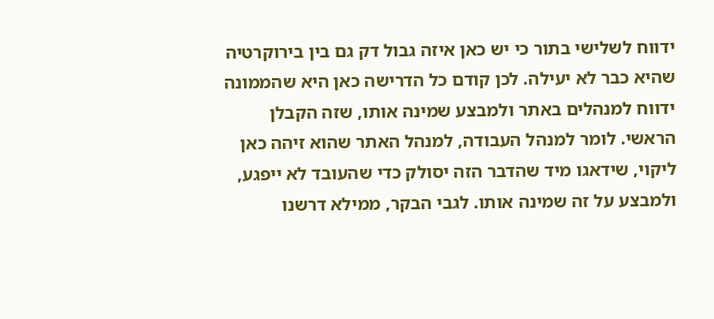ידווח לשלישי בתור כי יש כאן איזה גבול דק גם בין בירוקרטיה שהיא כבר לא יעילה. לכן קודם כל הדרישה כאן היא שהממונה ידווח למנהלים באתר ולמבצע שמינה אותו, שזה הקבלן הראשי. לומר למנהל העבודה, למנהל האתר שהוא זיהה כאן ליקוי, שידאגו מיד שהדבר הזה יסולק כדי שהעובד לא ייפגע, ולמבצע על זה שמינה אותו. לגבי הבקר, ממילא דרשנו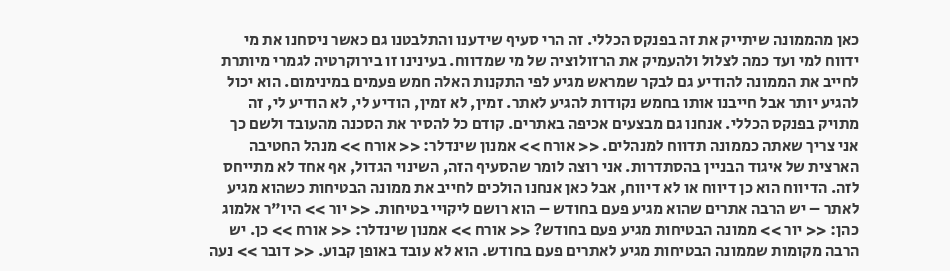כאן מהממונה שיתייק את זה בפנקס הכללי. זה הרי סעיף שידענו והתלבטנו גם כאשר ניסחנו את מי ידווח למי ועד כמה לצלול ולהעמיק את הרזולוציה של מי שמדווח. בעינינו זו בירוקרטיה לגמרי מיותרת לחייב את הממונה להודיע גם לבקר שמראש מגיע לפי התקנות האלה חמש פעמים במינימום. הוא יכול להגיע יותר אבל חייבנו אותו בחמש נקודות להגיע לאתר. זמין, לא זמין, הודיע לי, לא הודיע לי, זה מתויק בפנקס הכללי. אנחנו גם מבצעים אכיפה באתרים. קודם כל להסיר את הסכנה מהעובד ולשם כך אני צריך שאתה כממונה תדווח למנהלים. << אורח >> אמנון שינדלר: << אורח >> מנהל החטיבה הארצית של איגוד הבניין בהסתדרות. אני רוצה לומר שהסעיף הזה, השינוי הגדול, אף אחד לא מתייחס לזה. הדיווח הוא כן דיווח או לא דיווח, אבל כאן אנחנו הולכים לחייב את ממונה הבטיחות כשהוא מגיע לאתר – יש הרבה אתרים שהוא מגיע פעם בחודש – הוא רושם ליקויי בטיחות. << יור >> היו"ר אלמוג כהן: << יור >> ממונה הבטיחות מגיע פעם בחודש? << אורח >> אמנון שינדלר: << אורח >> כן. יש הרבה מקומות שממונה הבטיחות מגיע לאתרים פעם בחודש. הוא לא עובד באופן קבוע. << דובר >> נעה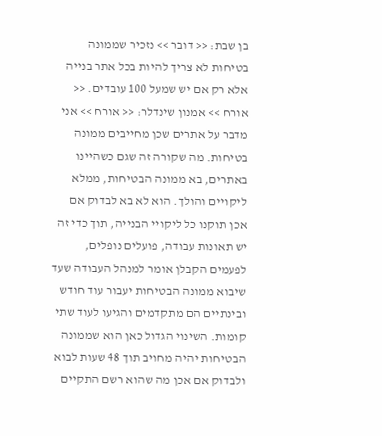בן שבת: << דובר >> נזכיר שממונה בטיחות לא צריך להיות בכל אתר בנייה אלא רק אם יש שמעל 100 עובדים. << אורח >> אמנון שינדלר: << אורח >> אני מדבר על אתרים שכן מחייבים ממונה בטיחות. מה שקורה זה שגם כשהיינו באתרים, בא ממונה הבטיחות, ממלא ליקויים והולך. הוא לא בא לבדוק אם אכן תוקנו כל ליקויי הבנייה, תוך כדי זה יש תאונות עבודה, פועלים נופלים, לפעמים הקבלן אומר למנהל העבודה שעד שיבוא ממונה הבטיחות יעבור עוד חודש ובינתיים הם מתקדמים והגיעו לעוד שתי קומות. השינוי הגדול כאן הוא שממונה הבטיחות יהיה מחויב תוך 48 שעות לבוא ולבדוק אם אכן מה שהוא רשם התקיים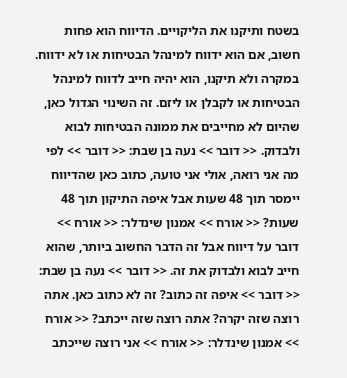בשטח ותיקנו את הליקויים. הדיווח הוא פחות חשוב, אם הוא ידווח למינהל הבטיחות או לא ידווח. במקרה ולא תיקנו, הוא יהיה חייב לדווח למינהל הבטיחות או לקבלן או ליזם. זה השינוי הגדול כאן, שהיום לא מחייבים את ממונה הבטיחות לבוא ולבדוק. << דובר >> נעה בן שבת: << דובר >> לפי מה אני רואה, אולי אני טועה, כתוב כאן שהדיווח יימסר תוך 48 שעות אבל איפה התיקון תוך 48 שעות? << אורח >> אמנון שינדלר: << אורח >> דובר על דיווח אבל זה הדבר החשוב ביותר, שהוא חייב לבוא ולבדוק את זה. << דובר >> נעה בן שבת: << דובר >> איפה זה כתוב? זה לא כתוב כאן. אתה רוצה שזה יקרה? אתה רוצה שזה ייכתב? << אורח >> אמנון שינדלר: << אורח >> אני רוצה שייכתב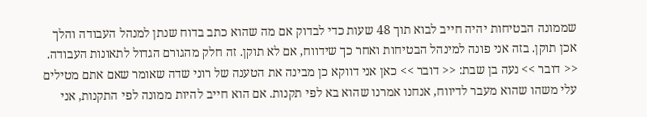שממונה הבטיחות יהיה חייב לבוא תוך 48 שעות כדי לבדוק אם מה שהוא כתב בדוח שנתן למנהל העבודה והלך אכן תוקן. בזה אני פונה למינהל הבטיחות ואחר כך שידווח, אם לא תוקן. זה חלק מהגורם הגדול לתאונות העבודה. << דובר >> נעה בן שבת: << דובר >> כאן אני דווקא כן מבינה את הטענה של רוני שדה שאומר שאם אתם מטילים עלי משהו שהוא מעבר לדיווח, אנחנו אמרנו שהוא בא לפי תקנות. אם הוא חייב להיות ממונה לפי התקנות, אני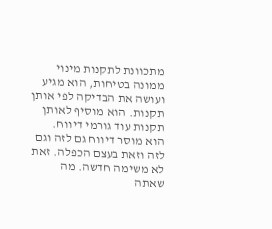מתכוונת לתקנות מינוי ממונה בטיחות, הוא מגיע ועושה את הבדיקה לפי אותן תקנות. הוא מוסיף לאותן תקנות עוד גורמי דיווח. הוא מוסר דיווח גם לזה וגם לזה וזאת בעצם הכפלה. זאת לא משימה חדשה. מה שאתה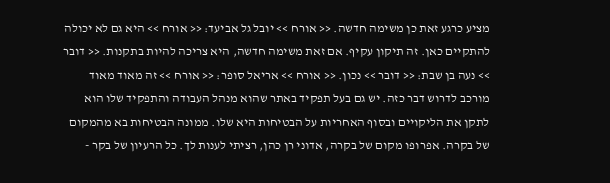מציע כרגע זאת כן משימה חדשה. << אורח >> יובל גל אביעד: << אורח >> היא גם לא יכולה להתקיים כאן. זה תיקון עקיף. אם זאת משימה חדשה, היא צריכה להיות בתקנות. << דובר >> נעה בן שבת: << דובר >> נכון. << אורח >> אריאל סופר: << אורח >> זה מאוד מאוד מורכב לדרוש דבר כזה. יש גם בעל תפקיד באתר שהוא מנהל העבודה והתפקיד שלו הוא לתקן את הליקויים ובסוף האחריות על הבטיחות היא שלו. ממונה הבטיחות בא מהמקום של בקרה. אפרופו מקום של בקרה, אדוני רן כהן, רציתי לענות לך. כל הרעיון של בקר -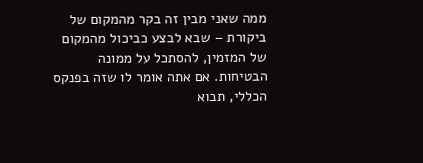ממה שאני מבין זה בקר מהמקום של ביקורת – שבא לבצע כביכול מהמקום של המזמין, להסתכל על ממונה הבטיחות. אם אתה אומר לו שזה בפנקס הכללי, תבוא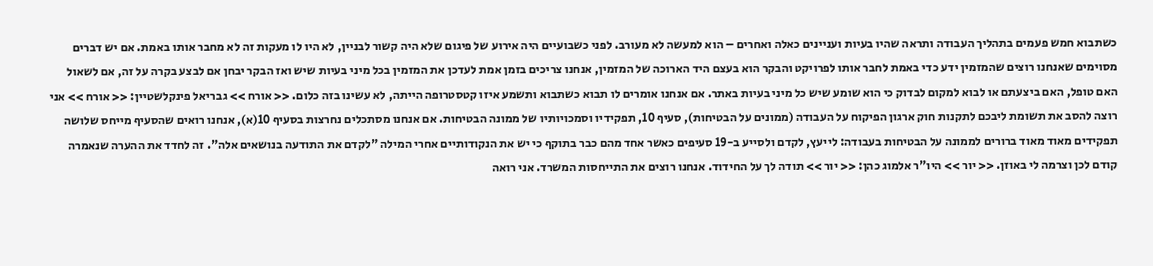כשתבוא חמש פעמים בתהליך העבודה ותראה שהיו בעיות ועניינים כאלה ואחרים – הוא למעשה לא מעורב. לפני כשבועיים היה אירוע של פיגום שלא היה קשור לבניין, לא היו לו מעקות זה לא מחבר אותו באמת. אם יש דברים מסוימים שאנחנו רוצים שהמזמין ידע כדי באמת לחבר אותו לפרויקט והבקר הוא בעצם היד הארוכה של המזמין, אנחנו צריכים בזמן אמת לעדכן את המזמין בכל מיני בעיות שיש ואז הבקר יבחן אם לבצע בקרה על זה, אם לשאול האם טופל, האם ביצעתם או לבוא למקום לבדוק כי הוא שומע שיש כל מיני בעיות באתר. אם אנחנו אומרים לו תבוא כשתבוא ותשמע איזו קטסטרופה הייתה, לא עשינו בזה כלום. << אורח >> גבריאל פינקלשטיין: << אורח >> אני רוצה להסב את תשומת ליבכם לתקנות חוק ארגון הפיקוח על העבודה (ממונים על הבטיחות), סעיף 10, תפקידיו וסמכויותיו של ממונה הבטיחות. אם אנחנו מסתכלים נחרצות בסעיף 10(א), אנחנו רואים שהסעיף מייחס שלושה תפקידים מאוד מאוד ברורים לממונה על הבטיחות בעבודה: לייעץ, לקדם ולסייע ב-19 סעיפים כאשר אחד מהם כבר בתוקף כי יש את הנקודותיים אחרי המילה "לקדם את התודעה בנושאים אלה". זה לחדד את ההערה שנאמרה קודם לכן וצרמה לי באוזן. << יור >> היו"ר אלמוג כהן: << יור >> תודה לך על החידוד. אנחנו רוצים את התייחסות המשרד. אני רואה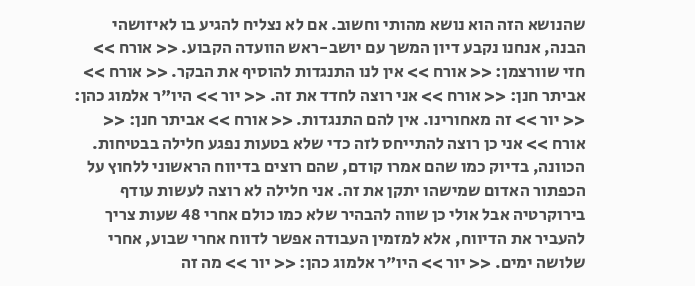שהנושא הזה הוא נושא מהותי וחשוב. אם לא נצליח להגיע בו לאיזושהי הבנה, אנחנו נקבע דיון המשך עם יושב-ראש הוועדה הקבוע. << אורח >> חזי שוורצמן: << אורח >> אין לנו התנגדות להוסיף את הבקר. << אורח >> אביתר חנן: << אורח >> אני רוצה לחדד את זה. << יור >> היו"ר אלמוג כהן: << יור >> זה מאחורינו. אין להם התנגדות. << אורח >> אביתר חנן: << אורח >> אני כן רוצה להתייחס לזה כדי שלא בטעות נפגע חלילה בבטיחות. הכוונה, בדיוק כמו שהם אמרו קודם, שהם רוצים בדיווח הראשוני ללחוץ על הכפתור האדום שמישהו יתקן את זה. אני חלילה לא רוצה לעשות עודף בירוקרטיה אבל אולי כן שווה להבהיר שלא כמו כולם אחרי 48 שעות צריך להעביר את הדיווח, אלא למזמין העבודה אפשר לדווח אחרי שבוע, אחרי שלושה ימים. << יור >> היו"ר אלמוג כהן: << יור >> מה זה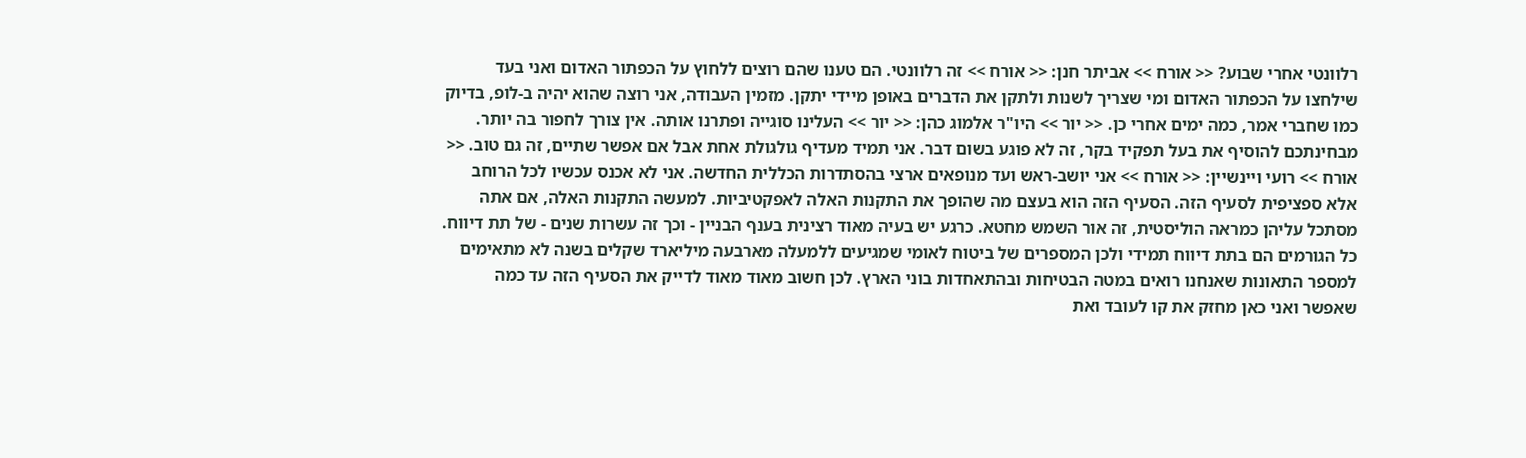רלוונטי אחרי שבוע? << אורח >> אביתר חנן: << אורח >> זה רלוונטי. הם טענו שהם רוצים ללחוץ על הכפתור האדום ואני בעד שילחצו על הכפתור האדום ומי שצריך לשנות ולתקן את הדברים באופן מיידי יתקן. מזמין העבודה, אני רוצה שהוא יהיה ב-לופ, בדיוק כמו שחברי אמר, כמה ימים אחרי כן. << יור >> היו"ר אלמוג כהן: << יור >> העלינו סוגייה ופתרנו אותה. אין צורך לחפור בה יותר. מבחינתכם להוסיף את בעל תפקיד בקר, זה לא פוגע בשום דבר. אני תמיד מעדיף גולגולת אחת אבל אם אפשר שתיים, זה גם טוב. << אורח >> רועי ויינשיין: << אורח >> אני יושב-ראש ועד מנופאים ארצי בהסתדרות הכללית החדשה. אני לא אכנס עכשיו לכל הרוחב אלא ספציפית לסעיף הזה. הסעיף הזה הוא בעצם מה שהופך את התקנות האלה לאפקטיביות. למעשה התקנות האלה, אם אתה מסתכל עליהן כמראה הוליסטית, זה אור השמש מחטא. כרגע יש בעיה מאוד רצינית בענף הבניין - וכך זה עשרות שנים - של תת דיווח. כל הגורמים הם בתת דיווח תמידי ולכן המספרים של ביטוח לאומי שמגיעים ללמעלה מארבעה מיליארד שקלים בשנה לא מתאימים למספר התאונות שאנחנו רואים במטה הבטיחות ובהתאחדות בוני הארץ. לכן חשוב מאוד מאוד לדייק את הסעיף הזה עד כמה שאפשר ואני כאן מחזק את קו לעובד ואת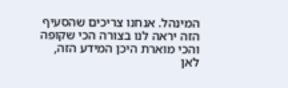המינהל. אנחנו צריכים שהסעיף הזה יראה לנו בצורה הכי שקופה והכי מוארת היכן המידע הזה, לאן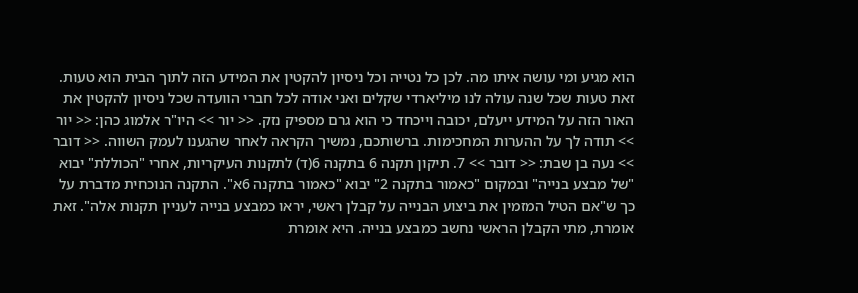הוא מגיע ומי עושה איתו מה. לכן כל נטייה וכל ניסיון להקטין את המידע הזה לתוך הבית הוא טעות. זאת טעות שכל שנה עולה לנו מיליארדי שקלים ואני אודה לכל חברי הוועדה שכל ניסיון להקטין את האור הזה על המידע ייעלם, יכובה וייכחד כי הוא גרם מספיק נזק. << יור >> היו"ר אלמוג כהן: << יור >> תודה לך על ההערות המחכימות. ברשותכם, נמשיך הקראה לאחר שהגענו לעמק השווה. << דובר >> נעה בן שבת: << דובר >> 7. תיקון תקנה 6 בתקנה 6(ד) לתקנות העיקריות, אחרי "הכוללת" יבוא "של מבצע בנייה" ובמקום "כאמור בתקנה 2" יבוא "כאמור בתקנה 6א". התקנה הנוכחית מדברת על כך ש"אם הטיל המזמין את ביצוע הבנייה על קבלן ראשי, יראו כמבצע בנייה לעניין תקנות אלה". זאת אומרת, מתי הקבלן הראשי נחשב כמבצע בנייה. היא אומרת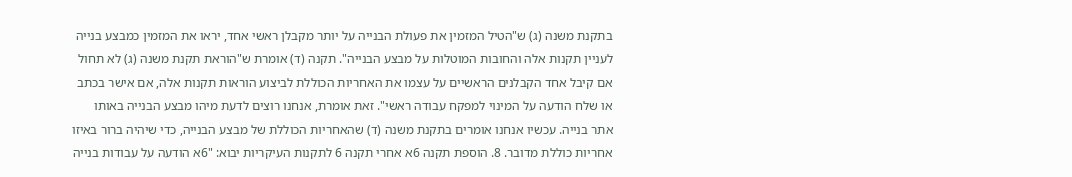בתקנת משנה (ג) ש"הטיל המזמין את פעולת הבנייה על יותר מקבלן ראשי אחד, יראו את המזמין כמבצע בנייה לעניין תקנות אלה והחובות המוטלות על מבצע הבנייה". תקנה (ד) אומרת ש"הוראת תקנת משנה (ג) לא תחול אם קיבל אחד הקבלנים הראשיים על עצמו את האחריות הכוללת לביצוע הוראות תקנות אלה, אם אישר בכתב או שלח הודעה על המינוי למפקח עבודה ראשי". זאת אומרת, אנחנו רוצים לדעת מיהו מבצע הבנייה באותו אתר בנייה. עכשיו אנחנו אומרים בתקנת משנה (ד) שהאחריות הכוללת של מבצע הבנייה, כדי שיהיה ברור באיזו אחריות כוללת מדובר. 8. הוספת תקנה 6א אחרי תקנה 6 לתקנות העיקריות יבוא: "6א הודעה על עבודות בנייה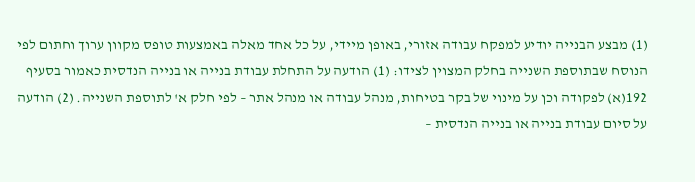(1) מבצע הבנייה יודיע למפקח עבודה אזורי, באופן מיידי, על כל אחד מאלה באמצעות טופס מקוון ערוך וחתום לפי הנוסח שבתוספת השנייה בחלק המצוין לצידו: (1) הודעה על התחלת עבודת בנייה או בנייה הנדסית כאמור בסעיף 192(א) לפקודה וכן על מינוי של בקר בטיחות, מנהל עבודה או מנהל אתר – לפי חלק א' לתוספת השנייה. (2) הודעה על סיום עבודת בנייה או בנייה הנדסית –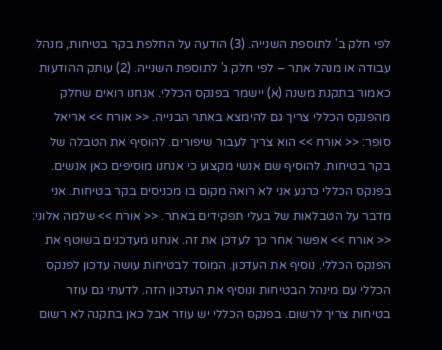לפי חלק ב' לתוספת השנייה. (3) הודעה על החלפת בקר בטיחות, מנהל עבודה או מנהל אתר – לפי חלק ג' לתוספת השנייה. (2) עותק ההודעות כאמור בתקנת משנה (א) יישמר בפנקס הכללי. אנחנו רואים שחלק מהפנקס הכללי צריך גם להימצא באתר הבנייה. << אורח >> אריאל סופר: << אורח >> הוא צריך לעבור שיפורים. להוסיף את הטבלה של בקר בטיחות. להוסיף שם אנשי מקצוע כי אנחנו מוסיפים כאן אנשים. בפנקס הכללי כרגע אני לא רואה מקום בו מכניסים בקר בטיחות. אני מדבר על הטבלאות של בעלי תפקידים באתר. << אורח >> שלמה אלוני: << אורח >> אפשר אחר כך לעדכן את זה. אנחנו מעדכנים בשוטף את הפנקס הכללי. נוסיף את העדכון. המוסד לבטיחות עושה עדכון לפנקס הכללי עם מינהל הבטיחות ונוסיף את העדכון הזה. לדעתי גם עוזר בטיחות צריך לרשום. בפנקס הכללי יש עוזר אבל כאן בתקנה לא רשום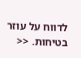לדווח על עוזר בטיחות. <<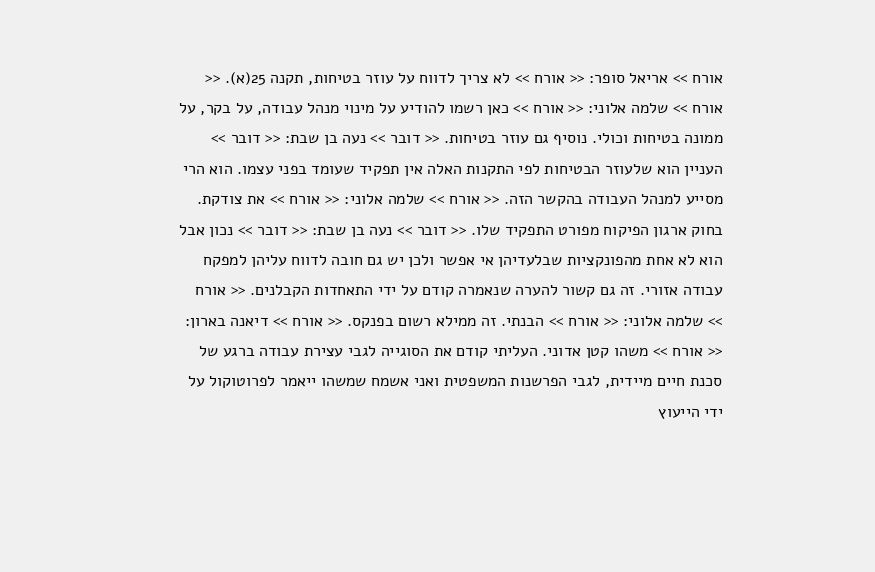אורח >> אריאל סופר: << אורח >> לא צריך לדווח על עוזר בטיחות, תקנה 25(א). << אורח >> שלמה אלוני: << אורח >> כאן רשמו להודיע על מינוי מנהל עבודה, על בקר, על ממונה בטיחות וכולי. נוסיף גם עוזר בטיחות. << דובר >> נעה בן שבת: << דובר >> העניין הוא שלעוזר הבטיחות לפי התקנות האלה אין תפקיד שעומד בפני עצמו. הוא הרי מסייע למנהל העבודה בהקשר הזה. << אורח >> שלמה אלוני: << אורח >> את צודקת. בחוק ארגון הפיקוח מפורט התפקיד שלו. << דובר >> נעה בן שבת: << דובר >> נכון אבל הוא לא אחת מהפונקציות שבלעדיהן אי אפשר ולכן יש גם חובה לדווח עליהן למפקח עבודה אזורי. זה גם קשור להערה שנאמרה קודם על ידי התאחדות הקבלנים. << אורח >> שלמה אלוני: << אורח >> הבנתי. זה ממילא רשום בפנקס. << אורח >> דיאנה בארון: << אורח >> משהו קטן אדוני. העליתי קודם את הסוגייה לגבי עצירת עבודה ברגע של סכנת חיים מיידית, לגבי הפרשנות המשפטית ואני אשמח שמשהו ייאמר לפרוטוקול על ידי הייעוץ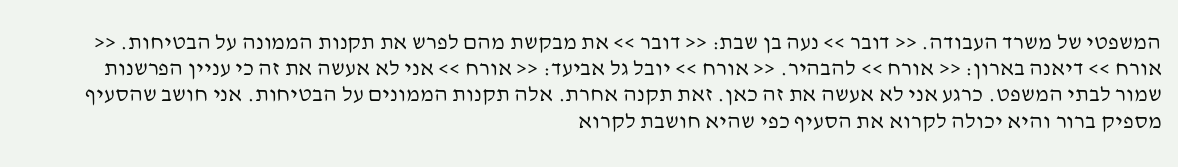המשפטי של משרד העבודה. << דובר >> נעה בן שבת: << דובר >> את מבקשת מהם לפרש את תקנות הממונה על הבטיחות. << אורח >> דיאנה בארון: << אורח >> להבהיר. << אורח >> יובל גל אביעד: << אורח >> אני לא אעשה את זה כי עניין הפרשנות שמור לבתי המשפט. כרגע אני לא אעשה את זה כאן. זאת תקנה אחרת. אלה תקנות הממונים על הבטיחות. אני חושב שהסעיף מספיק ברור והיא יכולה לקרוא את הסעיף כפי שהיא חושבת לקרוא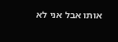אותו אבל אני לא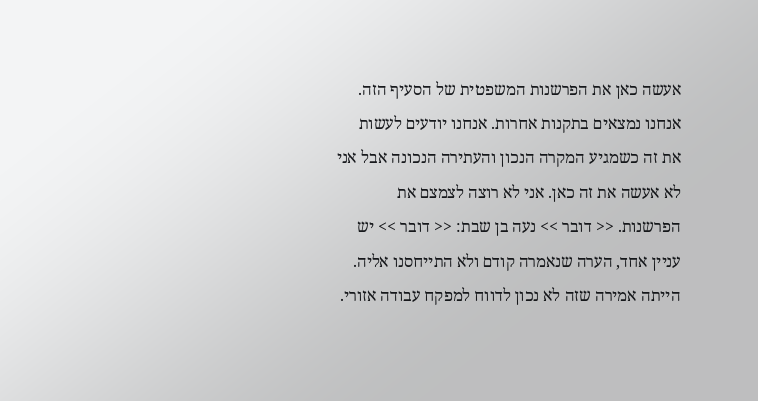אעשה כאן את הפרשנות המשפטית של הסעיף הזה. אנחנו נמצאים בתקנות אחרות. אנחנו יודעים לעשות את זה כשמגיע המקרה הנכון והעתירה הנכונה אבל אני לא אעשה את זה כאן. אני לא רוצה לצמצם את הפרשנות. << דובר >> נעה בן שבת: << דובר >> יש עניין אחד, הערה שנאמרה קודם ולא התייחסנו אליה. הייתה אמירה שזה לא נכון לדווח למפקח עבודה אזורי.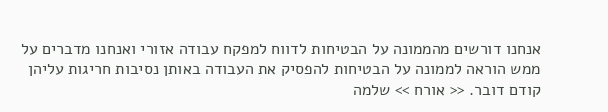אנחנו דורשים מהממונה על הבטיחות לדווח למפקח עבודה אזורי ואנחנו מדברים על ממש הוראה לממונה על הבטיחות להפסיק את העבודה באותן נסיבות חריגות עליהן קודם דובר. << אורח >> שלמה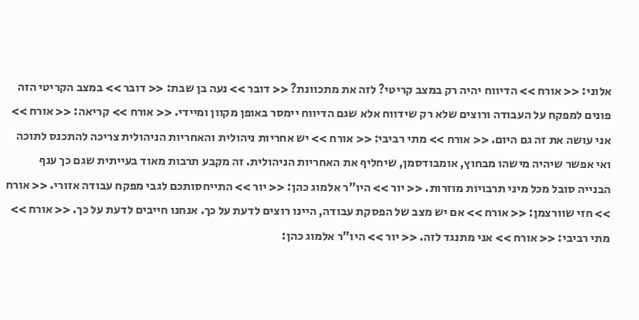אלוני: << אורח >> הדיווח יהיה רק במצב קריטי? לזה את מתכוונת? << דובר >> נעה בן שבת: << דובר >> במצב הקריטי הזה פונים למפקח על העבודה ורוצים שלא רק שידווח אלא שגם הדיווח יימסר באופן מקוון ומיידי. << אורח >> קריאה: << אורח >> אני עושה את זה גם היום. << אורח >> מתי רביבי: << אורח >> יש אחריות ניהולית והאחריות הניהולית צריכה להתכנס לתוכה ואי אפשר שיהיה מישהו מבחוץ, אומבודסמן, שיחליף את האחריות הניהולית. זה מקבע תרבות מאוד בעייתית שגם כך ענף הבנייה סובל מכל מיני תרבויות מוזרות. << יור >> היו"ר אלמוג כהן: << יור >> התייחסותכם לגבי מפקח עבודה אזורי. << אורח >> חזי שוורצמן: << אורח >> אם יש מצב של הפסקת עבודה, היינו רוצים לדעת על כך. אנחנו חייבים לדעת על כך. << אורח >> מתי רביבי: << אורח >> אני מתנגד לזה. << יור >> היו"ר אלמוג כהן: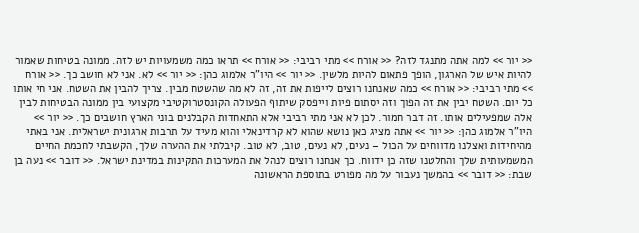<< יור >> למה אתה מתנגד לזה? << אורח >> מתי רביבי: << אורח >> תראו כמה משמעויות יש לזה. ממונה בטיחות שאמור להיות איש של הארגון, הופך פתאום להיות מלשין. << יור >> היו"ר אלמוג כהן: << יור >> לא. אני לא חושב כך. << אורח >> מתי רביבי: << אורח >> כמה שאנחנו רוצים לייפות את זה, זה לא מה שהשטח מבין. צריך להבין את השטח. אני חי אותו כל יום. השטח יבין את זה הפוך וזה יסתום פיות וייפסק שיתוף הפעולה הקונסטרוקטיבי מקצועי בין ממונה הבטיחות לבין אלה שמפעילים אותו. זה דבר חמור. לכן לא אני מתי רביבי אלא התאחדות הקבלנים בוני הארץ חושבים כך. << יור >> היו"ר אלמוג כהן: << יור >> אתה מציג כאן נושא שהוא לא קרדינאלי והוא מעיד על תרבות ארגונית ישראלית. אני באתי מהיחידות ואצלנו מדווחים על הכול – נעים, לא נעים, טוב, לא טוב. קיבלתי את ההערה שלך, הקשבתי לחכמת החיים המשמעותית שלך והחלטנו שזה כן ידווח. כך אנחנו רוצים לנהל את המערכות התקינות במדינת ישראל. << דובר >> נעה בן שבת: << דובר >> בהמשך נעבור על מה מפורט בתוספת הראשונה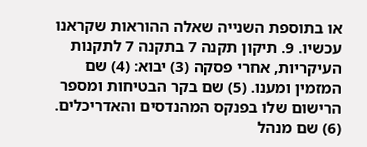או בתוספת השנייה שאלה ההוראות שקראנו עכשיו. 9. תיקון תקנה 7 בתקנה 7 לתקנות העיקריות, אחרי פסקה (3) יבוא: (4) שם המזמין ומענו. (5) שם בקר הבטיחות ומספר הרישום שלו בפנקס המהנדסים והאדריכלים. (6) שם מנהל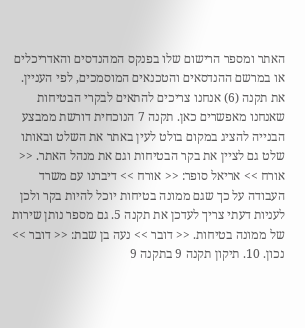האתר ומספר הרישום שלו בפנקס המהנדסים והאדריכלים או במרשם ההנדסאים והטכנאים המוסמכים, לפי העניין. את תקנה (6) אנחנו צריכים להתאים לבקרי הבטיחות שאנחנו מאפשרים כאן. תקנה 7 הנוכחית דורשת ממבצע הבנייה להציג במקום בולט לעין באתר את השלט ובאותו שלט גם לציין את בקר הבטיחות וגם את מנהל האתר. << אורח >> אריאל סופר: << אורח >> דיברנו עם משרד העבודה על כך שגם ממונה בטיחות יוכל להיות בקר ולכן לעניות דעתי צריך לעדכן את תקנה 5. גם מספר נותן שירות של ממונה בטיחות. << דובר >> נעה בן שבת: << דובר >> נכון. 10. תיקון תקנה 9 בתקנה 9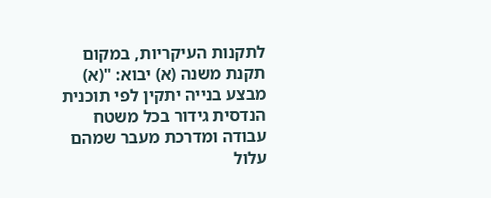לתקנות העיקריות, במקום תקנת משנה (א) יבוא: "(א) מבצע בנייה יתקין לפי תוכנית הנדסית גידור בכל משטח עבודה ומדרכת מעבר שמהם עלול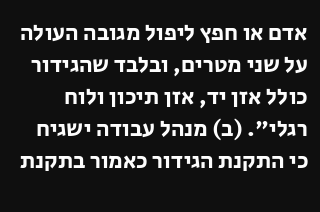אדם או חפץ ליפול מגובה העולה על שני מטרים, ובלבד שהגידור כולל אזן יד, אזן תיכון ולוח רגלי". (ב) מנהל עבודה ישגיח כי התקנת הגידור כאמור בתקנת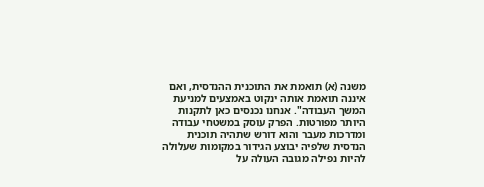משנה (א) תואמת את התוכנית ההנדסית, ואם איננה תואמת אותה ינקוט באמצעים למניעת המשך העבודה". אנחנו נכנסים כאן לתקנות היותר מפורטות. הפרק עוסק במשטחי עבודה ומדרכות מעבר והוא דורש שתהיה תוכנית הנדסית שלפיה יבוצע הגידור במקומות שעלולה להיות נפילה מגובה העולה על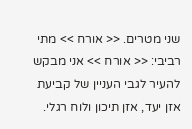שני מטרים. << אורח >> מתי רביבי: << אורח >> אני מבקש להעיר לגבי העניין של קביעת אזן יעד, אזן תיכון ולוח רגלי.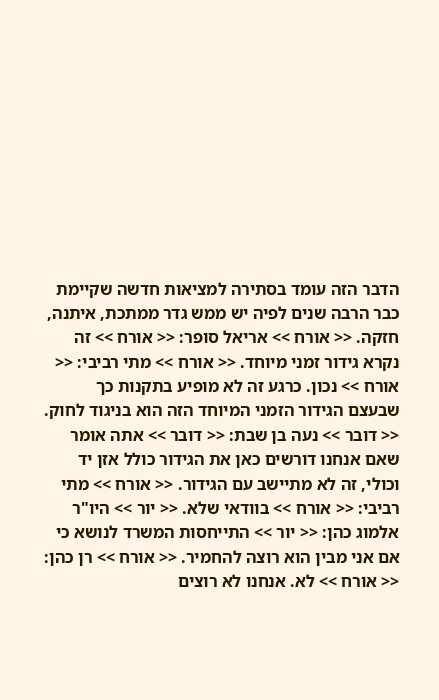הדבר הזה עומד בסתירה למציאות חדשה שקיימת כבר הרבה שנים לפיה יש ממש גדר ממתכת, איתנה, חזקה. << אורח >> אריאל סופר: << אורח >> זה נקרא גידור זמני מיוחד. << אורח >> מתי רביבי: << אורח >> נכון. כרגע זה לא מופיע בתקנות כך שבעצם הגידור הזמני המיוחד הזה הוא בניגוד לחוק. << דובר >> נעה בן שבת: << דובר >> אתה אומר שאם אנחנו דורשים כאן את הגידור כולל אזן יד וכולי, זה לא מתיישב עם הגידור. << אורח >> מתי רביבי: << אורח >> בוודאי שלא. << יור >> היו"ר אלמוג כהן: << יור >> התייחסות המשרד לנושא כי אם אני מבין הוא רוצה להחמיר. << אורח >> רן כהן: << אורח >> לא. אנחנו לא רוצים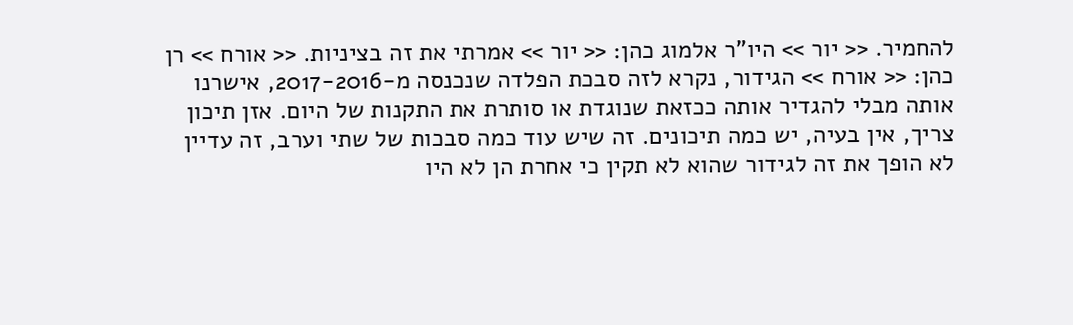להחמיר. << יור >> היו"ר אלמוג כהן: << יור >> אמרתי את זה בציניות. << אורח >> רן כהן: << אורח >> הגידור, נקרא לזה סבכת הפלדה שנכנסה מ-2017-2016, אישרנו אותה מבלי להגדיר אותה ככזאת שנוגדת או סותרת את התקנות של היום. אזן תיכון צריך, אין בעיה, יש כמה תיכונים. זה שיש עוד כמה סבכות של שתי וערב, זה עדיין לא הופך את זה לגידור שהוא לא תקין כי אחרת הן לא היו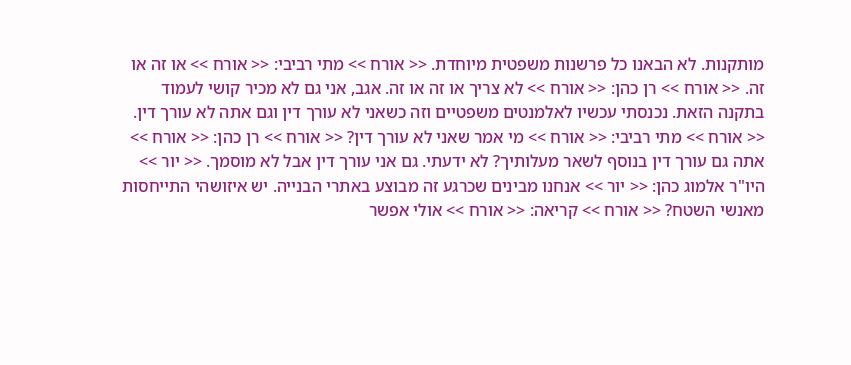מותקנות. לא הבאנו כל פרשנות משפטית מיוחדת. << אורח >> מתי רביבי: << אורח >> או זה או זה. << אורח >> רן כהן: << אורח >> לא צריך או זה או זה. אגב, אני גם לא מכיר קושי לעמוד בתקנה הזאת. נכנסתי עכשיו לאלמנטים משפטיים וזה כשאני לא עורך דין וגם אתה לא עורך דין. << אורח >> מתי רביבי: << אורח >> מי אמר שאני לא עורך דין? << אורח >> רן כהן: << אורח >> אתה גם עורך דין בנוסף לשאר מעלותיך? לא ידעתי. גם אני עורך דין אבל לא מוסמך. << יור >> היו"ר אלמוג כהן: << יור >> אנחנו מבינים שכרגע זה מבוצע באתרי הבנייה. יש איזושהי התייחסות מאנשי השטח? << אורח >> קריאה: << אורח >> אולי אפשר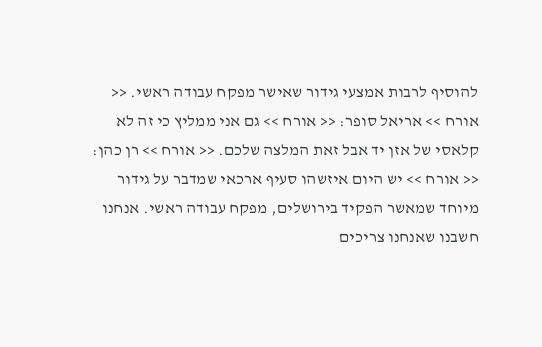להוסיף לרבות אמצעי גידור שאישר מפקח עבודה ראשי. << אורח >> אריאל סופר: << אורח >> גם אני ממליץ כי זה לא קלאסי של אזן יד אבל זאת המלצה שלכם. << אורח >> רן כהן: << אורח >> יש היום איזשהו סעיף ארכאי שמדבר על גידור מיוחד שמאשר הפקיד בירושלים, מפקח עבודה ראשי. אנחנו חשבנו שאנחנו צריכים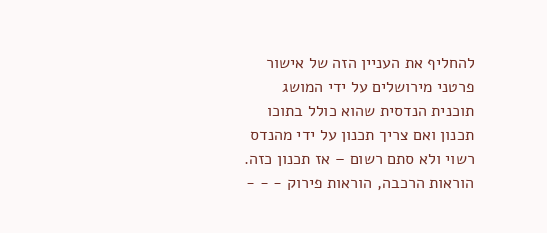להחליף את העניין הזה של אישור פרטני מירושלים על ידי המושג תוכנית הנדסית שהוא כולל בתוכו תכנון ואם צריך תכנון על ידי מהנדס רשוי ולא סתם רשום – אז תכנון כזה. הוראות הרכבה, הוראות פירוק - - -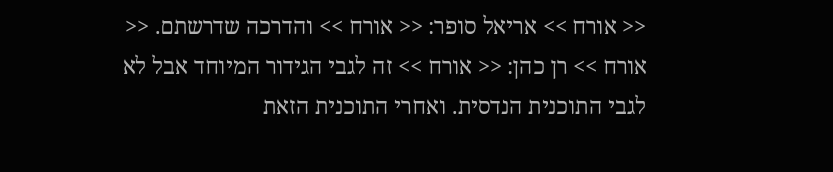<< אורח >> אריאל סופר: << אורח >> והדרכה שדרשתם. << אורח >> רן כהן: << אורח >> זה לגבי הגידור המיוחד אבל לא לגבי התוכנית הנדסית. ואחרי התוכנית הזאת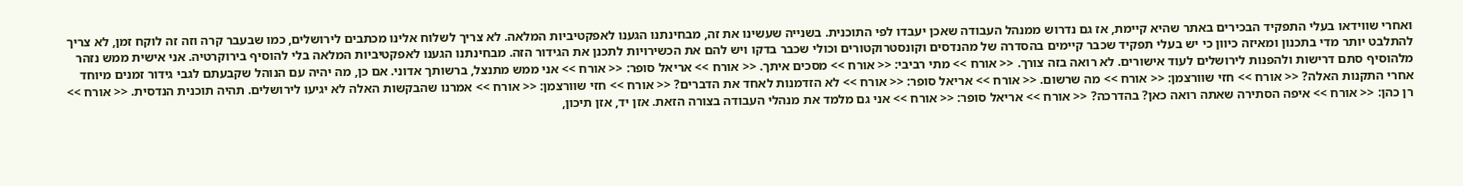ואחרי שווידאו בעלי התפקיד הבכירים באתר שהיא קיימת, אז גם נדרוש ממנהל העבודה שאכן יעבדו לפי התוכנית. בשנייה שעשינו את זה, מבחינתנו הגענו לאפקטיביות המלאה. לא צריך לשלוח אלינו מכתבים לירושלים, כמו שבעבר קרה וזה זה לוקח זמן, לא צריך להתלבט יותר מדי בתכנון ומאיזה כיוון כי יש בעלי תפקיד שכבר קיימים בהסדרה של מהנדסים וקונסטרוקטורים וכולי שכבר בדקו ויש להם את הכשירויות לתכנן את הגידור הזה. מבחינתנו הגענו לאפקטיביות המלאה בלי להוסיף בירוקרטיה. אני אישית ממש נזהר מלהוסיף סתם דרישות ולהפנות לירושלים לעוד אישורים. לא רואה בזה צורך. << אורח >> מתי רביבי: << אורח >> מסכים איתך. << אורח >> אריאל סופר: << אורח >> אני ממש מתנצל, ברשותך אדוני. אם כן, מה יהיה עם הנוהל שקבעתם לגבי גידור זמנים מיוחד אחרי התקנות האלה? << אורח >> חזי שוורצמן: << אורח >> מה שרשום. << אורח >> אריאל סופר: << אורח >> לא הזדמנות לאחד את הדברים? << אורח >> חזי שוורצמן: << אורח >> אמרנו שהבקשות האלה לא יגיעו לירושלים. תהיה תוכנית הנדסית. << אורח >> רן כהן: << אורח >> איפה הסתירה שאתה רואה כאן? בהדרכה? << אורח >> אריאל סופר: << אורח >> אני גם מלמד את מנהלי העבודה בצורה הזאת. אזן יד, אזן תיכון,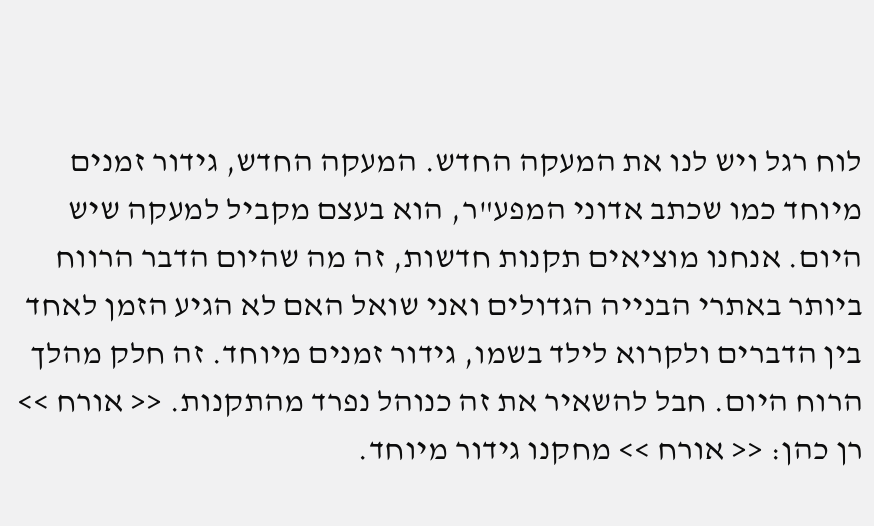לוח רגל ויש לנו את המעקה החדש. המעקה החדש, גידור זמנים מיוחד כמו שכתב אדוני המפע"ר, הוא בעצם מקביל למעקה שיש היום. אנחנו מוציאים תקנות חדשות, זה מה שהיום הדבר הרווח ביותר באתרי הבנייה הגדולים ואני שואל האם לא הגיע הזמן לאחד בין הדברים ולקרוא לילד בשמו, גידור זמנים מיוחד. זה חלק מהלך הרוח היום. חבל להשאיר את זה כנוהל נפרד מהתקנות. << אורח >> רן כהן: << אורח >> מחקנו גידור מיוחד.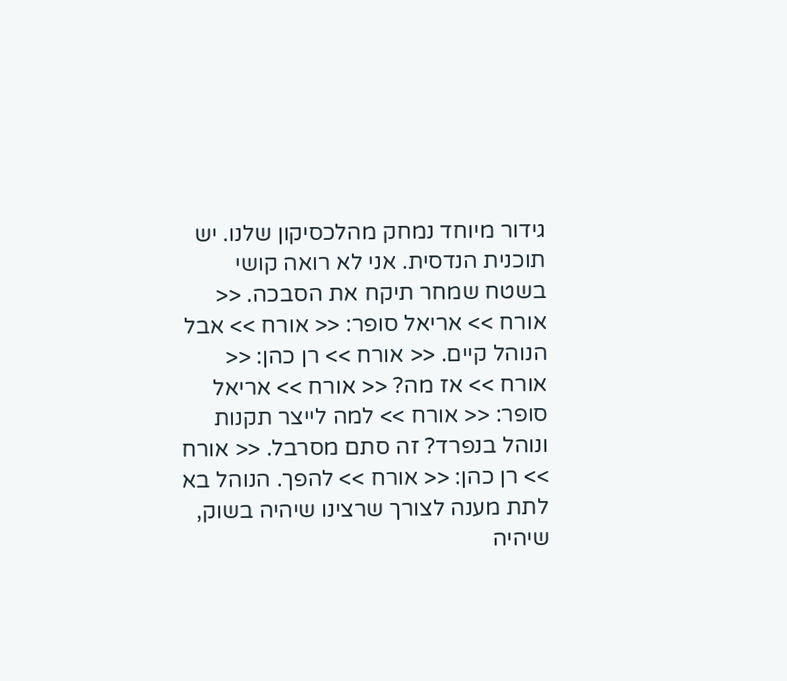גידור מיוחד נמחק מהלכסיקון שלנו. יש תוכנית הנדסית. אני לא רואה קושי בשטח שמחר תיקח את הסבכה. << אורח >> אריאל סופר: << אורח >> אבל הנוהל קיים. << אורח >> רן כהן: << אורח >> אז מה? << אורח >> אריאל סופר: << אורח >> למה לייצר תקנות ונוהל בנפרד? זה סתם מסרבל. << אורח >> רן כהן: << אורח >> להפך. הנוהל בא לתת מענה לצורך שרצינו שיהיה בשוק, שיהיה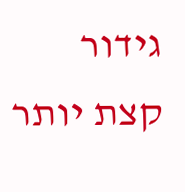גידור קצת יותר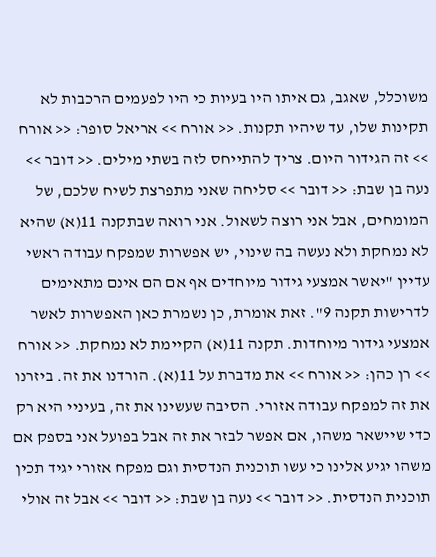משוכלל, שאגב, גם איתו היו בעיות כי היו לפעמים הרכבות לא תקינות שלו, עד שיהיו תקנות. << אורח >> אריאל סופר: << אורח >> זה הגידור היום. צריך להתייחס לזה בשתי מילים. << דובר >> נעה בן שבת: << דובר >> סליחה שאני מתפרצת לשיח שלכם, של המומחים, אבל אני רוצה לשאול. אני רואה שבתקנה 11(א) שהיא לא נמחקת ולא נעשה בה שינוי, יש אפשרות שמפקח עבודה ראשי עדיין "יאשר אמצעי גידור מיוחדים אף אם הם אינם מתאימים לדרישות תקנה 9". זאת אומרת, כן נשמרת כאן האפשרות לאשר אמצעי גידור מיוחדות. תקנה 11(א) הקיימת לא נמחקת. << אורח >> רן כהן: << אורח >> את מדברת על 11(א). הורדנו את זה. ביזרנו את זה למפקח עבודה אזורי. הסיבה שעשינו את זה, בעיניי היא רק כדי שיישאר משהו, אם אפשר לבזר את זה אבל בפועל אני בספק אם משהו יגיע אלינו כי עשו תוכנית הנדסית וגם מפקח אזורי יגיד תכין תוכנית הנדסית. << דובר >> נעה בן שבת: << דובר >> אבל זה אולי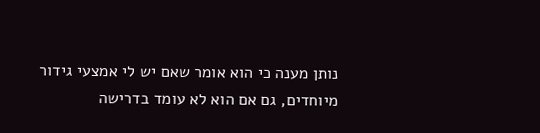נותן מענה כי הוא אומר שאם יש לי אמצעי גידור מיוחדים, גם אם הוא לא עומד בדרישה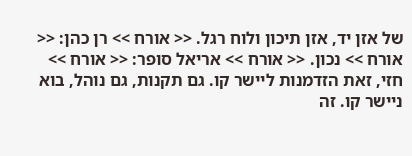של אזן יד, אזן תיכון ולוח רגל. << אורח >> רן כהן: << אורח >> נכון. << אורח >> אריאל סופר: << אורח >> חזי, זאת הזדמנות ליישר קו. גם תקנות, גם נוהל, בוא ניישר קו. זה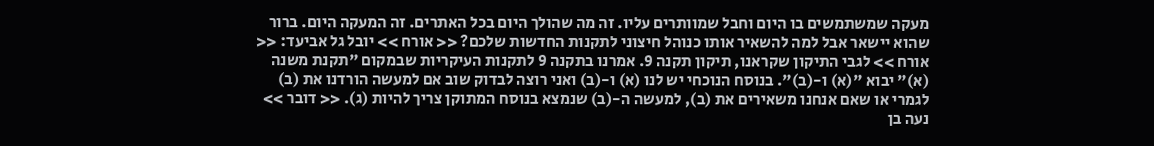מעקה שמשתמשים בו היום וחבל שמוותרים עליו. זה מה שהולך היום בכל האתרים. זה המעקה היום. ברור שהוא יישאר אבל למה להשאיר אותו כנוהל חיצוני לתקנות החדשות שלכם? << אורח >> יובל גל אביעד: << אורח >> לגבי התיקון שקראנו, תיקון תקנה 9. אמרנו בתקנה 9 לתקנות העיקריות שבמקום "תקנת משנה (א)" יבוא "(א) ו-(ב)". בנוסח הנוכחי יש לנו (א) ו-(ב) ואני רוצה לבדוק שוב אם למעשה הורדנו את (ב) לגמרי או שאם אנחנו משאירים את (ב), למעשה ה-(ב) שנמצא בנוסח המתוקן צריך להיות (ג). << דובר >> נעה בן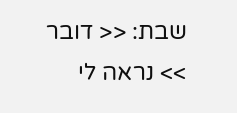שבת: << דובר >> נראה לי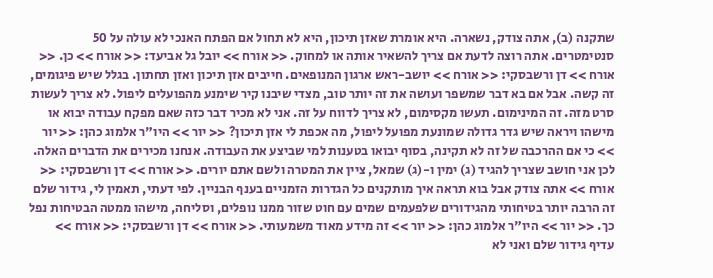שתקנה (ב), אתה צודק, נשארה. היא אומרת שאזן תיכון, היא לא תחול אם הפתח האנכי לא עולה על 50 סנטימטרים. אתה רוצה לדעת אם צריך להשאיר אותה או למחוק. << אורח >> יובל גל אביעד: << אורח >> כן. << אורח >> דן ורשבסקי: << אורח >> יושב-ראש ארגון המנופאים. חייבים אזן תיכון ואזן תחתון. בגלל שיש פיגומים, זה קשה. אבל אם בא דבר שמשפר ועושה את זה יותר טוב, מצדי שיבנו קיר שימנע מהפועלים ליפול. לא צריך לעשות סרט מזה. זה המינימום. תעשו מקסימום, לא צריך לדווח על זה. אני לא מכיר דבר כזה שאם מפקח עבודה יבוא או מישהו ויראה שיש גדר גדולה שמונעת מפועל ליפול, מה אכפת לי אזן תיכון? << יור >> היו"ר אלמוג כהן: << יור >> כי אם ההרכבה של זה לא תקינה, בסוף יבואו בטענות למי שביצע את העבודה. אנחנו מכירים את הדברים האלה. לכן אני חושב שצריך להגיד (ג) ימין ו-(ג) שמאל, ציין את המטרה ולשם אתם יורים. << אורח >> דן ורשבסקי: << אורח >> אתה צודק אבל בוא תראה איך מותקנים כל הגדרות הזמניים בענף הבניין. לפי דעתי, תאמין לי, גידור שלם זה הרבה יותר בטיחותי מהגידורים שלפעמים שמים עם חוט שזור ממנו נופלים, וסליחה, מישהו ממטה הבטיחות נפל כך. << יור >> היו"ר אלמוג כהן: << יור >> זה מידע מאוד משמעותי. << אורח >> דן ורשבסקי: << אורח >> עדיף גידור שלם ואני לא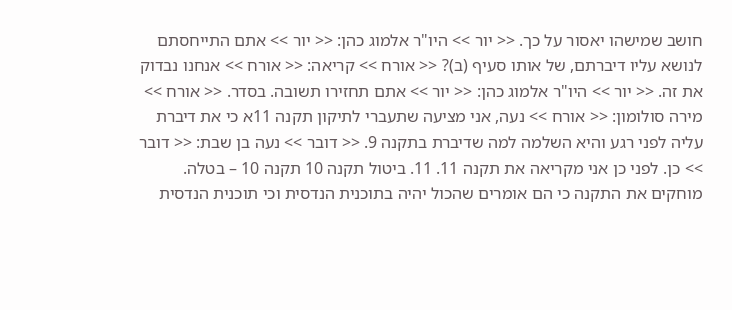חושב שמישהו יאסור על כך. << יור >> היו"ר אלמוג כהן: << יור >> אתם התייחסתם לנושא עליו דיברתם, של אותו סעיף (ב)? << אורח >> קריאה: << אורח >> אנחנו נבדוק את זה. << יור >> היו"ר אלמוג כהן: << יור >> אתם תחזירו תשובה. בסדר. << אורח >> מירה סולומון: << אורח >> נעה, אני מציעה שתעברי לתיקון תקנה 11א כי את דיברת עליה לפני רגע והיא השלמה למה שדיברת בתקנה 9. << דובר >> נעה בן שבת: << דובר >> כן. לפני כן אני מקריאה את תקנה 11. 11. ביטול תקנה 10 תקנה 10 – בטלה. מוחקים את התקנה כי הם אומרים שהכול יהיה בתוכנית הנדסית וכי תוכנית הנדסית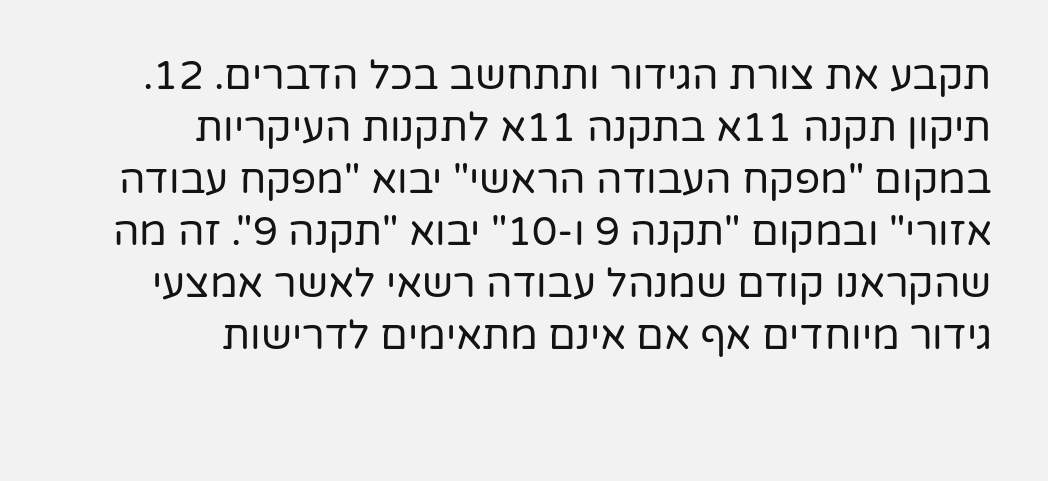תקבע את צורת הגידור ותתחשב בכל הדברים. 12. תיקון תקנה 11א בתקנה 11א לתקנות העיקריות במקום "מפקח העבודה הראשי" יבוא "מפקח עבודה אזורי" ובמקום "תקנה 9 ו-10" יבוא "תקנה 9". זה מה שהקראנו קודם שמנהל עבודה רשאי לאשר אמצעי גידור מיוחדים אף אם אינם מתאימים לדרישות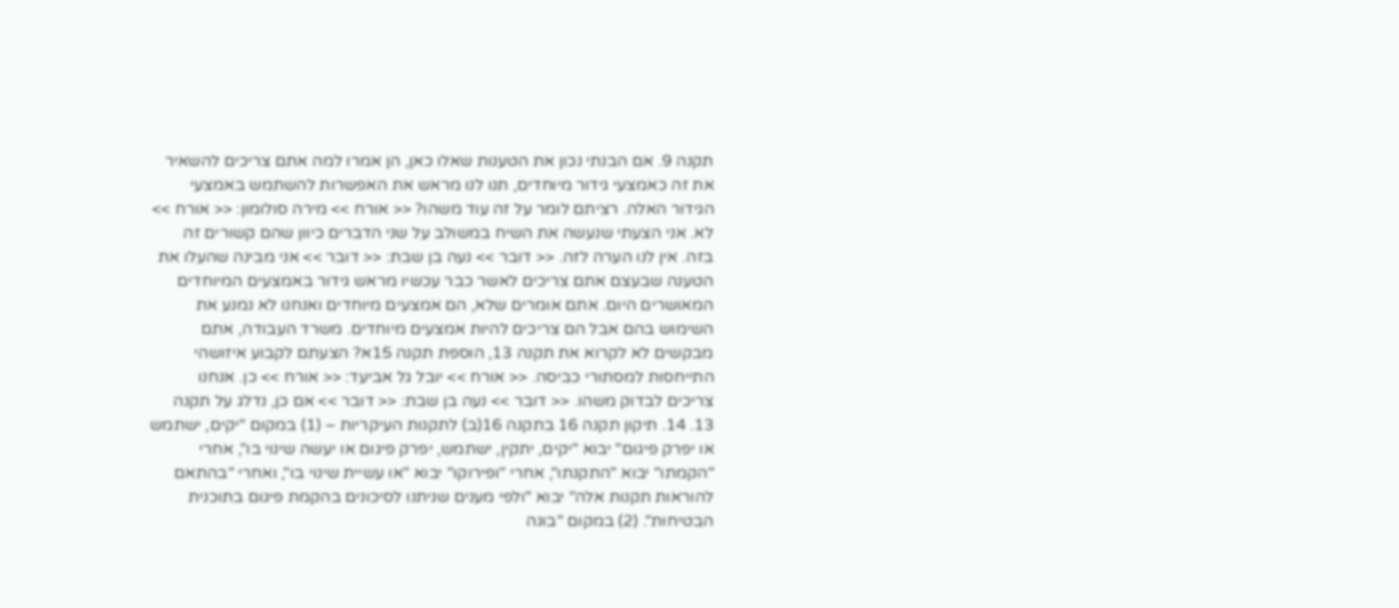תקנה 9. אם הבנתי נכון את הטענות שאלו כאן, הן אמרו למה אתם צריכים להשאיר את זה כאמצעי גידור מיוחדים, תנו לנו מראש את האפשרות להשתמש באמצעי הגידור האלה. רציתם לומר על זה עוד משהו? << אורח >> מירה סולומון: << אורח >> לא. אני הצעתי שנעשה את השיח במשולב על שני הדברים כיוון שהם קשורים זה בזה. אין לנו הערה לזה. << דובר >> נעה בן שבת: << דובר >> אני מבינה שהעלו את הטענה שבעצם אתם צריכים לאשר כבר עכשיו מראש גידור באמצעים המיוחדים המאושרים היום. אתם אומרים שלא, הם אמצעים מיוחדים ואנחנו לא נמנע את השימוש בהם אבל הם צריכים להיות אמצעים מיוחדים. משרד העבודה, אתם מבקשים לא לקרוא את תקנה 13, הוספת תקנה 15א? הצעתם לקבוע איזושהי התייחסות למסתורי כביסה. << אורח >> יובל גל אביעד: << אורח >> כן. אנחנו צריכים לבדוק משהו. << דובר >> נעה בן שבת: << דובר >> אם כן, נדלג על תקנה 13. 14. תיקון תקנה 16 בתקנה 16(ב) לתקנות העיקריות – (1) במקום "יקים, ישתמש או יפרק פיגום" יבוא "יקים, יתקין, ישתמש, יפרק פיגום או יעשה שינוי בו", אחרי "הקמתו" יבוא "התקנתו", אחרי "ופירוקו" יבוא "או עשיית שינוי בו", ואחרי "בהתאם להוראות תקנות אלה" יבוא "ולפי מענים שניתנו לסיכונים בהקמת פיגום בתוכנית הבטיחות". (2) במקום "בונה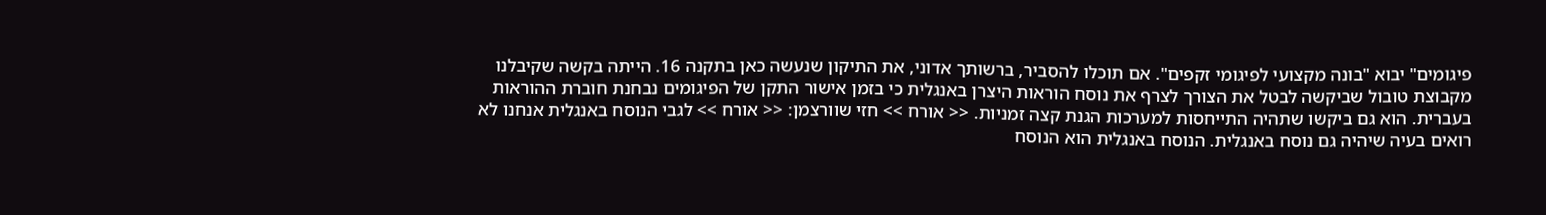פיגומים" יבוא "בונה מקצועי לפיגומי זקפים". אם תוכלו להסביר, ברשותך אדוני, את התיקון שנעשה כאן בתקנה 16. הייתה בקשה שקיבלנו מקבוצת טובול שביקשה לבטל את הצורך לצרף את נוסח הוראות היצרן באנגלית כי בזמן אישור התקן של הפיגומים נבחנת חוברת ההוראות בעברית. הוא גם ביקשו שתהיה התייחסות למערכות הגנת קצה זמניות. << אורח >> חזי שוורצמן: << אורח >> לגבי הנוסח באנגלית אנחנו לא רואים בעיה שיהיה גם נוסח באנגלית. הנוסח באנגלית הוא הנוסח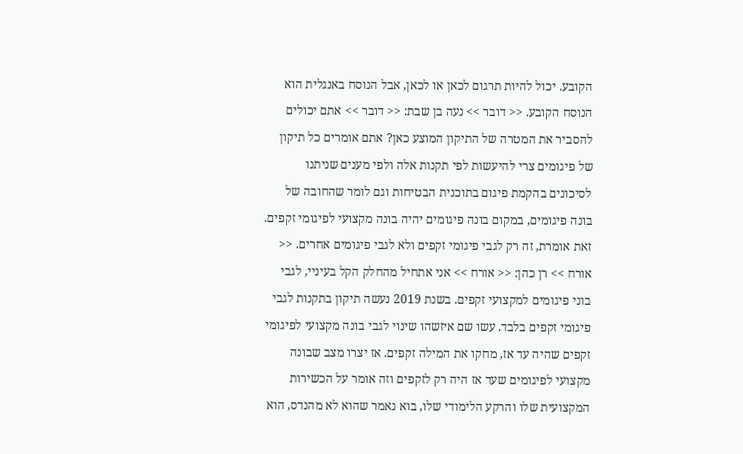הקובע. יכול להיות תרגום לכאן או לכאן, אבל הנוסח באנגלית הוא הנוסח הקובע. << דובר >> נעה בן שבת: << דובר >> אתם יכולים להסביר את המטרה של התיקון המוצע כאן? אתם אומרים כל תיקון של פיגומים צרי להיעשות לפי תקנות אלה ולפי מענים שניתנו לסיכונים בהקמת פיגום בתוכנית הבטיחות וגם לומר שהחובה של בונה פיגומים, במקום בונה פיגומים יהיה בונה מקצועי לפיגומי זקפים. זאת אומרת, זה רק לגבי פיגומי זקפים ולא לגבי פיגומים אחרים. << אורח >> רן כהן: << אורח >> אני אתחיל מהחלק הקל בעיניי, לגבי בוני פיגומים למקצועי זקפים. בשנת 2019 נעשה תיקון בתקנות לגבי פיגומי זקפים בלבד. עשו שם איזשהו שינוי לגבי בונה מקצועי לפיגומי זקפים שהיה עד אז, מחקו את המילה זקפים. אז יצרו מצב שבונה מקצועי לפיגומים שעד אז היה רק לזקפים וזה אומר על הכשירות המקצועית שלו והרקע הלימודי שלו, בוא נאמר שהוא לא מהנדס, הוא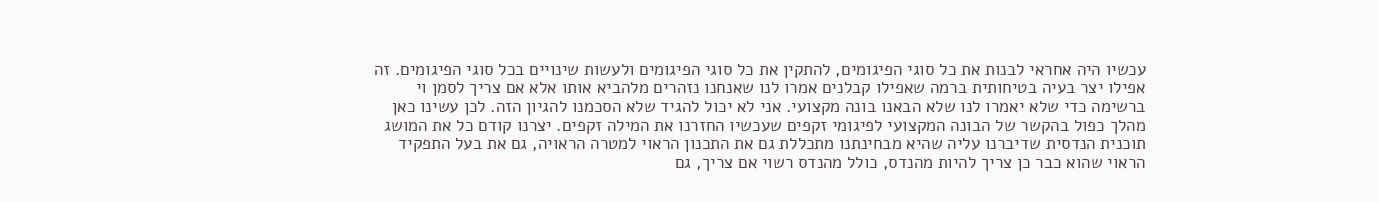עכשיו היה אחראי לבנות את כל סוגי הפיגומים, להתקין את כל סוגי הפיגומים ולעשות שינויים בכל סוגי הפיגומים. זה אפילו יצר בעיה בטיחותית ברמה שאפילו קבלנים אמרו לנו שאנחנו נזהרים מלהביא אותו אלא אם צריך לסמן וי ברשימה כדי שלא יאמרו לנו שלא הבאנו בונה מקצועי. אני לא יכול להגיד שלא הסכמנו להגיון הזה. לכן עשינו כאן מהלך כפול בהקשר של הבונה המקצועי לפיגומי זקפים שעכשיו החזרנו את המילה זקפים. יצרנו קודם כל את המושג תוכנית הנדסית שדיברנו עליה שהיא מבחינתנו מתכללת גם את התכנון הראוי למטרה הראויה, גם את בעל התפקיד הראוי שהוא כבר כן צריך להיות מהנדס, כולל מהנדס רשוי אם צריך, גם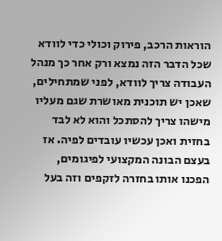הוראות הרכב, פירוק וכולי כדי לוודא שכל הדבר הזה נמצא ורק אחר כך מנהל העבודה צריך לוודא, לפני שמתחילים, שאכן יש תוכנית מאושרת שגם מעליו מישהו צריך להסתכל והוא לא לבד בחזית ואכן עכשיו עובדים לפיה. אז בעצם הבונה המקצועי לפיגומים, הפכנו אותו בחזרה לזקפים וזה בעל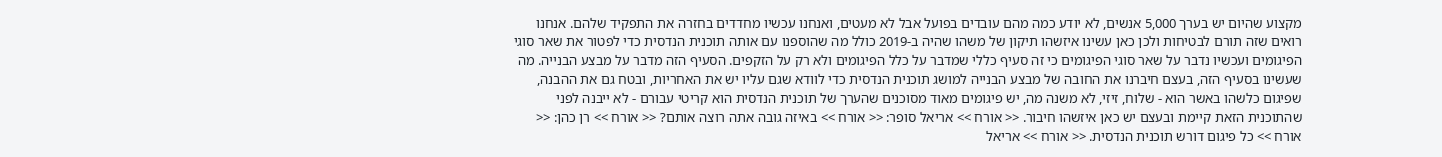מקצוע שהיום יש בערך 5,000 אנשים, לא יודע כמה מהם עובדים בפועל אבל לא מעטים, ואנחנו עכשיו מחדדים בחזרה את התפקיד שלהם. אנחנו רואים שזה תורם לבטיחות ולכן כאן עשינו איזשהו תיקון של משהו שהיה ב-2019 כולל מה שהוספנו עם אותה תוכנית הנדסית כדי לפטור את שאר סוגי הפיגומים ועכשיו נדבר על שאר סוגי הפיגומים כי זה סעיף כללי שמדבר על כלל הפיגומים ולא רק על הזקפים. הסעיף הזה מדבר על מבצע הבנייה. מה שעשינו בסעיף הזה, בעצם חיברנו את החובה של מבצע הבנייה למושג תוכנית הנדסית כדי לוודא שגם עליו יש את האחריות, ובטח גם את ההבנה, שפיגום כלשהו באשר הוא - שלוח, זיזי, לא משנה מה, יש פיגומים מאוד מסוכנים שהערך של תוכנית הנדסית הוא קריטי עבורם - לא ייבנה לפני שהתוכנית הזאת קיימת ובעצם יש כאן איזשהו חיבור. << אורח >> אריאל סופר: << אורח >> באיזה גובה אתה רוצה אותם? << אורח >> רן כהן: << אורח >> כל פיגום דורש תוכנית הנדסית. << אורח >> אריאל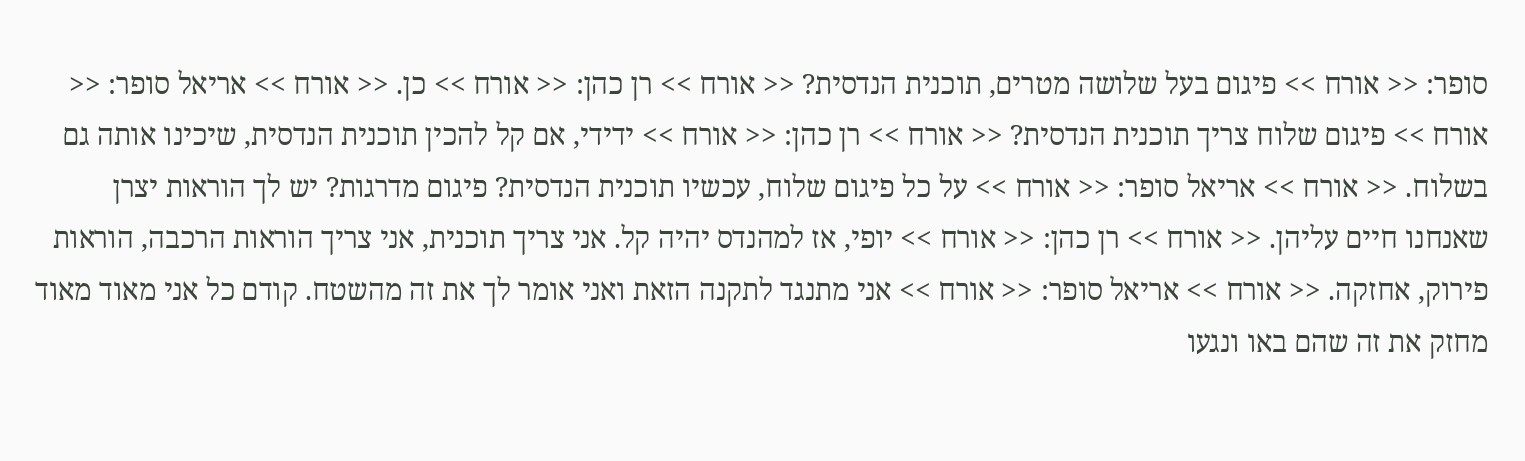סופר: << אורח >> פיגום בעל שלושה מטרים, תוכנית הנדסית? << אורח >> רן כהן: << אורח >> כן. << אורח >> אריאל סופר: << אורח >> פיגום שלוח צריך תוכנית הנדסית? << אורח >> רן כהן: << אורח >> ידידי, אם קל להכין תוכנית הנדסית, שיכינו אותה גם בשלוח. << אורח >> אריאל סופר: << אורח >> על כל פיגום שלוח, עכשיו תוכנית הנדסית? פיגום מדרגות? יש לך הוראות יצרן שאנחנו חיים עליהן. << אורח >> רן כהן: << אורח >> יופי, אז למהנדס יהיה קל. אני צריך תוכנית, אני צריך הוראות הרכבה, הוראות פירוק, אחזקה. << אורח >> אריאל סופר: << אורח >> אני מתנגד לתקנה הזאת ואני אומר לך את זה מהשטח. קודם כל אני מאוד מאוד מחזק את זה שהם באו ונגעו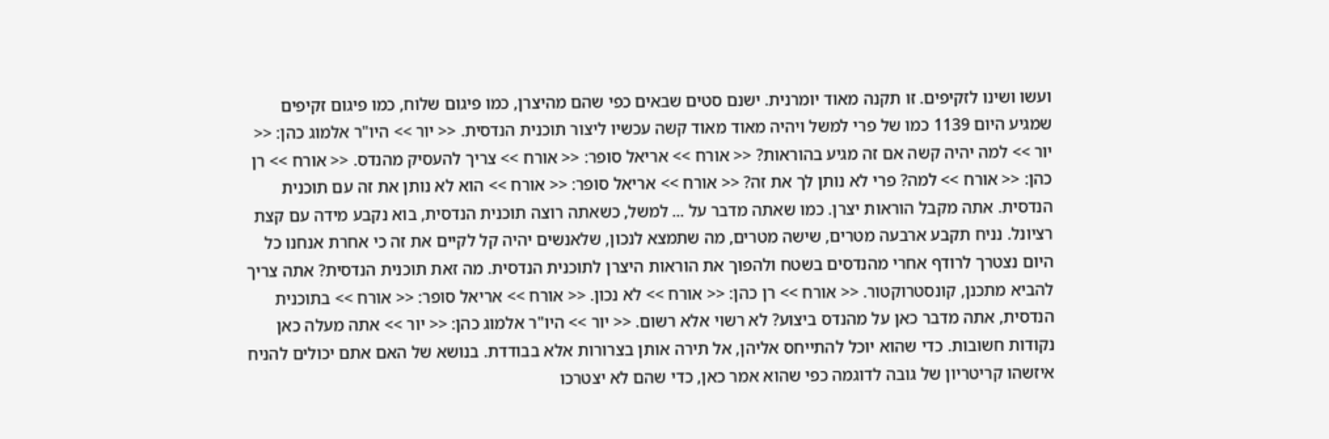ועשו ושינו לזקיפים. זו תקנה מאוד יומרנית. ישנם סטים שבאים כפי שהם מהיצרן, כמו פיגום שלוח, כמו פיגום זקיפים שמגיע היום 1139 כמו של פרי למשל ויהיה מאוד מאוד קשה עכשיו ליצור תוכנית הנדסית. << יור >> היו"ר אלמוג כהן: << יור >> למה יהיה קשה אם זה מגיע בהוראות? << אורח >> אריאל סופר: << אורח >> צריך להעסיק מהנדס. << אורח >> רן כהן: << אורח >> למה? פרי לא נותן לך את זה? << אורח >> אריאל סופר: << אורח >> הוא לא נותן את זה עם תוכנית הנדסית. אתה מקבל הוראות יצרן. כמו שאתה מדבר על ... למשל, כשאתה רוצה תוכנית הנדסית, בוא נקבע מידה עם קצת רציונל. נניח תקבע ארבעה מטרים, שישה מטרים, מה שתמצא לנכון, שלאנשים יהיה קל לקיים את זה כי אחרת אנחנו כל היום נצטרך לרודף אחרי מהנדסים בשטח ולהפוך את הוראות היצרן לתוכנית הנדסית. מה זאת תוכנית הנדסית? אתה צריך להביא מתכנן, קונסטרוקטור. << אורח >> רן כהן: << אורח >> לא נכון. << אורח >> אריאל סופר: << אורח >> בתוכנית הנדסית, אתה מדבר כאן על מהנדס ביצוע? לא רשוי אלא רשום. << יור >> היו"ר אלמוג כהן: << יור >> אתה מעלה כאן נקודות חשובות. כדי שהוא יוכל להתייחס אליהן, אל תירה אותן בצרורות אלא בבודדת. בנושא של האם אתם יכולים להניח איזשהו קריטריון של גובה לדוגמה כפי שהוא אמר כאן, כדי שהם לא יצטרכו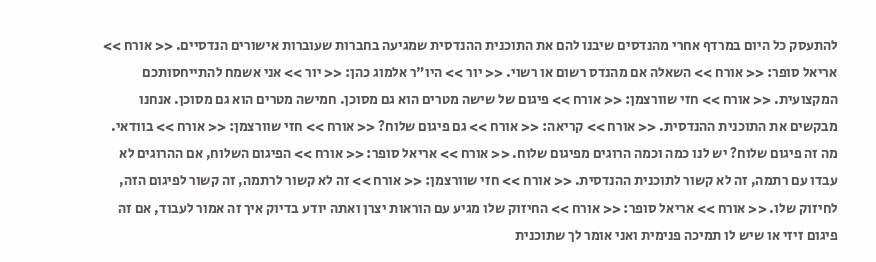להתעסק כל היום במרדף אחרי מהנדסים שיבנו להם את התוכנית ההנדסית שמגיעה בחברות שעוברות אישורים הנדסיים. << אורח >> אריאל סופר: << אורח >> השאלה אם מהנדס רשום או רשוי. << יור >> היו"ר אלמוג כהן: << יור >> אני אשמח להתייחסותכם המקצועית. << אורח >> חזי שוורצמן: << אורח >> פיגום של שישה מטרים הוא גם מסוכן. חמישה מטרים הוא גם מסוכן. אנחנו מבקשים את התוכנית ההנדסית. << אורח >> קריאה: << אורח >> גם פיגום שלוח? << אורח >> חזי שוורצמן: << אורח >> בוודאי. מה זה פיגום שלוח? יש לנו כמה וכמה הרוגים מפיגום שלוח. << אורח >> אריאל סופר: << אורח >> הפיגום השלוח, אם ההרוגים לא עבדו עם רתמה, זה לא קשור לתוכנית ההנדסית. << אורח >> חזי שוורצמן: << אורח >> זה לא קשור לרתמה, זה קשור לפיגום הזה, לחיזוק שלו. << אורח >> אריאל סופר: << אורח >> החיזוק שלו מגיע עם הוראות יצרן ואתה יודע בדיוק איך זה אמור לעבוד, אם זה פיגום זיזי או שיש לו תמיכה פנימית ואני אומר לך שתוכנית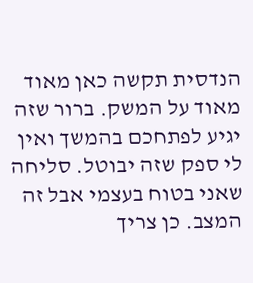הנדסית תקשה כאן מאוד מאוד על המשק. ברור שזה יגיע לפתחכם בהמשך ואין לי ספק שזה יבוטל. סליחה שאני בטוח בעצמי אבל זה המצב. כן צריך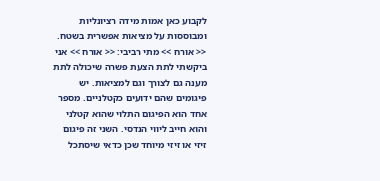לקבוע כאן אמות מידה רציונליות ומבוססות על מציאות אפשרית בשטח. << אורח >> מתי רביבי: << אורח >> אני ביקשתי לתת הצעת פשרה שיכולה לתת מענה גם לצורך וגם למציאות. יש פיגומים שהם ידועים כקטלניים. מספר אחד הוא הפיגום התלוי שהוא קטלני והוא חייב ליווי הנדסי. השני זה פיגום זיזי או זיזי מיוחד שכן כדאי שיסתכל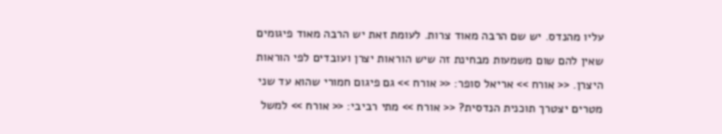עליו מהנדס. יש שם הרבה מאוד צרות. לעומת זאת יש הרבה מאוד פיגומים שאין להם שום משמעות מבחינת זה שיש הוראות יצרן ועובדים לפי הוראות היצרן. << אורח >> אריאל סופר: << אורח >> גם פיגום חמורי שהוא עד שני מטרים יצטרך תוכנית הנדסית? << אורח >> מתי רביבי: << אורח >> למשל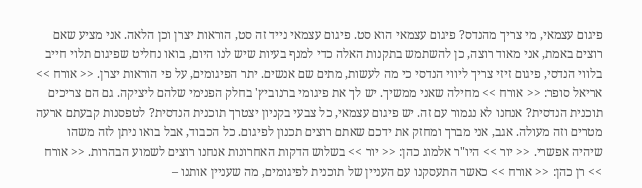פיגום עצמאי, מי צריך מהנדס? פיגום עצמאי הוא סט. פיגום עצמאי נייד זה סט, הוראות יצרן וכן הלאה. אני מציע שאם רוצים באמת, אני מאוד רוצה, כן להשתמש בתקנות האלה כדי למנף בעיות שיש לנו היום, בואו נחליט שפיגום תלוי חייב בלווי הנדסי, פיגום זיזי צריך ליווי הנדסי כי מה לעשות, מתים שם אנשים. יתר הפיגומים, על פי הוראות יצרן. << אורח >> אריאל סופר: << אורח >> מחילה שאני ממשיך. יש לך את פיגומי ברנוביץ' בחלק הפנימי שלהם ליציקה. גם הם צריכים תוכנית הנדסית? אנחנו לא נגמור עם זה. יש פיגום עצמאי, כל צבעי בקניון יצטרך תוכנית הנדסית? לטפסנות קבעתם ארעה מטרים וזה מעולה. אגב, אני מברך ומחזק את ידכם שאתם רוצים תכנון לפיגום. כל הכבוד, אבל בואו ניתן לזה משהו שיהיה אפשרי. << יור >> היו"ר אלמוג כהן: << יור >> בשלוש הדקות האחרונות אנחנו רוצים לשמוע הבהרות. << אורח >> רן כהן: << אורח >> כאשר התעסקנו עם העניין של תוכנית לפיגומים, מה שעניין אותנו –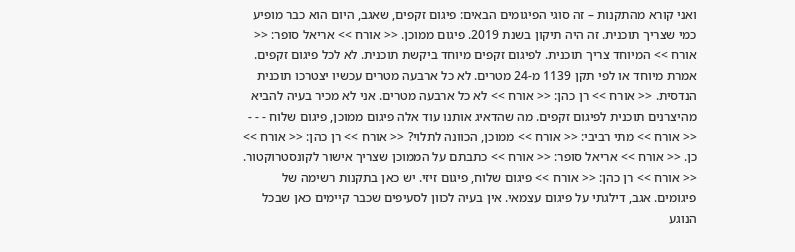ואני קורא מהתקנות – זה סוגי הפיגומים הבאים: פיגום זקפים, שאגב, היום הוא כבר מופיע כמי שצריך תוכנית. זה היה תיקון בשנת 2019. פיגום ממוכן. << אורח >> אריאל סופר: << אורח >> המיוחד צריך תוכנית. לפיגום זקפים מיוחד ביקשת תוכנית. לא לכל פיגום זקפים. אמרת מיוחד או לפי תקן 1139 מ-24 מטרים. לא כל ארבעה מטרים עכשיו יצטרכו תוכנית הנדסית. << אורח >> רן כהן: << אורח >> לא כל ארבעה מטרים. אני לא מכיר בעיה להביא מהיצרנים תוכנית לפיגום זקפים. מה שהדאיג אותנו עוד אלה פיגום ממוכן, פיגום שלוח - - - << אורח >> מתי רביבי: << אורח >> ממוכן, הכוונה לתלוי? << אורח >> רן כהן: << אורח >> כן. << אורח >> אריאל סופר: << אורח >> כתבתם על הממוכן שצריך אישור לקונסטרוקטור. << אורח >> רן כהן: << אורח >> פיגום שלוח, פיגום זיזי. יש כאן בתקנות רשימה של פיגומים. אגב, דילגתי על פיגום עצמאי. אין בעיה לכוון לסעיפים שכבר קיימים כאן שבכל הנוגע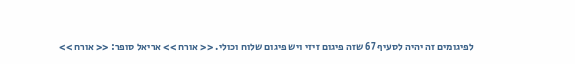לפיגומים זה יהיה לסעיף 67 שזה פיגום זיזי ויש פיגום שלוח וכולי. << אורח >> אריאל סופר: << אורח >>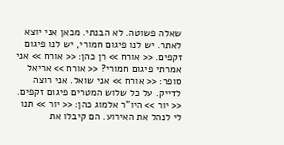שאלה פשוטה. לא הבנתי. מכאן אני יוצא לאתר. יש לנו פיגום חמורי, יש לנו פיגום זקפים. << אורח >> רן כהן: << אורח >> אני אמרתי פיגום חמורי? << אורח >> אריאל סופר: << אורח >> אני שואל. אני רוצה לדייק. על כל שלוש המטרים פיגום זקפים. << יור >> היו"ר אלמוג כהן: << יור >> תנו לי לנהל את האירוע. הם קיבלו את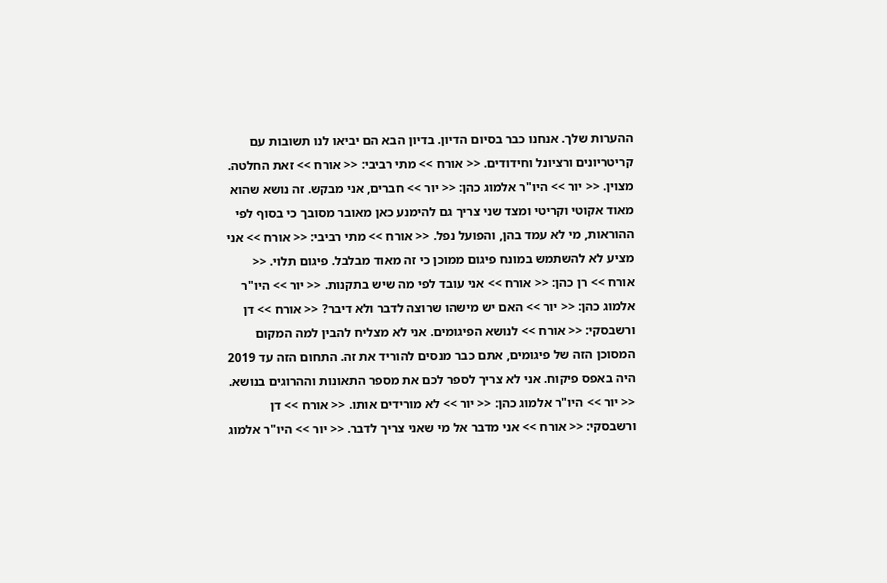ההערות שלך. אנחנו כבר בסיום הדיון. בדיון הבא הם יביאו לנו תשובות עם קריטריונים ורציונל וחידודים. << אורח >> מתי רביבי: << אורח >> זאת החלטה. מצוין. << יור >> היו"ר אלמוג כהן: << יור >> חברים, אני מבקש. זה נושא שהוא מאוד אקוטי וקריטי ומצד שני צריך גם להימנע כאן מאובר מסובך כי בסוף לפי ההוראות, מי לא עמד בהן, והפועל נפל. << אורח >> מתי רביבי: << אורח >> אני מציע לא להשתמש במונח פיגום ממוכן כי זה מאוד מבלבל. פיגום תלוי. << אורח >> רן כהן: << אורח >> אני עובד לפי מה שיש בתקנות. << יור >> היו"ר אלמוג כהן: << יור >> האם יש מישהו שרוצה לדבר ולא דיבר? << אורח >> דן ורשבסקי: << אורח >> לנושא הפיגומים. אני לא מצליח להבין למה המקום המסוכן הזה של פיגומים, אתם כבר מנסים להוריד את זה. התחום הזה עד 2019 היה באפס פיקוח. אני לא צריך לספר לכם את מספר התאונות וההרוגים בנושא. << יור >> היו"ר אלמוג כהן: << יור >> לא מורידים אותו. << אורח >> דן ורשבסקי: << אורח >> אני מדבר אל מי שאני צריך לדבר. << יור >> היו"ר אלמוג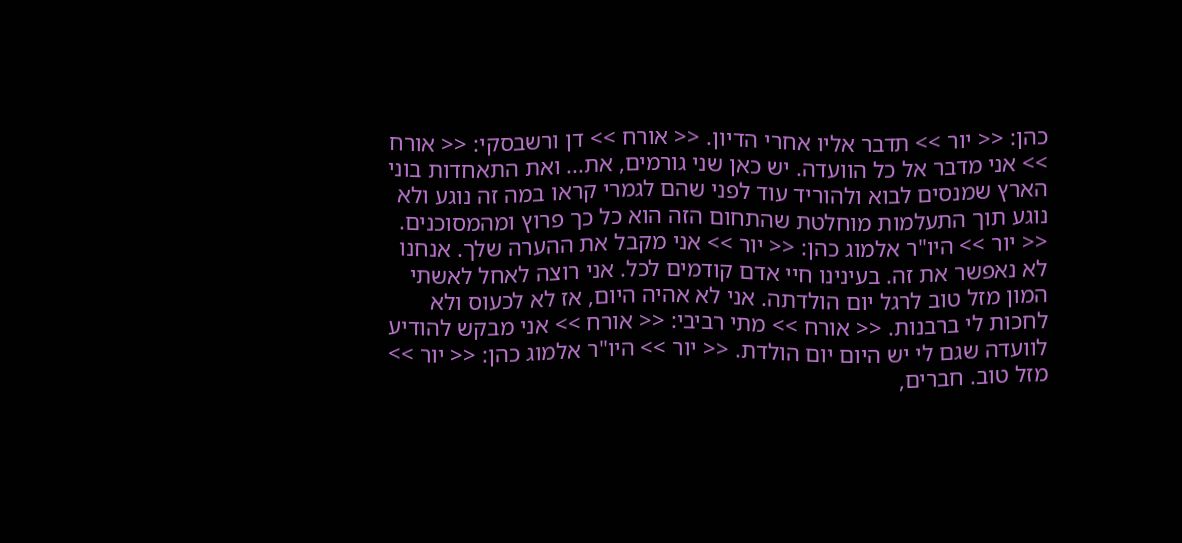כהן: << יור >> תדבר אליו אחרי הדיון. << אורח >> דן ורשבסקי: << אורח >> אני מדבר אל כל הוועדה. יש כאן שני גורמים, את... ואת התאחדות בוני הארץ שמנסים לבוא ולהוריד עוד לפני שהם לגמרי קראו במה זה נוגע ולא נוגע תוך התעלמות מוחלטת שהתחום הזה הוא כל כך פרוץ ומהמסוכנים. << יור >> היו"ר אלמוג כהן: << יור >> אני מקבל את ההערה שלך. אנחנו לא נאפשר את זה. בעינינו חיי אדם קודמים לכל. אני רוצה לאחל לאשתי המון מזל טוב לרגל יום הולדתה. אני לא אהיה היום, אז לא לכעוס ולא לחכות לי ברבנות. << אורח >> מתי רביבי: << אורח >> אני מבקש להודיע לוועדה שגם לי יש היום יום הולדת. << יור >> היו"ר אלמוג כהן: << יור >> מזל טוב. חברים,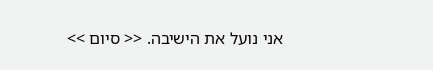אני נועל את הישיבה. << סיום >>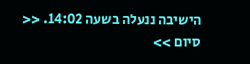הישיבה ננעלה בשעה 14:02. << סיום >>